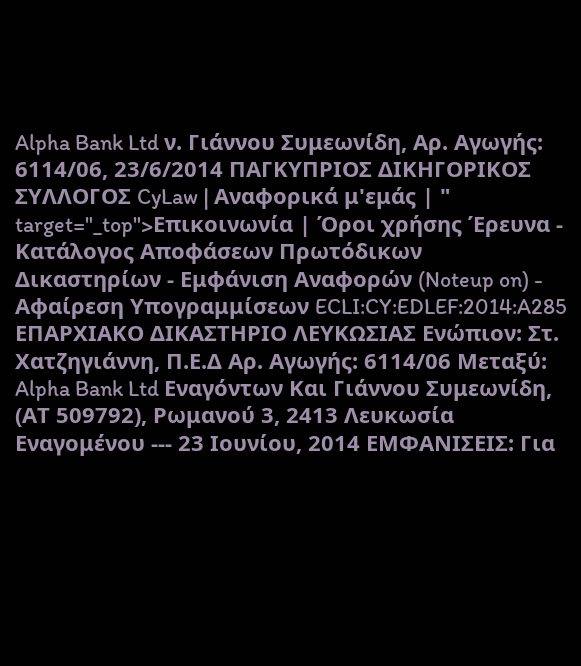Alpha Bank Ltd ν. Γιάννου Συμεωνίδη, Αρ. Αγωγής: 6114/06, 23/6/2014 ΠΑΓΚΥΠΡΙΟΣ ΔΙΚΗΓΟΡΙΚΟΣ ΣΥΛΛΟΓΟΣ CyLaw | Αναφορικά μ'εμάς | " target="_top">Επικοινωνία | Όροι χρήσης Έρευνα - Κατάλογος Αποφάσεων Πρωτόδικων Δικαστηρίων - Εμφάνιση Αναφορών (Noteup on) - Αφαίρεση Υπογραμμίσεων ECLI:CY:EDLEF:2014:A285 ΕΠΑΡΧΙΑΚΟ ΔΙΚΑΣΤΗΡΙΟ ΛΕΥΚΩΣΙΑΣ Ενώπιον: Στ. Χατζηγιάννη, Π.Ε.Δ Αρ. Αγωγής: 6114/06 Μεταξύ: Alpha Bank Ltd Εναγόντων Και Γιάννου Συμεωνίδη, (ΑΤ 509792), Ρωμανού 3, 2413 Λευκωσία Εναγομένου --- 23 Ιουνίου, 2014 ΕΜΦΑΝΙΣΕΙΣ: Για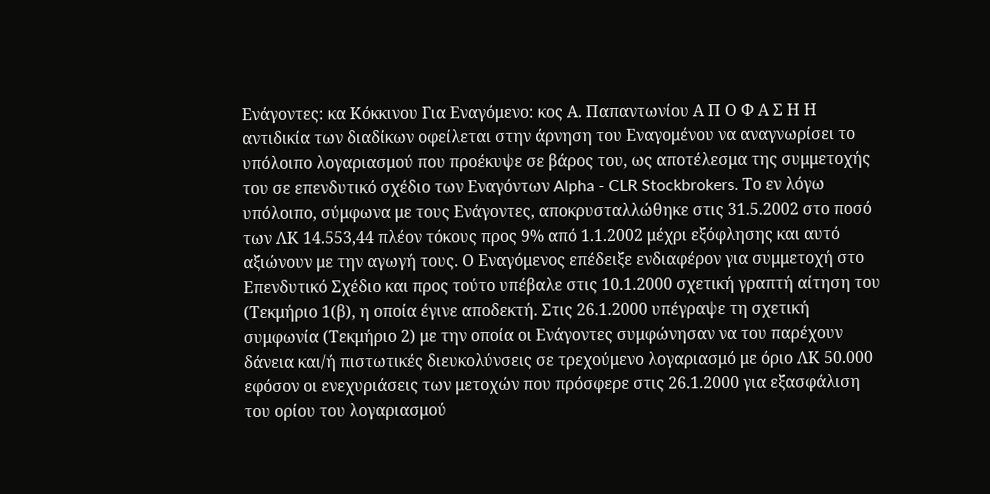Ενάγοντες: κα Κόκκινου Για Εναγόμενο: κος Α. Παπαντωνίου Α Π Ο Φ Α Σ Η Η αντιδικία των διαδίκων οφείλεται στην άρνηση του Εναγομένου να αναγνωρίσει το υπόλοιπο λογαριασμού που προέκυψε σε βάρος του, ως αποτέλεσμα της συμμετοχής του σε επενδυτικό σχέδιο των Εναγόντων Alpha - CLR Stockbrokers. Το εν λόγω υπόλοιπο, σύμφωνα με τους Ενάγοντες, αποκρυσταλλώθηκε στις 31.5.2002 στο ποσό των ΛΚ 14.553,44 πλέον τόκους προς 9% από 1.1.2002 μέχρι εξόφλησης και αυτό αξιώνουν με την αγωγή τους. Ο Εναγόμενος επέδειξε ενδιαφέρον για συμμετοχή στο Επενδυτικό Σχέδιο και προς τούτο υπέβαλε στις 10.1.2000 σχετική γραπτή αίτηση του (Τεκμήριο 1(β), η οποία έγινε αποδεκτή. Στις 26.1.2000 υπέγραψε τη σχετική συμφωνία (Τεκμήριο 2) με την οποία οι Ενάγοντες συμφώνησαν να του παρέχουν δάνεια και/ή πιστωτικές διευκολύνσεις σε τρεχούμενο λογαριασμό με όριο ΛΚ 50.000 εφόσον οι ενεχυριάσεις των μετοχών που πρόσφερε στις 26.1.2000 για εξασφάλιση του ορίου του λογαριασμού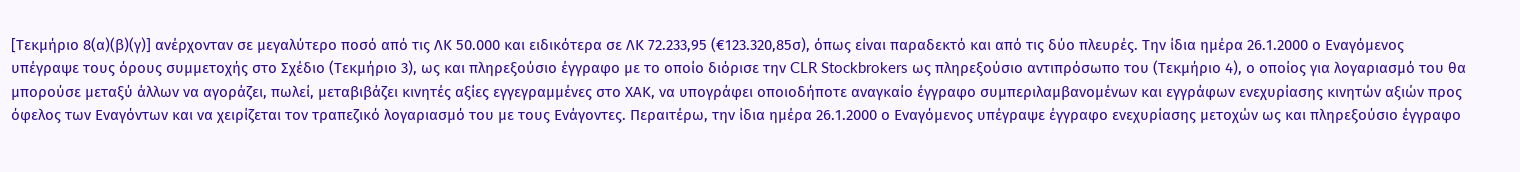[Τεκμήριο 8(α)(β)(γ)] ανέρχονταν σε μεγαλύτερο ποσό από τις ΛΚ 50.000 και ειδικότερα σε ΛΚ 72.233,95 (€123.320,85σ), όπως είναι παραδεκτό και από τις δύο πλευρές. Την ίδια ημέρα 26.1.2000 ο Εναγόμενος υπέγραψε τους όρους συμμετοχής στο Σχέδιο (Τεκμήριο 3), ως και πληρεξούσιο έγγραφο με το οποίο διόρισε την CLR Stockbrokers ως πληρεξούσιο αντιπρόσωπο του (Τεκμήριο 4), ο οποίος για λογαριασμό του θα μπορούσε μεταξύ άλλων να αγοράζει, πωλεί, μεταβιβάζει κινητές αξίες εγγεγραμμένες στο ΧΑΚ, να υπογράφει οποιοδήποτε αναγκαίο έγγραφο συμπεριλαμβανομένων και εγγράφων ενεχυρίασης κινητών αξιών προς όφελος των Εναγόντων και να χειρίζεται τον τραπεζικό λογαριασμό του με τους Ενάγοντες. Περαιτέρω, την ίδια ημέρα 26.1.2000 ο Εναγόμενος υπέγραψε έγγραφο ενεχυρίασης μετοχών ως και πληρεξούσιο έγγραφο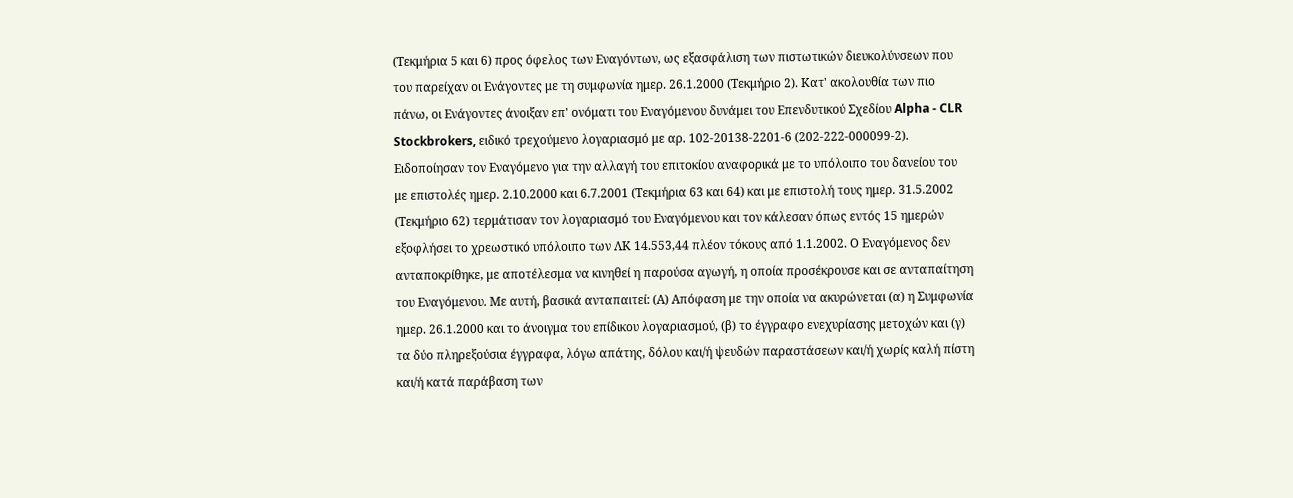(Τεκμήρια 5 και 6) προς όφελος των Εναγόντων, ως εξασφάλιση των πιστωτικών διευκολύνσεων που του παρείχαν οι Ενάγοντες με τη συμφωνία ημερ. 26.1.2000 (Τεκμήριο 2). Κατ' ακολουθία των πιο πάνω, οι Ενάγοντες άνοιξαν επ' ονόματι του Εναγόμενου δυνάμει του Επενδυτικού Σχεδίου Alpha - CLR Stockbrokers, ειδικό τρεχούμενο λογαριασμό με αρ. 102-20138-2201-6 (202-222-000099-2). Ειδοποίησαν τον Εναγόμενο για την αλλαγή του επιτοκίου αναφορικά με το υπόλοιπο του δανείου του με επιστολές ημερ. 2.10.2000 και 6.7.2001 (Τεκμήρια 63 και 64) και με επιστολή τους ημερ. 31.5.2002 (Τεκμήριο 62) τερμάτισαν τον λογαριασμό του Εναγόμενου και τον κάλεσαν όπως εντός 15 ημερών εξοφλήσει το χρεωστικό υπόλοιπο των ΛΚ 14.553,44 πλέον τόκους από 1.1.2002. Ο Εναγόμενος δεν ανταποκρίθηκε, με αποτέλεσμα να κινηθεί η παρούσα αγωγή, η οποία προσέκρουσε και σε ανταπαίτηση του Εναγόμενου. Με αυτή, βασικά ανταπαιτεί: (Α) Απόφαση με την οποία να ακυρώνεται (α) η Συμφωνία ημερ. 26.1.2000 και το άνοιγμα του επίδικου λογαριασμού, (β) το έγγραφο ενεχυρίασης μετοχών και (γ) τα δύο πληρεξούσια έγγραφα, λόγω απάτης, δόλου και/ή ψευδών παραστάσεων και/ή χωρίς καλή πίστη και/ή κατά παράβαση των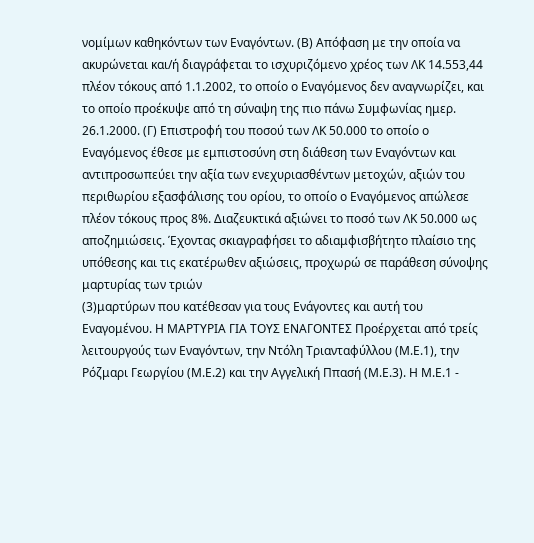νομίμων καθηκόντων των Εναγόντων. (Β) Απόφαση με την οποία να ακυρώνεται και/ή διαγράφεται το ισχυριζόμενο χρέος των ΛΚ 14.553,44 πλέον τόκους από 1.1.2002, το οποίο ο Εναγόμενος δεν αναγνωρίζει, και το οποίο προέκυψε από τη σύναψη της πιο πάνω Συμφωνίας ημερ. 26.1.2000. (Γ) Επιστροφή του ποσού των ΛΚ 50.000 το οποίο ο Εναγόμενος έθεσε με εμπιστοσύνη στη διάθεση των Εναγόντων και αντιπροσωπεύει την αξία των ενεχυριασθέντων μετοχών, αξιών του περιθωρίου εξασφάλισης του ορίου, το οποίο ο Εναγόμενος απώλεσε πλέον τόκους προς 8%. Διαζευκτικά αξιώνει το ποσό των ΛΚ 50.000 ως αποζημιώσεις. Έχοντας σκιαγραφήσει το αδιαμφισβήτητο πλαίσιο της υπόθεσης και τις εκατέρωθεν αξιώσεις, προχωρώ σε παράθεση σύνοψης μαρτυρίας των τριών
(3)μαρτύρων που κατέθεσαν για τους Ενάγοντες και αυτή του Εναγομένου. Η ΜΑΡΤΥΡΙΑ ΓΙΑ ΤΟΥΣ ΕΝΑΓΟΝΤΕΣ Προέρχεται από τρείς λειτουργούς των Εναγόντων, την Ντόλη Τριανταφύλλου (Μ.Ε.1), την Ρόζμαρι Γεωργίου (Μ.Ε.2) και την Αγγελική Ππασή (Μ.Ε.3). Η Μ.Ε.1 -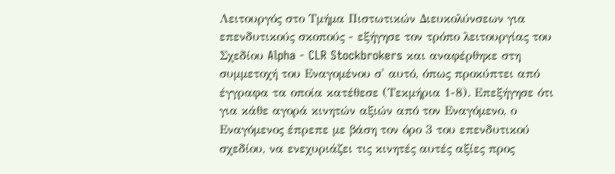Λειτουργός στο Τμήμα Πιστωτικών Διευκολύνσεων για επενδυτικούς σκοπούς - εξήγησε τον τρόπο λειτουργίας του Σχεδίου Alpha - CLR Stockbrokers και αναφέρθηκε στη συμμετοχή του Εναγομένου σ' αυτό, όπως προκύπτει από έγγραφα τα οποία κατέθεσε (Τεκμήρια 1-8). Επεξήγησε ότι για κάθε αγορά κινητών αξιών από τον Εναγόμενο, ο Εναγόμενος έπρεπε με βάση τον όρο 3 του επενδυτικού σχεδίου, να ενεχυριάζει τις κινητές αυτές αξίες προς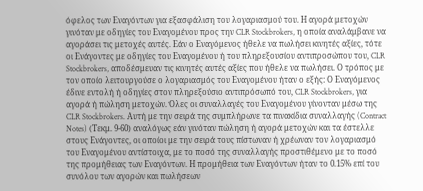όφελος των Εναγόντων για εξασφάλιση του λογαριασμού του. Η αγορά μετοχών γινόταν με οδηγίες του Εναγομένου προς την CLR Stockbrokers, η οποία αναλάμβανε να αγοράσει τις μετοχές αυτές. Εάν ο Εναγόμενος ήθελε να πωλήσει κινητές αξίες, τότε οι Ενάγοντες με οδηγίες του Εναγομένου ή του πληρεξουσίου αντιπροσώπου του, CLR Stockbrokers, αποδέσμευαν τις κινητές αυτές αξίες που ήθελε να πωλήσει. Ο τρόπος με τον οποίο λειτουργούσε ο λογαριασμός του Εναγομένου ήταν ο εξής: Ο Εναγόμενος έδινε εντολή ή οδηγίες στον πληρεξούσιο αντιπρόσωπό του, CLR Stockbrokers, για αγορά ή πώληση μετοχών. Όλες οι συναλλαγές του Εναγομένου γίνονταν μέσω της CLR Stockbrokers. Αυτή με την σειρά της συμπλήρωνε τα πινακίδια συναλλαγής (Contract Notes) (Τεκμ. 9-60) αναλόγως εάν γινόταν πώληση ή αγορά μετοχών και τα έστελλε στους Ενάγοντες, οι οποίοι με την σειρά τους πίστωναν ή χρέωναν τον λογαριασμό του Εναγομένου αντίστοιχα, με το ποσό της συναλλαγής προστιθέμενο με το ποσό της προμήθειας των Εναγόντων. Η προμήθεια των Εναγόντων ήταν το 0.15% επί του συνόλου των αγορών και πωλήσεων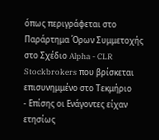όπως περιγράφεται στο Παράρτημα Όρων Συμμετοχής στο Σχέδιο Alpha - CLR Stockbrokers που βρίσκεται επισυνημμένο στο Τεκμήριο
- Επίσης οι Ενάγοντες είχαν ετησίως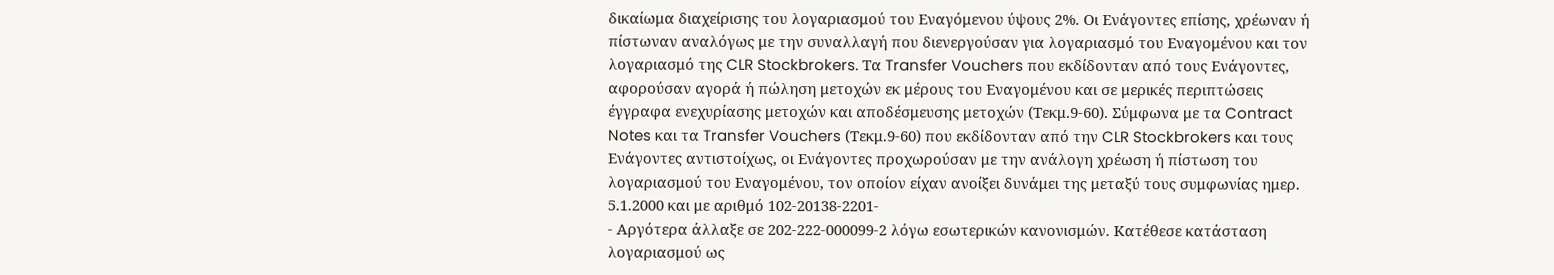δικαίωμα διαχείρισης του λογαριασμού του Εναγόμενου ύψους 2%. Οι Ενάγοντες επίσης, χρέωναν ή πίστωναν αναλόγως με την συναλλαγή που διενεργούσαν για λογαριασμό του Εναγομένου και τον λογαριασμό της CLR Stockbrokers. Τα Transfer Vouchers που εκδίδονταν από τους Ενάγοντες, αφορούσαν αγορά ή πώληση μετοχών εκ μέρους του Εναγομένου και σε μερικές περιπτώσεις έγγραφα ενεχυρίασης μετοχών και αποδέσμευσης μετοχών (Τεκμ.9-60). Σύμφωνα με τα Contract Notes και τα Transfer Vouchers (Τεκμ.9-60) που εκδίδονταν από την CLR Stockbrokers και τους Ενάγοντες αντιστοίχως, οι Ενάγοντες προχωρούσαν με την ανάλογη χρέωση ή πίστωση του λογαριασμού του Εναγομένου, τον οποίον είχαν ανοίξει δυνάμει της μεταξύ τους συμφωνίας ημερ. 5.1.2000 και με αριθμό 102-20138-2201-
- Αργότερα άλλαξε σε 202-222-000099-2 λόγω εσωτερικών κανονισμών. Κατέθεσε κατάσταση λογαριασμού ως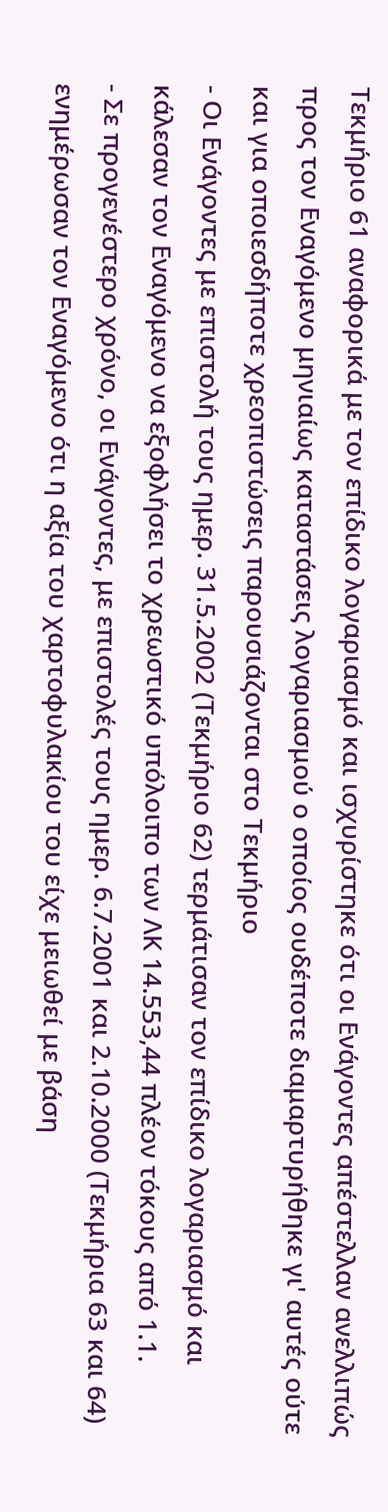Τεκμήριο 61 αναφορικά με τον επίδικο λογαριασμό και ισχυρίστηκε ότι οι Ενάγοντες απέστελλαν ανελλιπώς προς τον Εναγόμενο μηνιαίως καταστάσεις λογαριασμού ο οποίος ουδέποτε διαμαρτυρήθηκε γι' αυτές ούτε και για οποιεσδήποτε χρεοπιστώσεις παρουσιάζονται στο Τεκμήριο
- Οι Ενάγοντες με επιστολή τους ημερ. 31.5.2002 (Τεκμήριο 62) τερμάτισαν τον επίδικο λογαριασμό και κάλεσαν τον Εναγόμενο να εξοφλήσει το χρεωστικό υπόλοιπο των ΛΚ 14.553,44 πλέον τόκους από 1.1.
- Σε προγενέστερο χρόνο, οι Ενάγοντες, με επιστολές τους ημερ. 6.7.2001 και 2.10.2000 (Τεκμήρια 63 και 64) ενημέρωσαν τον Εναγόμενο ότι η αξία του χαρτοφυλακίου του είχε μειωθεί με βάση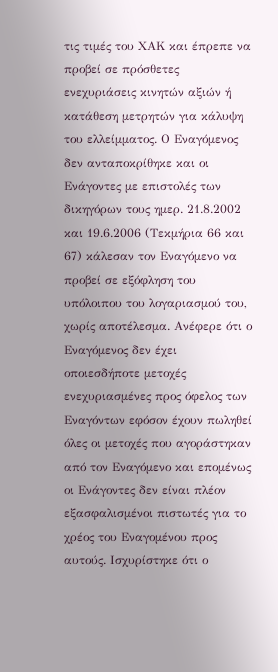τις τιμές του ΧΑΚ και έπρεπε να προβεί σε πρόσθετες ενεχυριάσεις κινητών αξιών ή κατάθεση μετρητών για κάλυψη του ελλείμματος. Ο Εναγόμενος δεν ανταποκρίθηκε και οι Ενάγοντες με επιστολές των δικηγόρων τους ημερ. 21.8.2002 και 19.6.2006 (Τεκμήρια 66 και 67) κάλεσαν τον Εναγόμενο να προβεί σε εξόφληση του υπόλοιπου του λογαριασμού του, χωρίς αποτέλεσμα. Ανέφερε ότι ο Εναγόμενος δεν έχει οποιεσδήποτε μετοχές ενεχυριασμένες προς όφελος των Εναγόντων εφόσον έχουν πωληθεί όλες οι μετοχές που αγοράστηκαν από τον Εναγόμενο και επομένως οι Ενάγοντες δεν είναι πλέον εξασφαλισμένοι πιστωτές για το χρέος του Εναγομένου προς αυτούς. Ισχυρίστηκε ότι ο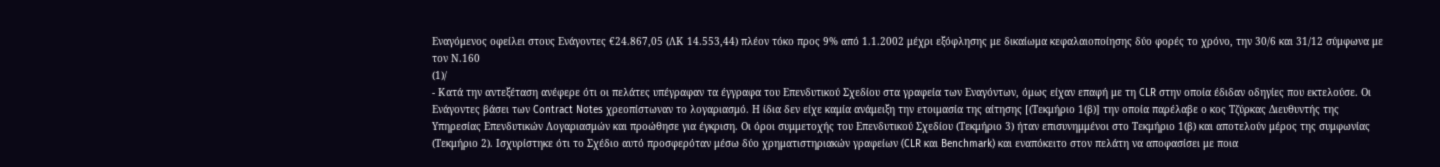Εναγόμενος οφείλει στους Ενάγοντες €24.867,05 (ΛΚ 14.553,44) πλέον τόκο προς 9% από 1.1.2002 μέχρι εξόφλησης με δικαίωμα κεφαλαιοποίησης δύο φορές το χρόνο, την 30/6 και 31/12 σύμφωνα με τον Ν.160
(1)/
- Κατά την αντεξέταση ανέφερε ότι οι πελάτες υπέγραφαν τα έγγραφα του Επενδυτικού Σχεδίου στα γραφεία των Εναγόντων, όμως είχαν επαφή με τη CLR στην οποία έδιδαν οδηγίες που εκτελούσε. Οι Ενάγοντες βάσει των Contract Notes χρεοπίστωναν το λογαριασμό. Η ίδια δεν είχε καμία ανάμειξη την ετοιμασία της αίτησης [(Τεκμήριο 1(β)] την οποία παρέλαβε ο κος Τζύρκας Διευθυντής της Υπηρεσίας Επενδυτικών Λογαριασμών και προώθησε για έγκριση. Οι όροι συμμετοχής του Επενδυτικού Σχεδίου (Τεκμήριο 3) ήταν επισυνημμένοι στο Τεκμήριο 1(β) και αποτελούν μέρος της συμφωνίας (Τεκμήριο 2). Ισχυρίστηκε ότι το Σχέδιο αυτό προσφερόταν μέσω δύο χρηματιστηριακών γραφείων (CLR και Benchmark) και εναπόκειτο στον πελάτη να αποφασίσει με ποια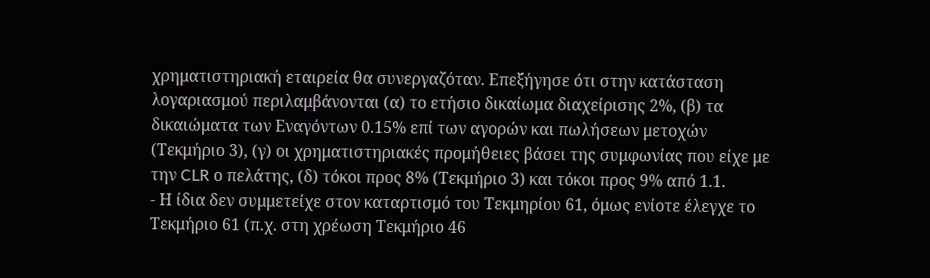χρηματιστηριακή εταιρεία θα συνεργαζόταν. Επεξήγησε ότι στην κατάσταση λογαριασμού περιλαμβάνονται (α) το ετήσιο δικαίωμα διαχείρισης 2%, (β) τα δικαιώματα των Εναγόντων 0.15% επί των αγορών και πωλήσεων μετοχών (Τεκμήριο 3), (γ) οι χρηματιστηριακές προμήθειες βάσει της συμφωνίας που είχε με την CLR ο πελάτης, (δ) τόκοι προς 8% (Τεκμήριο 3) και τόκοι προς 9% από 1.1.
- Η ίδια δεν συμμετείχε στον καταρτισμό του Τεκμηρίου 61, όμως ενίοτε έλεγχε το Τεκμήριο 61 (π.χ. στη χρέωση Τεκμήριο 46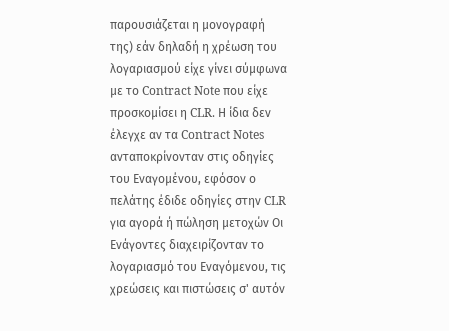παρουσιάζεται η μονογραφή της) εάν δηλαδή η χρέωση του λογαριασμού είχε γίνει σύμφωνα με το Contract Note που είχε προσκομίσει η CLR. Η ίδια δεν έλεγχε αν τα Contract Notes ανταποκρίνονταν στις οδηγίες του Εναγομένου, εφόσον ο πελάτης έδιδε οδηγίες στην CLR για αγορά ή πώληση μετοχών Οι Ενάγοντες διαχειρίζονταν το λογαριασμό του Εναγόμενου, τις χρεώσεις και πιστώσεις σ' αυτόν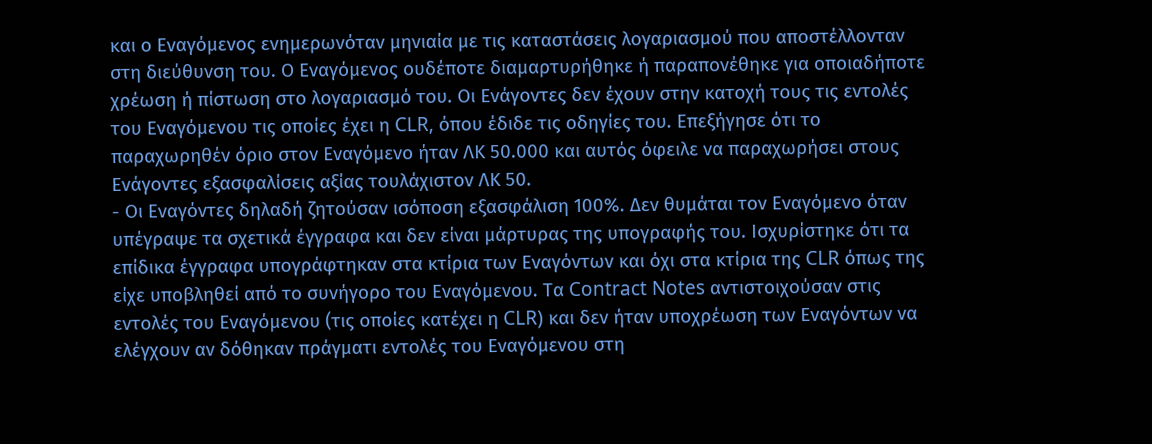και ο Εναγόμενος ενημερωνόταν μηνιαία με τις καταστάσεις λογαριασμού που αποστέλλονταν στη διεύθυνση του. Ο Εναγόμενος ουδέποτε διαμαρτυρήθηκε ή παραπονέθηκε για οποιαδήποτε χρέωση ή πίστωση στο λογαριασμό του. Οι Ενάγοντες δεν έχουν στην κατοχή τους τις εντολές του Εναγόμενου τις οποίες έχει η CLR, όπου έδιδε τις οδηγίες του. Επεξήγησε ότι το παραχωρηθέν όριο στον Εναγόμενο ήταν ΛΚ 50.000 και αυτός όφειλε να παραχωρήσει στους Ενάγοντες εξασφαλίσεις αξίας τουλάχιστον ΛΚ 50.
- Οι Εναγόντες δηλαδή ζητούσαν ισόποση εξασφάλιση 100%. Δεν θυμάται τον Εναγόμενο όταν υπέγραψε τα σχετικά έγγραφα και δεν είναι μάρτυρας της υπογραφής του. Ισχυρίστηκε ότι τα επίδικα έγγραφα υπογράφτηκαν στα κτίρια των Εναγόντων και όχι στα κτίρια της CLR όπως της είχε υποβληθεί από το συνήγορο του Εναγόμενου. Τα Contract Notes αντιστοιχούσαν στις εντολές του Εναγόμενου (τις οποίες κατέχει η CLR) και δεν ήταν υποχρέωση των Εναγόντων να ελέγχουν αν δόθηκαν πράγματι εντολές του Εναγόμενου στη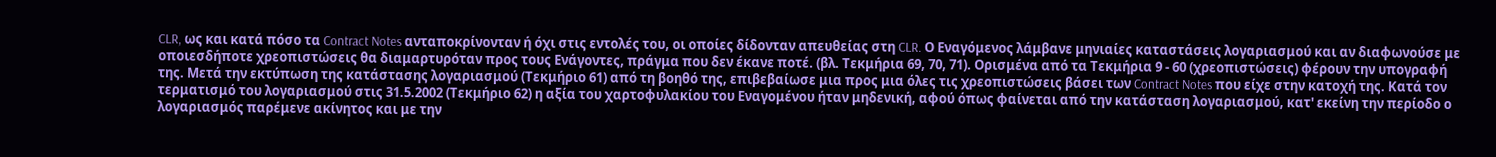CLR, ως και κατά πόσο τα Contract Notes ανταποκρίνονταν ή όχι στις εντολές του, οι οποίες δίδονταν απευθείας στη CLR. Ο Εναγόμενος λάμβανε μηνιαίες καταστάσεις λογαριασμού και αν διαφωνούσε με οποιεσδήποτε χρεοπιστώσεις θα διαμαρτυρόταν προς τους Ενάγοντες, πράγμα που δεν έκανε ποτέ. (βλ. Τεκμήρια 69, 70, 71). Ορισμένα από τα Τεκμήρια 9 - 60 (χρεοπιστώσεις) φέρουν την υπογραφή της. Μετά την εκτύπωση της κατάστασης λογαριασμού (Τεκμήριο 61) από τη βοηθό της, επιβεβαίωσε μια προς μια όλες τις χρεοπιστώσεις βάσει των Contract Notes που είχε στην κατοχή της. Κατά τον τερματισμό του λογαριασμού στις 31.5.2002 (Τεκμήριο 62) η αξία του χαρτοφυλακίου του Εναγομένου ήταν μηδενική, αφού όπως φαίνεται από την κατάσταση λογαριασμού, κατ' εκείνη την περίοδο ο λογαριασμός παρέμενε ακίνητος και με την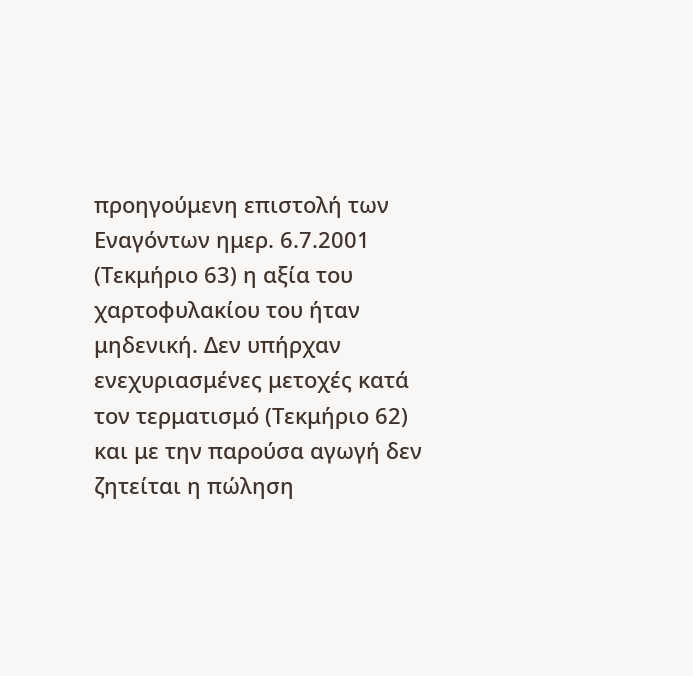προηγούμενη επιστολή των Εναγόντων ημερ. 6.7.2001 (Τεκμήριο 63) η αξία του χαρτοφυλακίου του ήταν μηδενική. Δεν υπήρχαν ενεχυριασμένες μετοχές κατά τον τερματισμό (Τεκμήριο 62) και με την παρούσα αγωγή δεν ζητείται η πώληση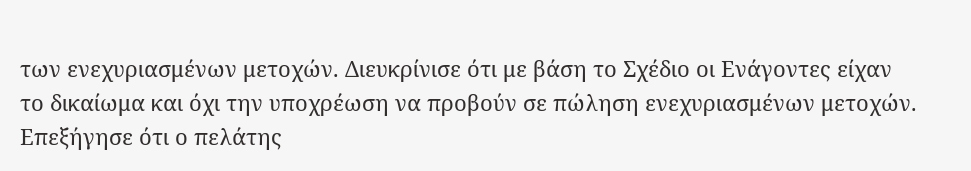των ενεχυριασμένων μετοχών. Διευκρίνισε ότι με βάση το Σχέδιο οι Ενάγοντες είχαν το δικαίωμα και όχι την υποχρέωση να προβούν σε πώληση ενεχυριασμένων μετοχών. Επεξήγησε ότι ο πελάτης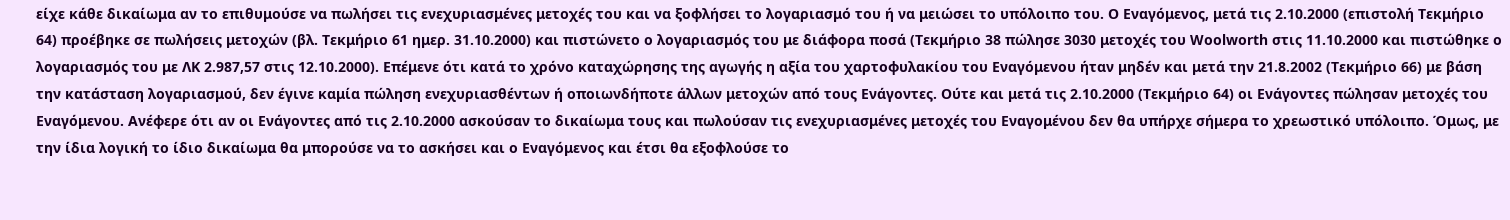είχε κάθε δικαίωμα αν το επιθυμούσε να πωλήσει τις ενεχυριασμένες μετοχές του και να ξοφλήσει το λογαριασμό του ή να μειώσει το υπόλοιπο του. Ο Εναγόμενος, μετά τις 2.10.2000 (επιστολή Τεκμήριο 64) προέβηκε σε πωλήσεις μετοχών (βλ. Τεκμήριο 61 ημερ. 31.10.2000) και πιστώνετο ο λογαριασμός του με διάφορα ποσά (Τεκμήριο 38 πώλησε 3030 μετοχές του Woolworth στις 11.10.2000 και πιστώθηκε ο λογαριασμός του με ΛΚ 2.987,57 στις 12.10.2000). Επέμενε ότι κατά το χρόνο καταχώρησης της αγωγής η αξία του χαρτοφυλακίου του Εναγόμενου ήταν μηδέν και μετά την 21.8.2002 (Τεκμήριο 66) με βάση την κατάσταση λογαριασμού, δεν έγινε καμία πώληση ενεχυριασθέντων ή οποιωνδήποτε άλλων μετοχών από τους Ενάγοντες. Ούτε και μετά τις 2.10.2000 (Τεκμήριο 64) οι Ενάγοντες πώλησαν μετοχές του Εναγόμενου. Ανέφερε ότι αν οι Ενάγοντες από τις 2.10.2000 ασκούσαν το δικαίωμα τους και πωλούσαν τις ενεχυριασμένες μετοχές του Εναγομένου δεν θα υπήρχε σήμερα το χρεωστικό υπόλοιπο. Όμως, με την ίδια λογική το ίδιο δικαίωμα θα μπορούσε να το ασκήσει και ο Εναγόμενος και έτσι θα εξοφλούσε το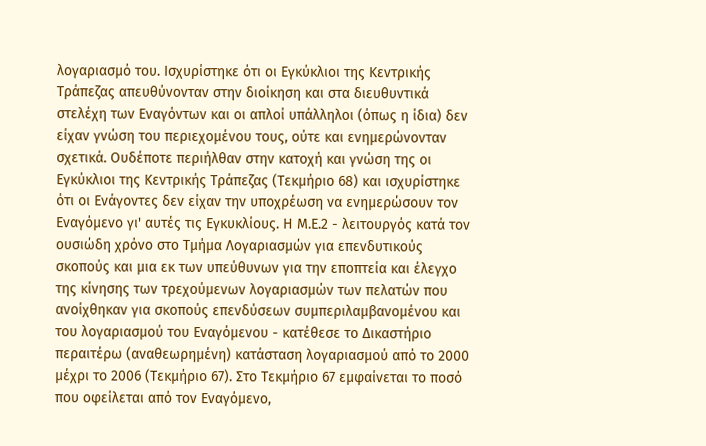λογαριασμό του. Ισχυρίστηκε ότι οι Εγκύκλιοι της Κεντρικής Τράπεζας απευθύνονταν στην διοίκηση και στα διευθυντικά στελέχη των Εναγόντων και οι απλοί υπάλληλοι (όπως η ίδια) δεν είχαν γνώση του περιεχομένου τους, ούτε και ενημερώνονταν σχετικά. Ουδέποτε περιήλθαν στην κατοχή και γνώση της οι Εγκύκλιοι της Κεντρικής Τράπεζας (Τεκμήριο 68) και ισχυρίστηκε ότι οι Ενάγοντες δεν είχαν την υποχρέωση να ενημερώσουν τον Εναγόμενο γι' αυτές τις Εγκυκλίους. Η Μ.Ε.2 - λειτουργός κατά τον ουσιώδη χρόνο στο Τμήμα Λογαριασμών για επενδυτικούς σκοπούς και μια εκ των υπεύθυνων για την εποπτεία και έλεγχο της κίνησης των τρεχούμενων λογαριασμών των πελατών που ανοίχθηκαν για σκοπούς επενδύσεων συμπεριλαμβανομένου και του λογαριασμού του Εναγόμενου - κατέθεσε το Δικαστήριο περαιτέρω (αναθεωρημένη) κατάσταση λογαριασμού από το 2000 μέχρι το 2006 (Τεκμήριο 67). Στο Τεκμήριο 67 εμφαίνεται το ποσό που οφείλεται από τον Εναγόμενο,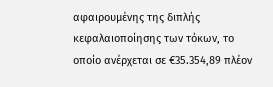αφαιρουμένης της διπλής κεφαλαιοποίησης των τόκων, το οποίο ανέρχεται σε €35.354,89 πλέον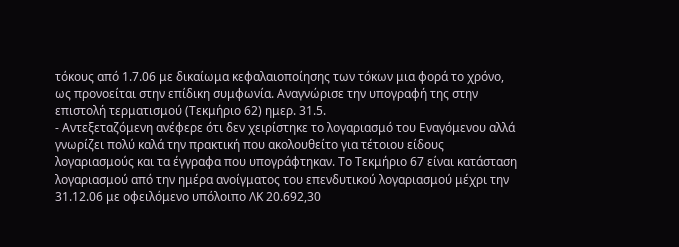τόκους από 1.7.06 με δικαίωμα κεφαλαιοποίησης των τόκων μια φορά το χρόνο, ως προνοείται στην επίδικη συμφωνία. Αναγνώρισε την υπογραφή της στην επιστολή τερματισμού (Τεκμήριο 62) ημερ. 31.5.
- Αντεξεταζόμενη ανέφερε ότι δεν χειρίστηκε το λογαριασμό του Εναγόμενου αλλά γνωρίζει πολύ καλά την πρακτική που ακολουθείτο για τέτοιου είδους λογαριασμούς και τα έγγραφα που υπογράφτηκαν. Το Τεκμήριο 67 είναι κατάσταση λογαριασμού από την ημέρα ανοίγματος του επενδυτικού λογαριασμού μέχρι την 31.12.06 με οφειλόμενο υπόλοιπο ΛΚ 20.692,30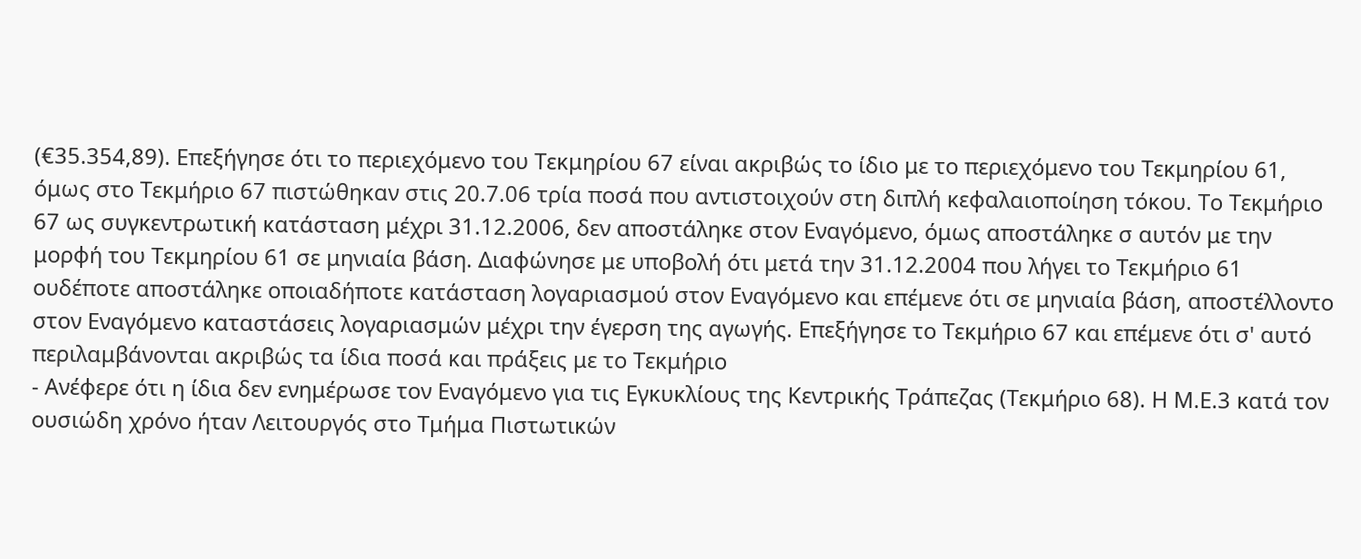(€35.354,89). Επεξήγησε ότι το περιεχόμενο του Τεκμηρίου 67 είναι ακριβώς το ίδιο με το περιεχόμενο του Τεκμηρίου 61, όμως στο Τεκμήριο 67 πιστώθηκαν στις 20.7.06 τρία ποσά που αντιστοιχούν στη διπλή κεφαλαιοποίηση τόκου. Το Τεκμήριο 67 ως συγκεντρωτική κατάσταση μέχρι 31.12.2006, δεν αποστάληκε στον Εναγόμενο, όμως αποστάληκε σ αυτόν με την μορφή του Τεκμηρίου 61 σε μηνιαία βάση. Διαφώνησε με υποβολή ότι μετά την 31.12.2004 που λήγει το Τεκμήριο 61 ουδέποτε αποστάληκε οποιαδήποτε κατάσταση λογαριασμού στον Εναγόμενο και επέμενε ότι σε μηνιαία βάση, αποστέλλοντο στον Εναγόμενο καταστάσεις λογαριασμών μέχρι την έγερση της αγωγής. Επεξήγησε το Τεκμήριο 67 και επέμενε ότι σ' αυτό περιλαμβάνονται ακριβώς τα ίδια ποσά και πράξεις με το Τεκμήριο
- Ανέφερε ότι η ίδια δεν ενημέρωσε τον Εναγόμενο για τις Εγκυκλίους της Κεντρικής Τράπεζας (Τεκμήριο 68). Η Μ.Ε.3 κατά τον ουσιώδη χρόνο ήταν Λειτουργός στο Τμήμα Πιστωτικών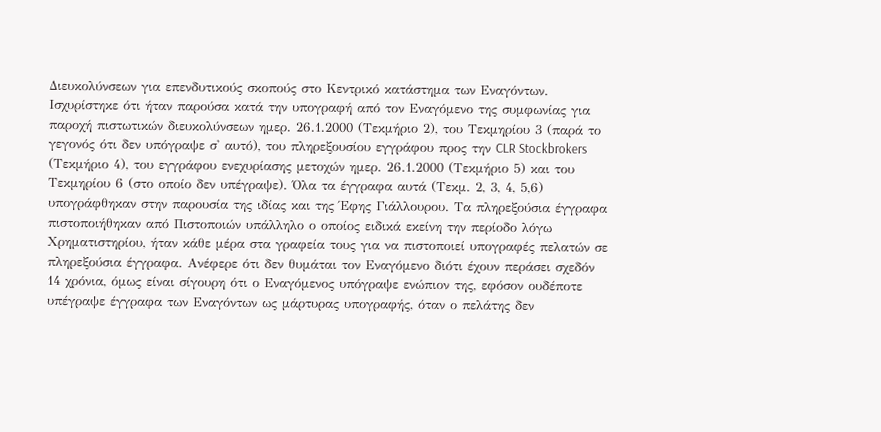Διευκολύνσεων για επενδυτικούς σκοπούς στο Κεντρικό κατάστημα των Εναγόντων. Ισχυρίστηκε ότι ήταν παρούσα κατά την υπογραφή από τον Εναγόμενο της συμφωνίας για παροχή πιστωτικών διευκολύνσεων ημερ. 26.1.2000 (Τεκμήριο 2), του Τεκμηρίου 3 (παρά το γεγονός ότι δεν υπόγραψε σ' αυτό), του πληρεξουσίου εγγράφου προς την CLR Stockbrokers (Τεκμήριο 4), του εγγράφου ενεχυρίασης μετοχών ημερ. 26.1.2000 (Τεκμήριο 5) και του Τεκμηρίου 6 (στο οποίο δεν υπέγραψε). Όλα τα έγγραφα αυτά (Τεκμ. 2, 3, 4, 5,6) υπογράφθηκαν στην παρουσία της ιδίας και της Έφης Γιάλλουρου. Τα πληρεξούσια έγγραφα πιστοποιήθηκαν από Πιστοποιών υπάλληλο ο οποίος ειδικά εκείνη την περίοδο λόγω Χρηματιστηρίου, ήταν κάθε μέρα στα γραφεία τους για να πιστοποιεί υπογραφές πελατών σε πληρεξούσια έγγραφα. Ανέφερε ότι δεν θυμάται τον Εναγόμενο διότι έχουν περάσει σχεδόν 14 χρόνια, όμως είναι σίγουρη ότι ο Εναγόμενος υπόγραψε ενώπιον της, εφόσον ουδέποτε υπέγραψε έγγραφα των Εναγόντων ως μάρτυρας υπογραφής, όταν ο πελάτης δεν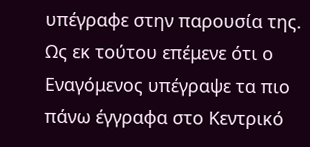υπέγραφε στην παρουσία της. Ως εκ τούτου επέμενε ότι ο Εναγόμενος υπέγραψε τα πιο πάνω έγγραφα στο Κεντρικό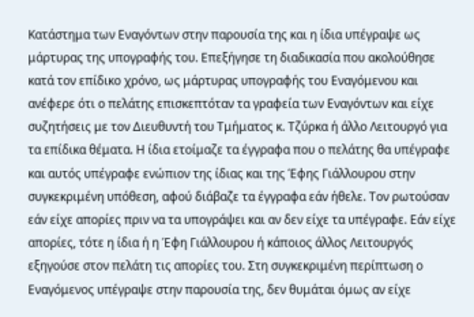Κατάστημα των Εναγόντων στην παρουσία της και η ίδια υπέγραψε ως μάρτυρας της υπογραφής του. Επεξήγησε τη διαδικασία που ακολούθησε κατά τον επίδικο χρόνο, ως μάρτυρας υπογραφής του Εναγόμενου και ανέφερε ότι ο πελάτης επισκεπτόταν τα γραφεία των Εναγόντων και είχε συζητήσεις με τον Διευθυντή του Τμήματος κ. Τζύρκα ή άλλο Λειτουργό για τα επίδικα θέματα. Η ίδια ετοίμαζε τα έγγραφα που ο πελάτης θα υπέγραφε και αυτός υπέγραφε ενώπιον της ίδιας και της Έφης Γιάλλουρου στην συγκεκριμένη υπόθεση, αφού διάβαζε τα έγγραφα εάν ήθελε. Τον ρωτούσαν εάν είχε απορίες πριν να τα υπογράψει και αν δεν είχε τα υπέγραφε. Εάν είχε απορίες, τότε η ίδια ή η Έφη Γιάλλουρου ή κάποιος άλλος Λειτουργός εξηγούσε στον πελάτη τις απορίες του. Στη συγκεκριμένη περίπτωση ο Εναγόμενος υπέγραψε στην παρουσία της, δεν θυμάται όμως αν είχε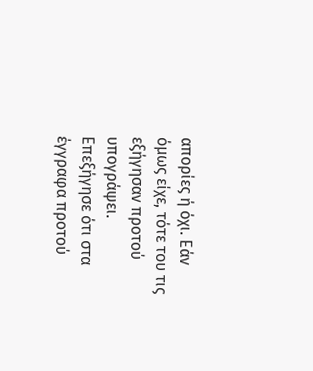απορίες ή όχι. Εάν όμως είχε, τότε του τις εξήγησαν προτού υπογράψει. Επεξήγησε ότι στα έγγραφα προτού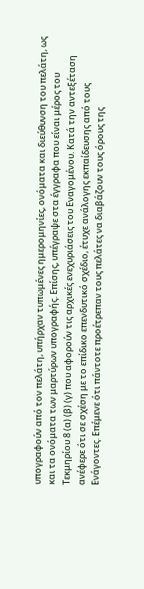υπογραφούν από τον πελάτη, υπήρχαν τυπωμένες ημερομηνίες, ονόματα και διεύθυνση του πελάτη, ως και τα ονόματα των μαρτύρων υπογραφής. Επίσης, υπέγραψε στα έγγραφα που είναι μέρος του Τεκμηρίου 8 (α) (β) (γ) που αφορούν τις αρχικές ενεχυριάσεις του Εναγομένου. Κατά την αντεξέταση ανέφερε ότι σε σχέση με το επίδικο επενδυτικό σχέδιο, έτυχε ανάλογης εκπαίδευσης από τους Ενάγοντες. Επέμενε ότι πάντοτε προέτρεπαν τους πελάτες να διαβάζουν τους όρους της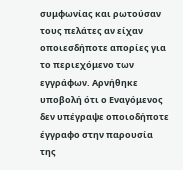συμφωνίας και ρωτούσαν τους πελάτες αν είχαν οποιεσδήποτε απορίες για το περιεχόμενο των εγγράφων. Αρνήθηκε υποβολή ότι ο Εναγόμενος δεν υπέγραψε οποιοδήποτε έγγραφο στην παρουσία της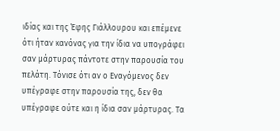ιδίας και της Έφης Γιάλλουρου και επέμενε ότι ήταν κανόνας για την ίδια να υπογράφει σαν μάρτυρας πάντοτε στην παρουσία του πελάτη. Τόνισε ότι αν ο Εναγόμενος δεν υπέγραφε στην παρουσία της, δεν θα υπέγραφε ούτε και η ίδια σαν μάρτυρας. Τα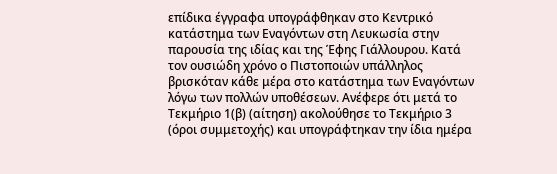επίδικα έγγραφα υπογράφθηκαν στο Κεντρικό κατάστημα των Εναγόντων στη Λευκωσία στην παρουσία της ιδίας και της Έφης Γιάλλουρου. Κατά τον ουσιώδη χρόνο ο Πιστοποιών υπάλληλος βρισκόταν κάθε μέρα στο κατάστημα των Εναγόντων λόγω των πολλών υποθέσεων. Ανέφερε ότι μετά το Τεκμήριο 1(β) (αίτηση) ακολούθησε το Τεκμήριο 3 (όροι συμμετοχής) και υπογράφτηκαν την ίδια ημέρα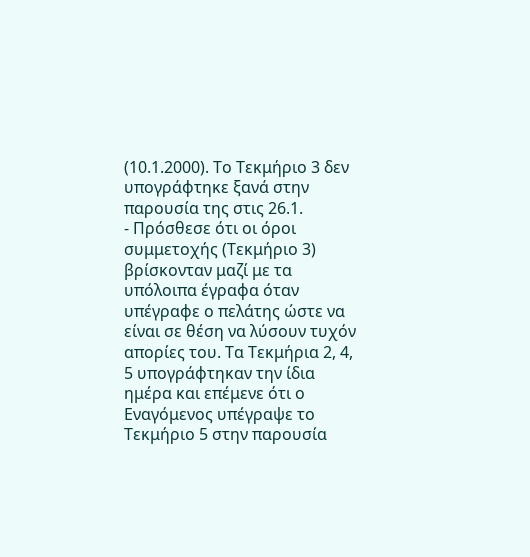(10.1.2000). Το Τεκμήριο 3 δεν υπογράφτηκε ξανά στην παρουσία της στις 26.1.
- Πρόσθεσε ότι οι όροι συμμετοχής (Τεκμήριο 3) βρίσκονταν μαζί με τα υπόλοιπα έγραφα όταν υπέγραφε ο πελάτης ώστε να είναι σε θέση να λύσουν τυχόν απορίες του. Τα Τεκμήρια 2, 4, 5 υπογράφτηκαν την ίδια ημέρα και επέμενε ότι ο Εναγόμενος υπέγραψε το Τεκμήριο 5 στην παρουσία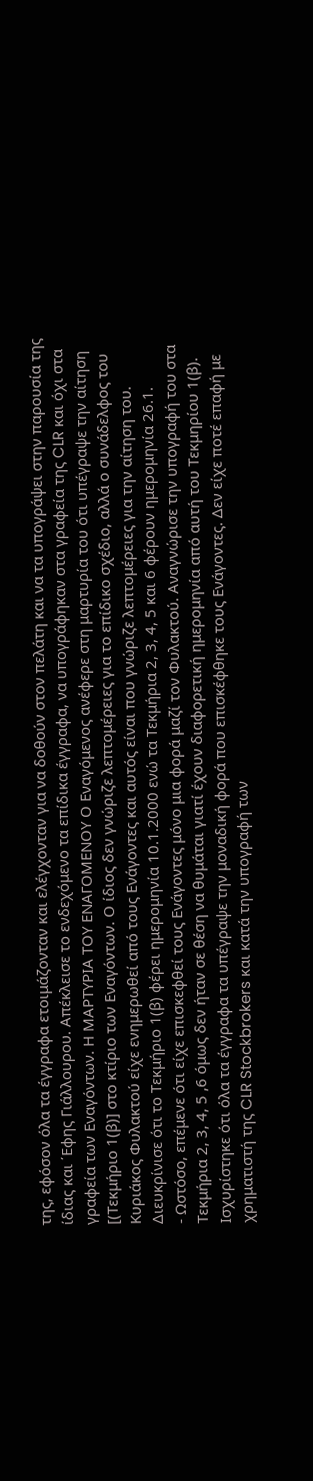της, εφόσον όλα τα έγγραφα ετοιμάζονταν και ελέγχονταν για να δοθούν στον πελάτη και να τα υπογράψει στην παρουσία της ίδιας και ΄Εφης Γιάλλουρου. Απέκλεισε το ενδεχόμενο τα επίδικα έγγραφα, να υπογράφηκαν στα γραφεία της CLR και όχι στα γραφεία των Εναγόντων. Η ΜΑΡΤΥΡΙΑ ΤΟΥ ΕΝΑΓΟΜΕΝΟΥ Ο Εναγόμενος ανέφερε στη μαρτυρία του ότι υπέγραψε την αίτηση [(Τεκμήριο 1(β)] στο κτίριο των Εναγόντων. Ο ίδιος δεν γνώριζε λεπτομέρειες για το επίδικο σχέδιο, αλλά ο συνάδελφος του Κυριάκος Φυλακτού είχε ενημερωθεί από τους Ενάγοντες και αυτός είναι που γνώριζε λεπτομέρειες για την αίτηση του. Διευκρίνισε ότι το Τεκμήριο 1(β) φέρει ημερομηνία 10.1.2000 ενώ τα Τεκμήρια 2, 3, 4, 5 και 6 φέρουν ημερομηνία 26.1.
- Ωστόσο, επέμενε ότι είχε επισκεφθεί τους Ενάγοντες μόνο μια φορά μαζί τον Φυλακτού. Αναγνώρισε την υπογραφή του στα Τεκμήρια 2, 3, 4, 5 ,6 όμως δεν ήταν σε θέση να θυμάται γιατί έχουν διαφορετική ημερομηνία από αυτή του Τεκμηρίου 1(β). Ισχυρίστηκε ότι όλα τα έγγραφα τα υπέγραψε την μοναδική φορά που επισκέφθηκε τους Ενάγοντες. Δεν είχε ποτέ επαφή με χρηματιστή της CLR Stockbrokers και κατά την υπογραφή των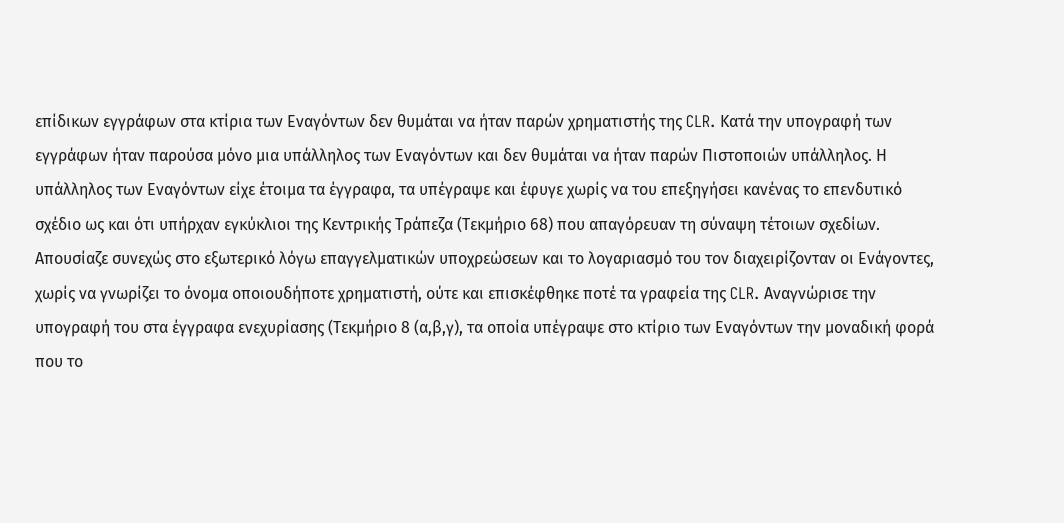επίδικων εγγράφων στα κτίρια των Εναγόντων δεν θυμάται να ήταν παρών χρηματιστής της CLR. Κατά την υπογραφή των εγγράφων ήταν παρούσα μόνο μια υπάλληλος των Εναγόντων και δεν θυμάται να ήταν παρών Πιστοποιών υπάλληλος. Η υπάλληλος των Εναγόντων είχε έτοιμα τα έγγραφα, τα υπέγραψε και έφυγε χωρίς να του επεξηγήσει κανένας το επενδυτικό σχέδιο ως και ότι υπήρχαν εγκύκλιοι της Κεντρικής Τράπεζα (Τεκμήριο 68) που απαγόρευαν τη σύναψη τέτοιων σχεδίων. Απουσίαζε συνεχώς στο εξωτερικό λόγω επαγγελματικών υποχρεώσεων και το λογαριασμό του τον διαχειρίζονταν οι Ενάγοντες, χωρίς να γνωρίζει το όνομα οποιουδήποτε χρηματιστή, ούτε και επισκέφθηκε ποτέ τα γραφεία της CLR. Αναγνώρισε την υπογραφή του στα έγγραφα ενεχυρίασης (Τεκμήριο 8 (α,β,γ), τα οποία υπέγραψε στο κτίριο των Εναγόντων την μοναδική φορά που το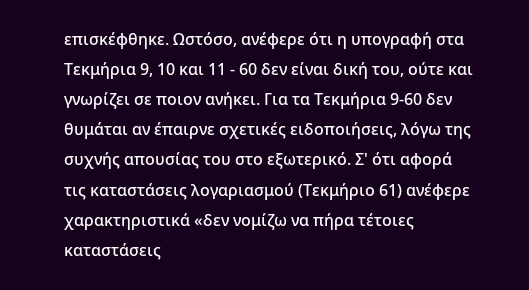επισκέφθηκε. Ωστόσο, ανέφερε ότι η υπογραφή στα Τεκμήρια 9, 10 και 11 - 60 δεν είναι δική του, ούτε και γνωρίζει σε ποιον ανήκει. Για τα Τεκμήρια 9-60 δεν θυμάται αν έπαιρνε σχετικές ειδοποιήσεις, λόγω της συχνής απουσίας του στο εξωτερικό. Σ' ότι αφορά τις καταστάσεις λογαριασμού (Τεκμήριο 61) ανέφερε χαρακτηριστικά «δεν νομίζω να πήρα τέτοιες καταστάσεις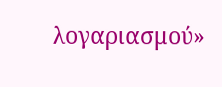λογαριασμού»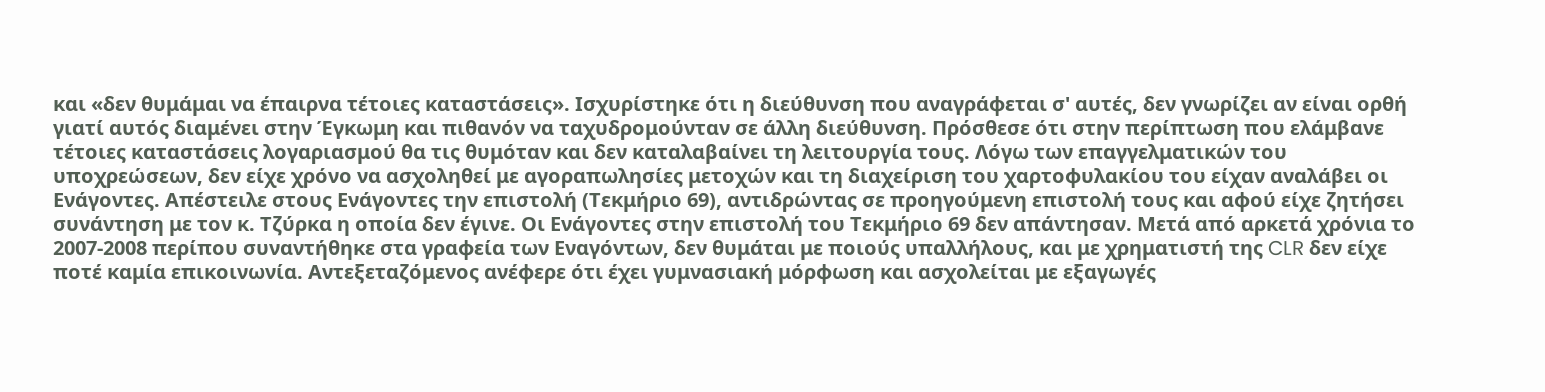και «δεν θυμάμαι να έπαιρνα τέτοιες καταστάσεις». Ισχυρίστηκε ότι η διεύθυνση που αναγράφεται σ' αυτές, δεν γνωρίζει αν είναι ορθή γιατί αυτός διαμένει στην Έγκωμη και πιθανόν να ταχυδρομούνταν σε άλλη διεύθυνση. Πρόσθεσε ότι στην περίπτωση που ελάμβανε τέτοιες καταστάσεις λογαριασμού θα τις θυμόταν και δεν καταλαβαίνει τη λειτουργία τους. Λόγω των επαγγελματικών του υποχρεώσεων, δεν είχε χρόνο να ασχοληθεί με αγοραπωλησίες μετοχών και τη διαχείριση του χαρτοφυλακίου του είχαν αναλάβει οι Ενάγοντες. Απέστειλε στους Ενάγοντες την επιστολή (Τεκμήριο 69), αντιδρώντας σε προηγούμενη επιστολή τους και αφού είχε ζητήσει συνάντηση με τον κ. Τζύρκα η οποία δεν έγινε. Οι Ενάγοντες στην επιστολή του Τεκμήριο 69 δεν απάντησαν. Μετά από αρκετά χρόνια το 2007-2008 περίπου συναντήθηκε στα γραφεία των Εναγόντων, δεν θυμάται με ποιούς υπαλλήλους, και με χρηματιστή της CLR δεν είχε ποτέ καμία επικοινωνία. Αντεξεταζόμενος ανέφερε ότι έχει γυμνασιακή μόρφωση και ασχολείται με εξαγωγές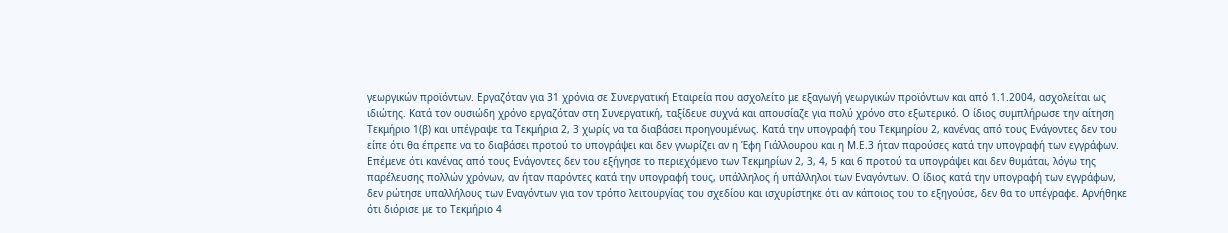γεωργικών προϊόντων. Εργαζόταν για 31 χρόνια σε Συνεργατική Εταιρεία που ασχολείτο με εξαγωγή γεωργικών προϊόντων και από 1.1.2004, ασχολείται ως ιδιώτης. Κατά τον ουσιώδη χρόνο εργαζόταν στη Συνεργατική, ταξίδευε συχνά και απουσίαζε για πολύ χρόνο στο εξωτερικό. Ο ίδιος συμπλήρωσε την αίτηση Τεκμήριο 1(β) και υπέγραψε τα Τεκμήρια 2, 3 χωρίς να τα διαβάσει προηγουμένως. Κατά την υπογραφή του Τεκμηρίου 2, κανένας από τους Ενάγοντες δεν του είπε ότι θα έπρεπε να το διαβάσει προτού το υπογράψει και δεν γνωρίζει αν η Έφη Γιάλλουρου και η Μ.Ε.3 ήταν παρούσες κατά την υπογραφή των εγγράφων. Επέμενε ότι κανένας από τους Ενάγοντες δεν του εξήγησε το περιεχόμενο των Τεκμηρίων 2, 3, 4, 5 και 6 προτού τα υπογράψει και δεν θυμάται, λόγω της παρέλευσης πολλών χρόνων, αν ήταν παρόντες κατά την υπογραφή τους, υπάλληλος ή υπάλληλοι των Εναγόντων. Ο ίδιος κατά την υπογραφή των εγγράφων, δεν ρώτησε υπαλλήλους των Εναγόντων για τον τρόπο λειτουργίας του σχεδίου και ισχυρίστηκε ότι αν κάποιος του το εξηγούσε, δεν θα το υπέγραφε. Αρνήθηκε ότι διόρισε με το Τεκμήριο 4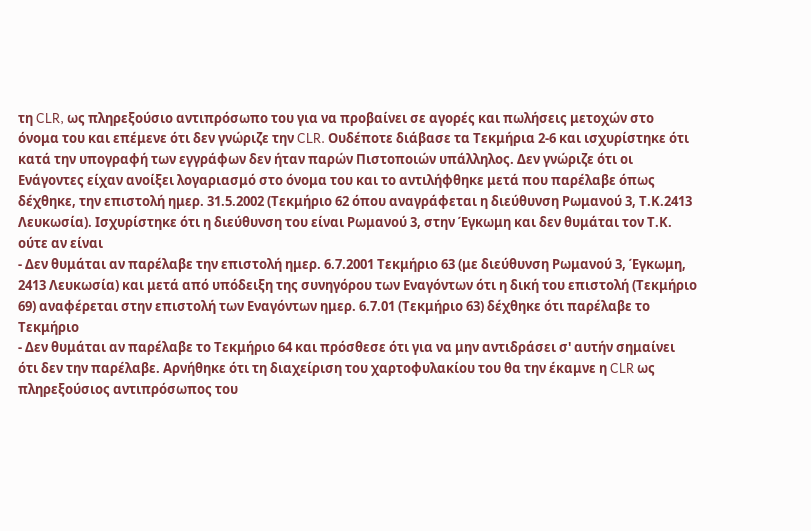τη CLR, ως πληρεξούσιο αντιπρόσωπο του για να προβαίνει σε αγορές και πωλήσεις μετοχών στο όνομα του και επέμενε ότι δεν γνώριζε την CLR. Ουδέποτε διάβασε τα Τεκμήρια 2-6 και ισχυρίστηκε ότι κατά την υπογραφή των εγγράφων δεν ήταν παρών Πιστοποιών υπάλληλος. Δεν γνώριζε ότι οι Ενάγοντες είχαν ανοίξει λογαριασμό στο όνομα του και το αντιλήφθηκε μετά που παρέλαβε όπως δέχθηκε, την επιστολή ημερ. 31.5.2002 (Τεκμήριο 62 όπου αναγράφεται η διεύθυνση Ρωμανού 3, Τ.Κ.2413 Λευκωσία). Ισχυρίστηκε ότι η διεύθυνση του είναι Ρωμανού 3, στην Έγκωμη και δεν θυμάται τον Τ.Κ. ούτε αν είναι
- Δεν θυμάται αν παρέλαβε την επιστολή ημερ. 6.7.2001 Τεκμήριο 63 (με διεύθυνση Ρωμανού 3, Έγκωμη, 2413 Λευκωσία) και μετά από υπόδειξη της συνηγόρου των Εναγόντων ότι η δική του επιστολή (Τεκμήριο 69) αναφέρεται στην επιστολή των Εναγόντων ημερ. 6.7.01 (Τεκμήριο 63) δέχθηκε ότι παρέλαβε το Τεκμήριο
- Δεν θυμάται αν παρέλαβε το Τεκμήριο 64 και πρόσθεσε ότι για να μην αντιδράσει σ' αυτήν σημαίνει ότι δεν την παρέλαβε. Αρνήθηκε ότι τη διαχείριση του χαρτοφυλακίου του θα την έκαμνε η CLR ως πληρεξούσιος αντιπρόσωπος του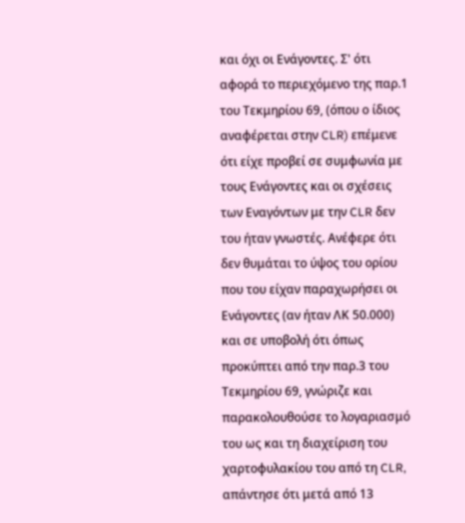και όχι οι Ενάγοντες. Σ' ότι αφορά το περιεχόμενο της παρ.1 του Τεκμηρίου 69, (όπου ο ίδιος αναφέρεται στην CLR) επέμενε ότι είχε προβεί σε συμφωνία με τους Ενάγοντες και οι σχέσεις των Εναγόντων με την CLR δεν του ήταν γνωστές. Ανέφερε ότι δεν θυμάται το ύψος του ορίου που του είχαν παραχωρήσει οι Ενάγοντες (αν ήταν ΛΚ 50.000) και σε υποβολή ότι όπως προκύπτει από την παρ.3 του Τεκμηρίου 69, γνώριζε και παρακολουθούσε το λογαριασμό του ως και τη διαχείριση του χαρτοφυλακίου του από τη CLR, απάντησε ότι μετά από 13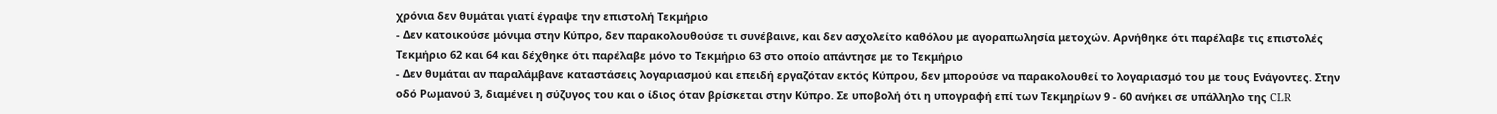χρόνια δεν θυμάται γιατί έγραψε την επιστολή Τεκμήριο
- Δεν κατοικούσε μόνιμα στην Κύπρο, δεν παρακολουθούσε τι συνέβαινε, και δεν ασχολείτο καθόλου με αγοραπωλησία μετοχών. Αρνήθηκε ότι παρέλαβε τις επιστολές Τεκμήριο 62 και 64 και δέχθηκε ότι παρέλαβε μόνο το Τεκμήριο 63 στο οποίο απάντησε με το Τεκμήριο
- Δεν θυμάται αν παραλάμβανε καταστάσεις λογαριασμού και επειδή εργαζόταν εκτός Κύπρου, δεν μπορούσε να παρακολουθεί το λογαριασμό του με τους Ενάγοντες. Στην οδό Ρωμανού 3, διαμένει η σύζυγος του και ο ίδιος όταν βρίσκεται στην Κύπρο. Σε υποβολή ότι η υπογραφή επί των Τεκμηρίων 9 - 60 ανήκει σε υπάλληλο της CLR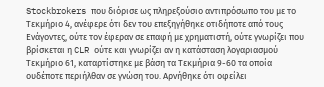Stockbrokers που διόρισε ως πληρεξούσιο αντιπρόσωπο του με το Τεκμήριο 4, ανέφερε ότι δεν του επεξηγήθηκε οτιδήποτε από τους Ενάγοντες, ούτε τον έφεραν σε επαφή με χρηματιστή, ούτε γνωρίζει που βρίσκεται η CLR ούτε και γνωρίζει αν η κατάσταση λογαριασμού Τεκμήριο 61, καταρτίστηκε με βάση τα Τεκμήρια 9-60 τα οποία ουδέποτε περιήλθαν σε γνώση του. Αρνήθηκε ότι οφείλει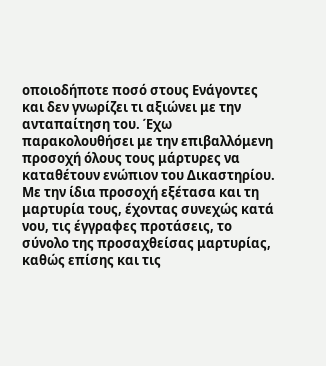οποιοδήποτε ποσό στους Ενάγοντες και δεν γνωρίζει τι αξιώνει με την ανταπαίτηση του. Έχω παρακολουθήσει με την επιβαλλόμενη προσοχή όλους τους μάρτυρες να καταθέτουν ενώπιον του Δικαστηρίου. Με την ίδια προσοχή εξέτασα και τη μαρτυρία τους, έχοντας συνεχώς κατά νου, τις έγγραφες προτάσεις, το σύνολο της προσαχθείσας μαρτυρίας, καθώς επίσης και τις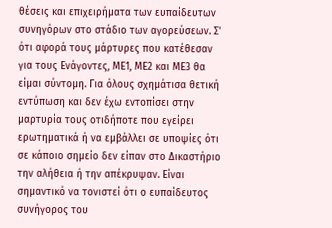θέσεις και επιχειρήματα των ευπαίδευτων συνηγόρων στο στάδιο των αγορεύσεων. Σ' ότι αφορά τους μάρτυρες που κατέθεσαν για τους Ενάγοντες, ΜΕ1, ΜΕ2 και ΜΕ3 θα είμαι σύντομη. Για όλους σχημάτισα θετική εντύπωση και δεν έχω εντοπίσει στην μαρτυρία τους οτιδήποτε που εγείρει ερωτηματικά ή να εμβάλλει σε υποψίες ότι σε κάποιο σημείο δεν είπαν στο Δικαστήριο την αλήθεια ή την απέκρυψαν. Είναι σημαντικό να τονιστεί ότι ο ευπαίδευτος συνήγορος του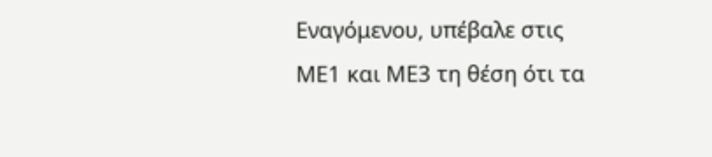Εναγόμενου, υπέβαλε στις ΜΕ1 και ΜΕ3 τη θέση ότι τα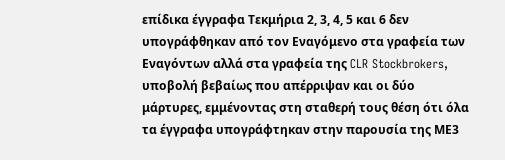επίδικα έγγραφα Τεκμήρια 2, 3, 4, 5 και 6 δεν υπογράφθηκαν από τον Εναγόμενο στα γραφεία των Εναγόντων αλλά στα γραφεία της CLR Stockbrokers, υποβολή βεβαίως που απέρριψαν και οι δύο μάρτυρες, εμμένοντας στη σταθερή τους θέση ότι όλα τα έγγραφα υπογράφτηκαν στην παρουσία της ΜΕ3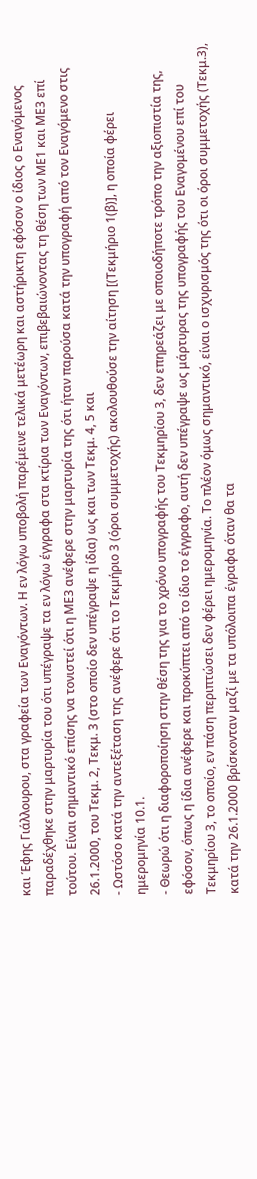και Έφης Γιάλλουρου, στα γραφεία των Εναγόντων. Η εν λόγω υποβολή παρέμεινε τελικά μετέωρη και αστήρικτη εφόσον ο ίδιος ο Εναγόμενος παραδέχθηκε στην μαρτυρία του ότι υπέγραψε τα εν λόγω έγγραφα στα κτίρια των Εναγόντων, επιβεβαιώνοντας τη θέση των ΜΕ1 και ΜΕ3 επί τούτου. Είναι σημαντικό επίσης να τονιστεί ότι η ΜΕ3 ανέφερε στην μαρτυρία της ότι ήταν παρούσα κατά την υπογραφή από τον Εναγόμενο στις 26.1.2000, του Τεκμ. 2, Τεκμ. 3 (στο οποίο δεν υπέγραψε η ίδια) ως και των Τεκμ. 4, 5 και
- Ωστόσο κατά την αντεξέταση της ανέφερε ότι το Τεκμήριο 3 (όροι συμμετοχής) ακολουθούσε την αίτηση [(Τεκμήριο 1(β)], η οποία φέρει ημερομηνία 10.1.
- Θεωρώ ότι η διαφοροποίηση στην θέση της για το χρόνο υπογραφής του Τεκμηρίου 3, δεν επηρεάζει με οποιοδήποτε τρόπο την αξιοπιστία της, εφόσον, όπως η ίδια ανέφερε και προκύπτει από το ίδιο το έγγραφο, αυτή δεν υπέγραψε ως μάρτυρας της υπογραφής του Εναγομένου επί του Τεκμηρίου 3, το οποίο, εν πάση περιπτώσει δεν φέρει ημερομηνία. Το πλέον όμως σημαντικό, είναι ο ισχυρισμός της ότι οι όροι συμμετοχής (Τεκμ.3), κατά την 26.1.2000 βρίσκονταν μαζί με τα υπόλοιπα έγραφα όταν θα τα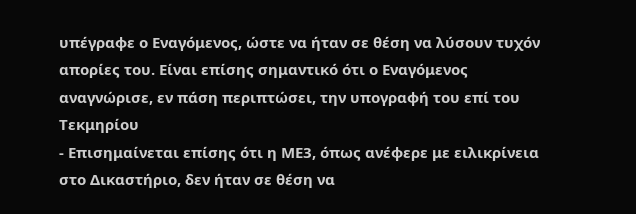υπέγραφε ο Εναγόμενος, ώστε να ήταν σε θέση να λύσουν τυχόν απορίες του. Είναι επίσης σημαντικό ότι ο Εναγόμενος αναγνώρισε, εν πάση περιπτώσει, την υπογραφή του επί του Τεκμηρίου
- Επισημαίνεται επίσης ότι η ΜΕ3, όπως ανέφερε με ειλικρίνεια στο Δικαστήριο, δεν ήταν σε θέση να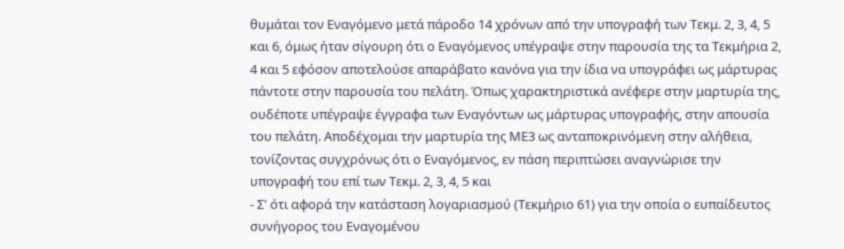θυμάται τον Εναγόμενο μετά πάροδο 14 χρόνων από την υπογραφή των Τεκμ. 2, 3, 4, 5 και 6, όμως ήταν σίγουρη ότι ο Εναγόμενος υπέγραψε στην παρουσία της τα Τεκμήρια 2, 4 και 5 εφόσον αποτελούσε απαράβατο κανόνα για την ίδια να υπογράφει ως μάρτυρας πάντοτε στην παρουσία του πελάτη. Όπως χαρακτηριστικά ανέφερε στην μαρτυρία της, ουδέποτε υπέγραψε έγγραφα των Εναγόντων ως μάρτυρας υπογραφής, στην απουσία του πελάτη. Αποδέχομαι την μαρτυρία της ΜΕ3 ως ανταποκρινόμενη στην αλήθεια, τονίζοντας συγχρόνως ότι ο Εναγόμενος, εν πάση περιπτώσει αναγνώρισε την υπογραφή του επί των Τεκμ. 2, 3, 4, 5 και
- Σ' ότι αφορά την κατάσταση λογαριασμού (Τεκμήριο 61) για την οποία ο ευπαίδευτος συνήγορος του Εναγομένου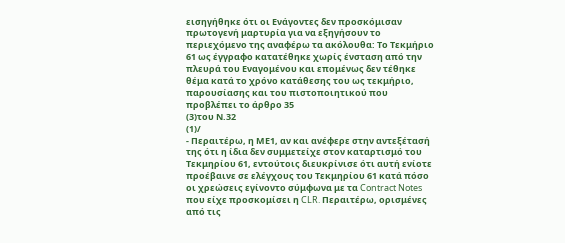εισηγήθηκε ότι οι Ενάγοντες δεν προσκόμισαν πρωτογενή μαρτυρία για να εξηγήσουν το περιεχόμενο της αναφέρω τα ακόλουθα: Το Τεκμήριο 61 ως έγγραφο κατατέθηκε χωρίς ένσταση από την πλευρά του Εναγομένου και επομένως δεν τέθηκε θέμα κατά το χρόνο κατάθεσης του ως τεκμήριο, παρουσίασης και του πιστοποιητικού που προβλέπει το άρθρο 35
(3)του Ν.32
(1)/
- Περαιτέρω, η ΜΕ1, αν και ανέφερε στην αντεξέτασή της ότι η ίδια δεν συμμετείχε στον καταρτισμό του Τεκμηρίου 61, εντούτοις διευκρίνισε ότι αυτή ενίοτε προέβαινε σε ελέγχους του Τεκμηρίου 61 κατά πόσο οι χρεώσεις εγίνοντο σύμφωνα με τα Contract Notes που είχε προσκομίσει η CLR. Περαιτέρω, ορισμένες από τις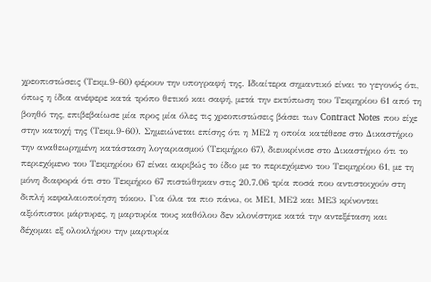χρεοπιστώσεις (Τεκμ.9-60) φέρουν την υπογραφή της. Ιδιαίτερα σημαντικό είναι το γεγονός ότι, όπως η ίδια ανέφερε κατά τρόπο θετικό και σαφή, μετά την εκτύπωση του Τεκμηρίου 61 από τη βοηθό της, επιβεβαίωσε μία προς μία όλες τις χρεοπιστώσεις βάσει των Contract Notes που είχε στην κατοχή της (Τεκμ.9-60). Σημειώνεται επίσης ότι η ΜΕ2 η οποία κατέθεσε στο Δικαστήριο την αναθεωρημένη κατάσταση λογαριασμού (Τεκμήριο 67), διευκρίνισε στο Δικαστήριο ότι το περιεχόμενο του Τεκμηρίου 67 είναι ακριβώς το ίδιο με το περιεχόμενο του Τεκμηρίου 61, με τη μόνη διαφορά ότι στο Τεκμήριο 67 πιστώθηκαν στις 20.7.06 τρία ποσά που αντιστοιχούν στη διπλή κεφαλαιοποίηση τόκου. Για όλα τα πιο πάνω, οι ΜΕ1, ΜΕ2 και ΜΕ3 κρίνονται αξιόπιστοι μάρτυρες, η μαρτυρία τους καθόλου δεν κλονίστηκε κατά την αντεξέταση και δέχομαι εξ ολοκλήρου την μαρτυρία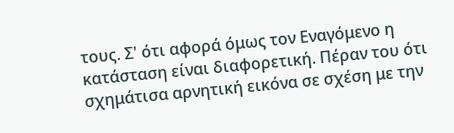τους. Σ' ότι αφορά όμως τον Εναγόμενο η κατάσταση είναι διαφορετική. Πέραν του ότι σχημάτισα αρνητική εικόνα σε σχέση με την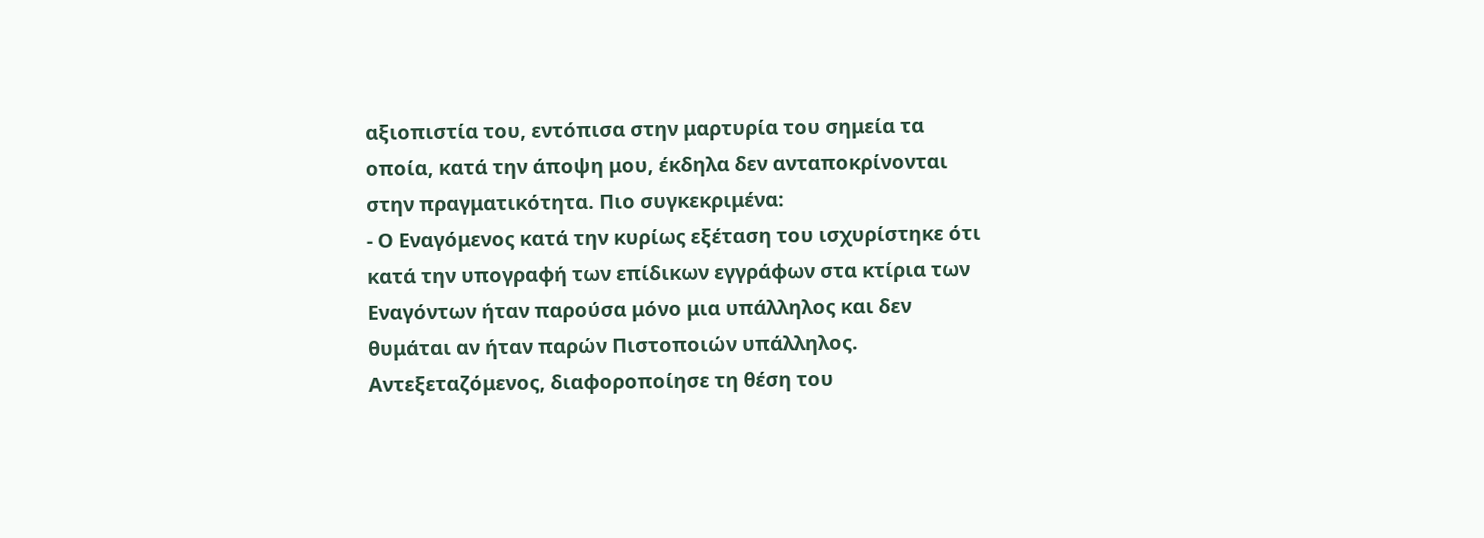αξιοπιστία του, εντόπισα στην μαρτυρία του σημεία τα οποία, κατά την άποψη μου, έκδηλα δεν ανταποκρίνονται στην πραγματικότητα. Πιο συγκεκριμένα:
- Ο Εναγόμενος κατά την κυρίως εξέταση του ισχυρίστηκε ότι κατά την υπογραφή των επίδικων εγγράφων στα κτίρια των Εναγόντων ήταν παρούσα μόνο μια υπάλληλος και δεν θυμάται αν ήταν παρών Πιστοποιών υπάλληλος. Αντεξεταζόμενος, διαφοροποίησε τη θέση του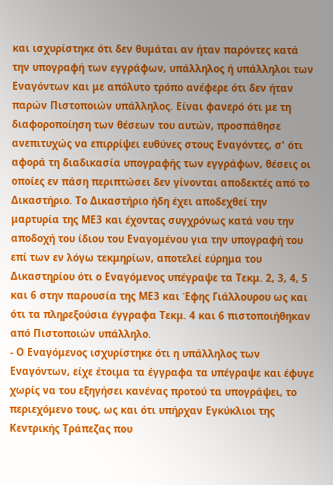και ισχυρίστηκε ότι δεν θυμάται αν ήταν παρόντες κατά την υπογραφή των εγγράφων, υπάλληλος ή υπάλληλοι των Εναγόντων και με απόλυτο τρόπο ανέφερε ότι δεν ήταν παρών Πιστοποιών υπάλληλος. Είναι φανερό ότι με τη διαφοροποίηση των θέσεων του αυτών, προσπάθησε ανεπιτυχώς να επιρρίψει ευθύνες στους Εναγόντες, σ' ότι αφορά τη διαδικασία υπογραφής των εγγράφων, θέσεις οι οποίες εν πάση περιπτώσει δεν γίνονται αποδεκτές από το Δικαστήριο. Το Δικαστήριο ήδη έχει αποδεχθεί την μαρτυρία της ΜΕ3 και έχοντας συγχρόνως κατά νου την αποδοχή του ίδιου του Εναγομένου για την υπογραφή του επί των εν λόγω τεκμηρίων, αποτελεί εύρημα του Δικαστηρίου ότι ο Εναγόμενος υπέγραψε τα Τεκμ. 2, 3, 4, 5 και 6 στην παρουσία της ΜΕ3 και Έφης Γιάλλουρου ως και ότι τα πληρεξούσια έγγραφα Τεκμ. 4 και 6 πιστοποιήθηκαν από Πιστοποιών υπάλληλο.
- Ο Εναγόμενος ισχυρίστηκε ότι η υπάλληλος των Εναγόντων, είχε έτοιμα τα έγγραφα τα υπέγραψε και έφυγε χωρίς να του εξηγήσει κανένας προτού τα υπογράψει, το περιεχόμενο τους, ως και ότι υπήρχαν Εγκύκλιοι της Κεντρικής Τράπεζας που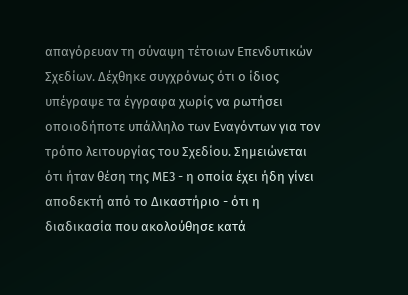απαγόρευαν τη σύναψη τέτοιων Επενδυτικών Σχεδίων. Δέχθηκε συγχρόνως ότι ο ίδιος υπέγραψε τα έγγραφα χωρίς να ρωτήσει οποιοδήποτε υπάλληλο των Εναγόντων για τον τρόπο λειτουργίας του Σχεδίου. Σημειώνεται ότι ήταν θέση της ΜΕ3 - η οποία έχει ήδη γίνει αποδεκτή από το Δικαστήριο - ότι η διαδικασία που ακολούθησε κατά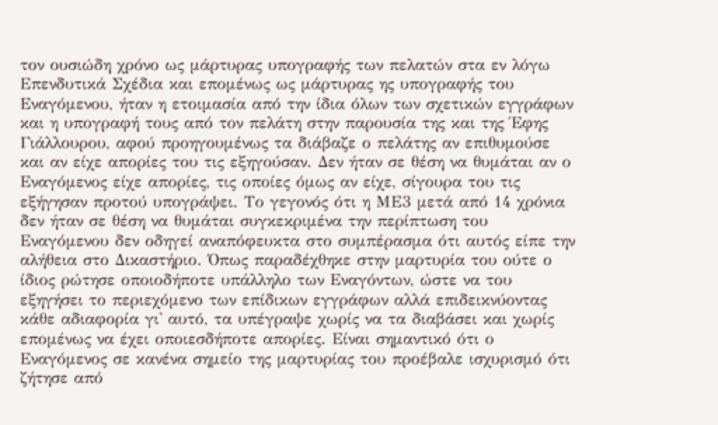τον ουσιώδη χρόνο ως μάρτυρας υπογραφής των πελατών στα εν λόγω Επενδυτικά Σχέδια και επομένως ως μάρτυρας ης υπογραφής του Εναγόμενου, ήταν η ετοιμασία από την ίδια όλων των σχετικών εγγράφων και η υπογραφή τους από τον πελάτη στην παρουσία της και της Έφης Γιάλλουρου, αφού προηγουμένως τα διάβαζε ο πελάτης αν επιθυμούσε και αν είχε απορίες του τις εξηγούσαν. Δεν ήταν σε θέση να θυμάται αν ο Εναγόμενος είχε απορίες, τις οποίες όμως αν είχε, σίγουρα του τις εξήγησαν προτού υπογράψει. Το γεγονός ότι η ΜΕ3 μετά από 14 χρόνια δεν ήταν σε θέση να θυμάται συγκεκριμένα την περίπτωση του Εναγόμενου δεν οδηγεί αναπόφευκτα στο συμπέρασμα ότι αυτός είπε την αλήθεια στο Δικαστήριο. Όπως παραδέχθηκε στην μαρτυρία του ούτε ο ίδιος ρώτησε οποιοδήποτε υπάλληλο των Εναγόντων, ώστε να του εξηγήσει το περιεχόμενο των επίδικων εγγράφων αλλά επιδεικνύοντας κάθε αδιαφορία γι' αυτό, τα υπέγραψε χωρίς να τα διαβάσει και χωρίς επομένως να έχει οποιεσδήποτε απορίες. Είναι σημαντικό ότι ο Εναγόμενος σε κανένα σημείο της μαρτυρίας του προέβαλε ισχυρισμό ότι ζήτησε από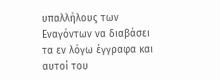υπαλλήλους των Εναγόντων να διαβάσει τα εν λόγω έγγραφα και αυτοί του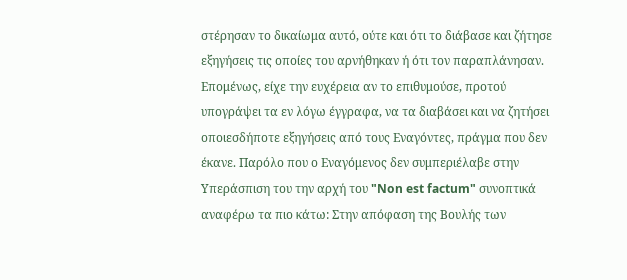στέρησαν το δικαίωμα αυτό, ούτε και ότι το διάβασε και ζήτησε εξηγήσεις τις οποίες του αρνήθηκαν ή ότι τον παραπλάνησαν. Επομένως, είχε την ευχέρεια αν το επιθυμούσε, προτού υπογράψει τα εν λόγω έγγραφα, να τα διαβάσει και να ζητήσει οποιεσδήποτε εξηγήσεις από τους Εναγόντες, πράγμα που δεν έκανε. Παρόλο που ο Εναγόμενος δεν συμπεριέλαβε στην Υπεράσπιση του την αρχή του "Non est factum" συνοπτικά αναφέρω τα πιο κάτω: Στην απόφαση της Βουλής των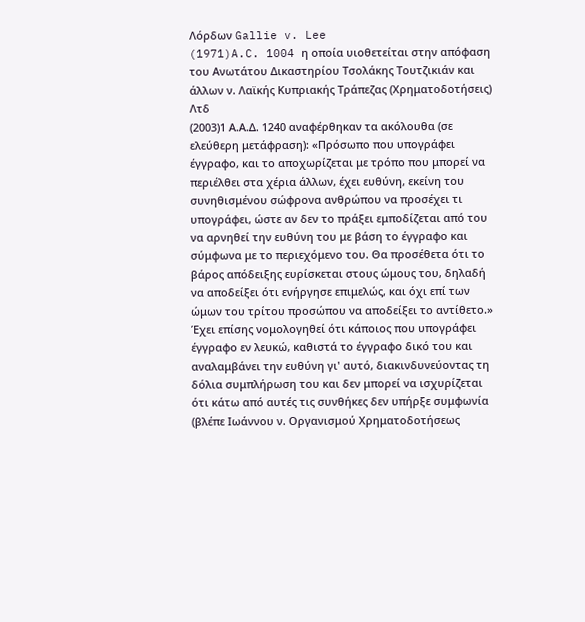Λόρδων Gallie v. Lee
(1971)A.C. 1004 η οποία υιοθετείται στην απόφαση του Ανωτάτου Δικαστηρίου Τσολάκης Τουτζικιάν και άλλων ν. Λαϊκής Κυπριακής Τράπεζας (Χρηματοδοτήσεις) Λτδ
(2003)1 Α.Α.Δ. 1240 αναφέρθηκαν τα ακόλουθα (σε ελεύθερη μετάφραση): «Πρόσωπο που υπογράφει έγγραφο, και το αποχωρίζεται με τρόπο που μπορεί να περιέλθει στα χέρια άλλων, έχει ευθύνη, εκείνη του συνηθισμένου σώφρονα ανθρώπου να προσέχει τι υπογράφει, ώστε αν δεν το πράξει εμποδίζεται από του να αρνηθεί την ευθύνη του με βάση το έγγραφο και σύμφωνα με το περιεχόμενο του. Θα προσέθετα ότι το βάρος απόδειξης ευρίσκεται στους ώμους του, δηλαδή να αποδείξει ότι ενήργησε επιμελώς, και όχι επί των ώμων του τρίτου προσώπου να αποδείξει το αντίθετο.» Έχει επίσης νομολογηθεί ότι κάποιος που υπογράφει έγγραφο εν λευκώ, καθιστά το έγγραφο δικό του και αναλαμβάνει την ευθύνη γι' αυτό, διακινδυνεύοντας τη δόλια συμπλήρωση του και δεν μπορεί να ισχυρίζεται ότι κάτω από αυτές τις συνθήκες δεν υπήρξε συμφωνία (βλέπε Ιωάννου ν. Οργανισμού Χρηματοδοτήσεως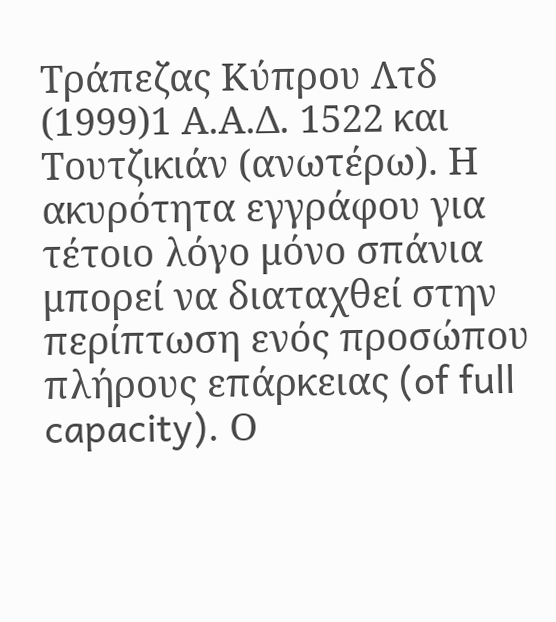Τράπεζας Κύπρου Λτδ
(1999)1 Α.Α.Δ. 1522 και Τουτζικιάν (ανωτέρω). Η ακυρότητα εγγράφου για τέτοιο λόγο μόνο σπάνια μπορεί να διαταχθεί στην περίπτωση ενός προσώπου πλήρους επάρκειας (of full capacity). Ο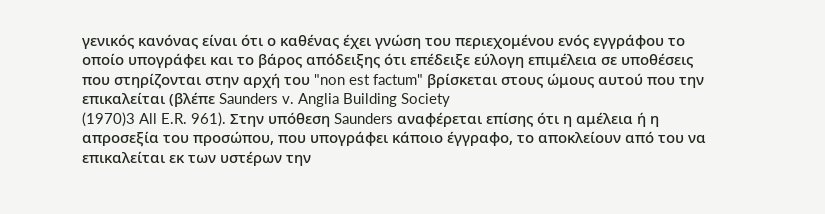γενικός κανόνας είναι ότι ο καθένας έχει γνώση του περιεχομένου ενός εγγράφου το οποίο υπογράφει και το βάρος απόδειξης ότι επέδειξε εύλογη επιμέλεια σε υποθέσεις που στηρίζονται στην αρχή του "non est factum" βρίσκεται στους ώμους αυτού που την επικαλείται (βλέπε Saunders v. Anglia Building Society
(1970)3 All E.R. 961). Στην υπόθεση Saunders αναφέρεται επίσης ότι η αμέλεια ή η απροσεξία του προσώπου, που υπογράφει κάποιο έγγραφο, το αποκλείουν από του να επικαλείται εκ των υστέρων την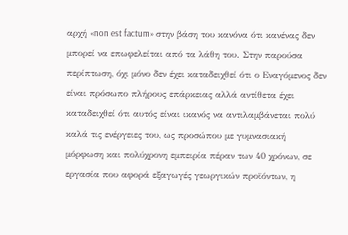αρχή «non est factum» στην βάση του κανόνα ότι κανένας δεν μπορεί να επωφελείται από τα λάθη του. Στην παρούσα περίπτωση, όχι μόνο δεν έχει καταδειχθεί ότι ο Εναγόμενος δεν είναι πρόσωπο πλήρους επάρκειας αλλά αντίθετα έχει καταδειχθεί ότι αυτός είναι ικανός να αντιλαμβάνεται πολύ καλά τις ενέργειες του, ως προσώπου με γυμνασιακή μόρφωση και πολύχρονη εμπειρία πέραν των 40 χρόνων, σε εργασία που αφορά εξαγωγές γεωργικών προϊόντων, η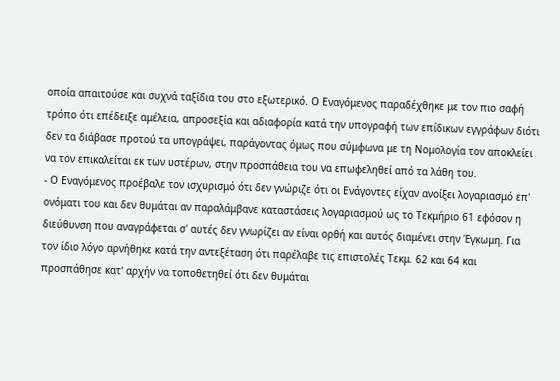οποία απαιτούσε και συχνά ταξίδια του στο εξωτερικό. Ο Εναγόμενος παραδέχθηκε με τον πιο σαφή τρόπο ότι επέδειξε αμέλεια, απροσεξία και αδιαφορία κατά την υπογραφή των επίδικων εγγράφων διότι δεν τα διάβασε προτού τα υπογράψει, παράγοντας όμως που σύμφωνα με τη Νομολογία τον αποκλείει να τον επικαλείται εκ των υστέρων, στην προσπάθεια του να επωφεληθεί από τα λάθη του.
- Ο Εναγόμενος προέβαλε τον ισχυρισμό ότι δεν γνώριζε ότι οι Ενάγοντες είχαν ανοίξει λογαριασμό επ' ονόματι του και δεν θυμάται αν παραλάμβανε καταστάσεις λογαριασμού ως το Τεκμήριο 61 εφόσον η διεύθυνση που αναγράφεται σ' αυτές δεν γνωρίζει αν είναι ορθή και αυτός διαμένει στην Έγκωμη. Για τον ίδιο λόγο αρνήθηκε κατά την αντεξέταση ότι παρέλαβε τις επιστολές Τεκμ. 62 και 64 και προσπάθησε κατ' αρχήν να τοποθετηθεί ότι δεν θυμάται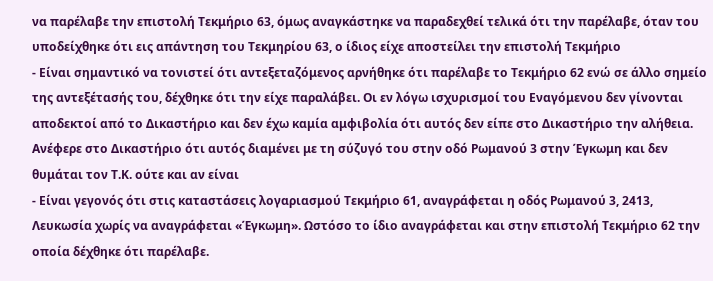να παρέλαβε την επιστολή Τεκμήριο 63, όμως αναγκάστηκε να παραδεχθεί τελικά ότι την παρέλαβε, όταν του υποδείχθηκε ότι εις απάντηση του Τεκμηρίου 63, ο ίδιος είχε αποστείλει την επιστολή Τεκμήριο
- Είναι σημαντικό να τονιστεί ότι αντεξεταζόμενος αρνήθηκε ότι παρέλαβε το Τεκμήριο 62 ενώ σε άλλο σημείο της αντεξέτασής του, δέχθηκε ότι την είχε παραλάβει. Οι εν λόγω ισχυρισμοί του Εναγόμενου δεν γίνονται αποδεκτοί από το Δικαστήριο και δεν έχω καμία αμφιβολία ότι αυτός δεν είπε στο Δικαστήριο την αλήθεια. Ανέφερε στο Δικαστήριο ότι αυτός διαμένει με τη σύζυγό του στην οδό Ρωμανού 3 στην Έγκωμη και δεν θυμάται τον Τ.Κ. ούτε και αν είναι
- Είναι γεγονός ότι στις καταστάσεις λογαριασμού Τεκμήριο 61, αναγράφεται η οδός Ρωμανού 3, 2413, Λευκωσία χωρίς να αναγράφεται «Έγκωμη». Ωστόσο το ίδιο αναγράφεται και στην επιστολή Τεκμήριο 62 την οποία δέχθηκε ότι παρέλαβε.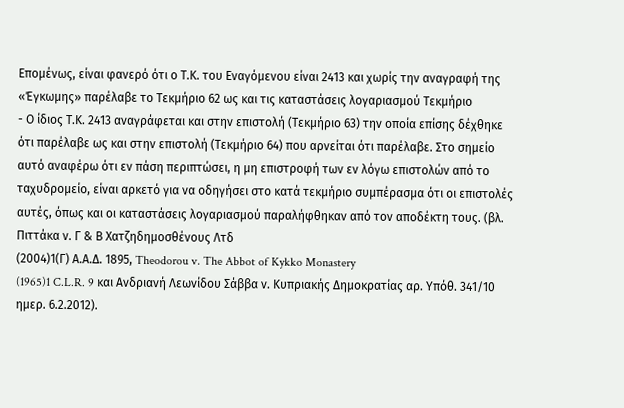Επομένως, είναι φανερό ότι ο Τ.Κ. του Εναγόμενου είναι 2413 και χωρίς την αναγραφή της «Έγκωμης» παρέλαβε το Τεκμήριο 62 ως και τις καταστάσεις λογαριασμού Τεκμήριο
- Ο ίδιος Τ.Κ. 2413 αναγράφεται και στην επιστολή (Τεκμήριο 63) την οποία επίσης δέχθηκε ότι παρέλαβε ως και στην επιστολή (Τεκμήριο 64) που αρνείται ότι παρέλαβε. Στο σημείο αυτό αναφέρω ότι εν πάση περιπτώσει, η μη επιστροφή των εν λόγω επιστολών από το ταχυδρομείο, είναι αρκετό για να οδηγήσει στο κατά τεκμήριο συμπέρασμα ότι οι επιστολές αυτές, όπως και οι καταστάσεις λογαριασμού παραλήφθηκαν από τον αποδέκτη τους. (βλ. Πιττάκα ν. Γ & Β Χατζηδημοσθένους Λτδ
(2004)1(Γ) Α.Α.Δ. 1895, Theodorou v. The Abbot of Kykko Monastery
(1965)1 C.L.R. 9 και Ανδριανή Λεωνίδου Σάββα ν. Κυπριακής Δημοκρατίας αρ. Υπόθ. 341/10 ημερ. 6.2.2012).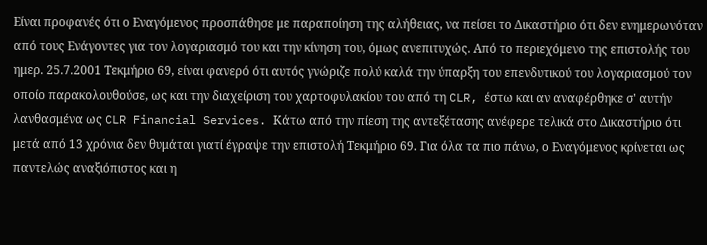Είναι προφανές ότι ο Εναγόμενος προσπάθησε με παραποίηση της αλήθειας, να πείσει το Δικαστήριο ότι δεν ενημερωνόταν από τους Ενάγοντες για τον λογαριασμό του και την κίνηση του, όμως ανεπιτυχώς. Από το περιεχόμενο της επιστολής του ημερ. 25.7.2001 Τεκμήριο 69, είναι φανερό ότι αυτός γνώριζε πολύ καλά την ύπαρξη του επενδυτικού του λογαριασμού τον οποίο παρακολουθούσε, ως και την διαχείριση του χαρτοφυλακίου του από τη CLR, έστω και αν αναφέρθηκε σ' αυτήν λανθασμένα ως CLR Financial Services. Κάτω από την πίεση της αντεξέτασης ανέφερε τελικά στο Δικαστήριο ότι μετά από 13 χρόνια δεν θυμάται γιατί έγραψε την επιστολή Τεκμήριο 69. Για όλα τα πιο πάνω, ο Εναγόμενος κρίνεται ως παντελώς αναξιόπιστος και η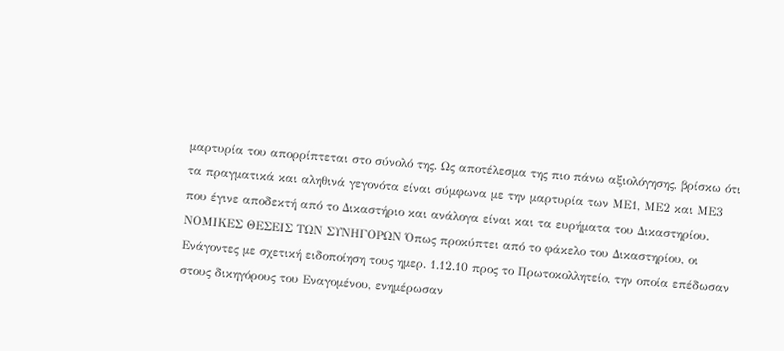μαρτυρία του απορρίπτεται στο σύνολό της. Ως αποτέλεσμα της πιο πάνω αξιολόγησης, βρίσκω ότι τα πραγματικά και αληθινά γεγονότα είναι σύμφωνα με την μαρτυρία των ΜΕ1, ΜΕ2 και ΜΕ3 που έγινε αποδεκτή από το Δικαστήριο και ανάλογα είναι και τα ευρήματα του Δικαστηρίου. ΝΟΜΙΚΕΣ ΘΕΣΕΙΣ ΤΩΝ ΣΥΝΗΓΟΡΩΝ Όπως προκύπτει από το φάκελο του Δικαστηρίου, οι Ενάγοντες με σχετική ειδοποίηση τους ημερ. 1.12.10 προς το Πρωτοκολλητείο, την οποία επέδωσαν στους δικηγόρους του Εναγομένου, ενημέρωσαν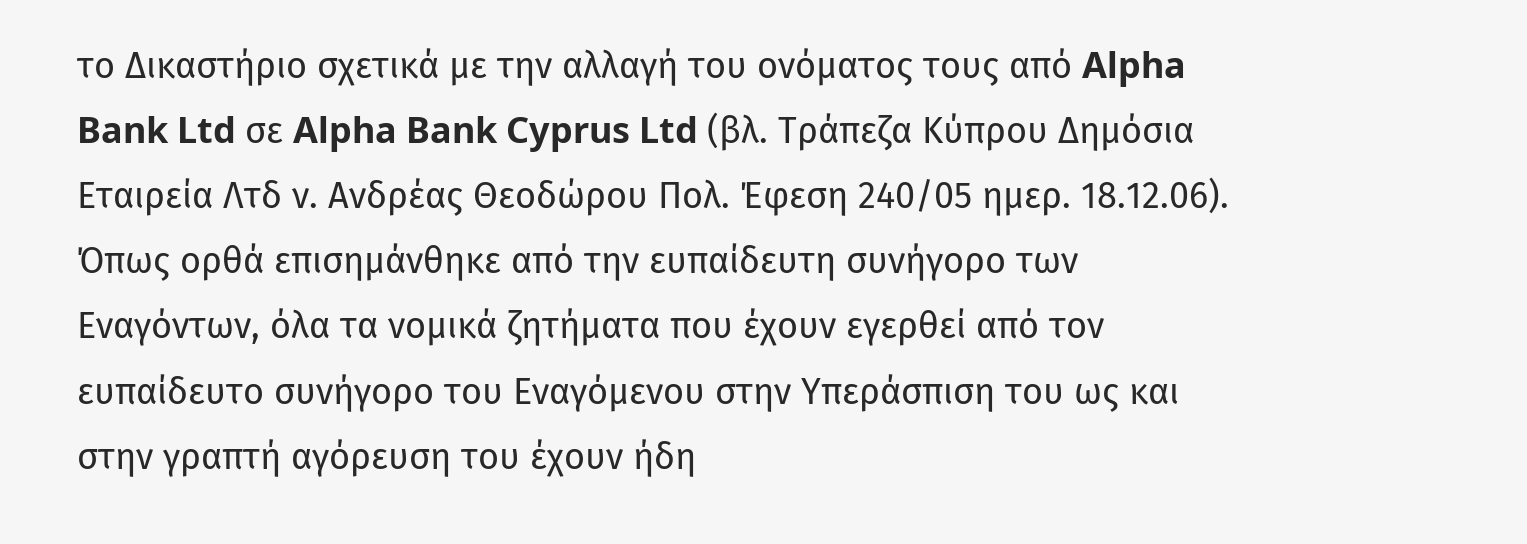το Δικαστήριο σχετικά με την αλλαγή του ονόματος τους από Alpha Bank Ltd σε Alpha Bank Cyprus Ltd (βλ. Τράπεζα Κύπρου Δημόσια Εταιρεία Λτδ ν. Ανδρέας Θεοδώρου Πολ. Έφεση 240/05 ημερ. 18.12.06). Όπως ορθά επισημάνθηκε από την ευπαίδευτη συνήγορο των Εναγόντων, όλα τα νομικά ζητήματα που έχουν εγερθεί από τον ευπαίδευτο συνήγορο του Εναγόμενου στην Υπεράσπιση του ως και στην γραπτή αγόρευση του έχουν ήδη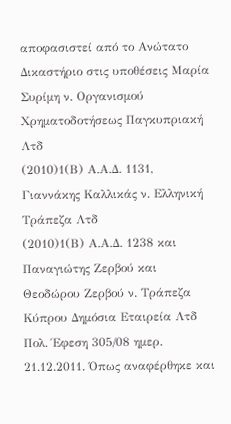αποφασιστεί από το Ανώτατο Δικαστήριο στις υποθέσεις Μαρία Συρίμη ν. Οργανισμού Χρηματοδοτήσεως Παγκυπριακή Λτδ
(2010)1(Β) Α.Α.Δ. 1131, Γιαννάκης Καλλικάς ν. Ελληνική Τράπεζα Λτδ
(2010)1(Β) Α.Α.Δ. 1238 και Παναγιώτης Ζερβού και Θεοδώρου Ζερβού ν. Τράπεζα Κύπρου Δημόσια Εταιρεία Λτδ Πολ. Έφεση 305/08 ημερ. 21.12.2011. Όπως αναφέρθηκε και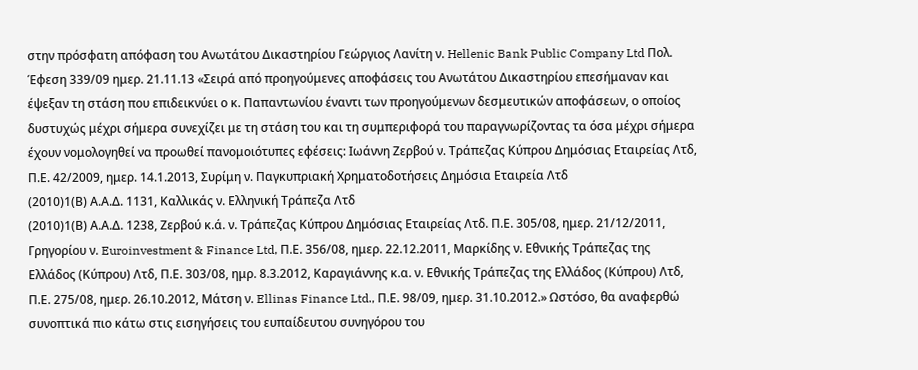στην πρόσφατη απόφαση του Ανωτάτου Δικαστηρίου Γεώργιος Λανίτη ν. Hellenic Bank Public Company Ltd Πολ. Έφεση 339/09 ημερ. 21.11.13 «Σειρά από προηγούμενες αποφάσεις του Ανωτάτου Δικαστηρίου επεσήμαναν και έψεξαν τη στάση που επιδεικνύει ο κ. Παπαντωνίου έναντι των προηγούμενων δεσμευτικών αποφάσεων, ο οποίος δυστυχώς μέχρι σήμερα συνεχίζει με τη στάση του και τη συμπεριφορά του παραγνωρίζοντας τα όσα μέχρι σήμερα έχουν νομολογηθεί να προωθεί πανομοιότυπες εφέσεις: Ιωάννη Ζερβού ν. Τράπεζας Κύπρου Δημόσιας Εταιρείας Λτδ, Π.Ε. 42/2009, ημερ. 14.1.2013, Συρίμη ν. Παγκυπριακή Χρηματοδοτήσεις Δημόσια Εταιρεία Λτδ
(2010)1(Β) Α.Α.Δ. 1131, Καλλικάς ν. Ελληνική Τράπεζα Λτδ
(2010)1(Β) Α.Α.Δ. 1238, Ζερβού κ.ά. ν. Τράπεζας Κύπρου Δημόσιας Εταιρείας Λτδ. Π.Ε. 305/08, ημερ. 21/12/2011, Γρηγορίου ν. Euroinvestment & Finance Ltd, Π.Ε. 356/08, ημερ. 22.12.2011, Μαρκίδης ν. Εθνικής Τράπεζας της Ελλάδος (Κύπρου) Λτδ, Π.Ε. 303/08, ημρ. 8.3.2012, Καραγιάννης κ.α. ν. Εθνικής Τράπεζας της Ελλάδος (Κύπρου) Λτδ, Π.Ε. 275/08, ημερ. 26.10.2012, Μάτση ν. Ellinas Finance Ltd., Π.Ε. 98/09, ημερ. 31.10.2012.» Ωστόσο, θα αναφερθώ συνοπτικά πιο κάτω στις εισηγήσεις του ευπαίδευτου συνηγόρου του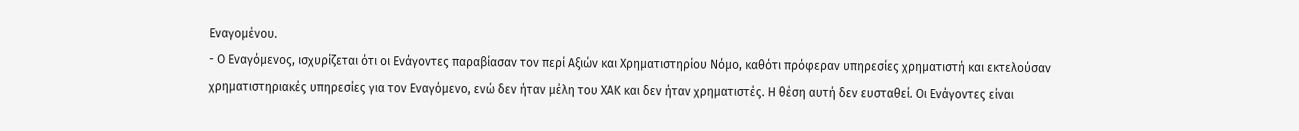Εναγομένου.
- Ο Εναγόμενος, ισχυρίζεται ότι οι Ενάγοντες παραβίασαν τον περί Αξιών και Χρηματιστηρίου Νόμο, καθότι πρόφεραν υπηρεσίες χρηματιστή και εκτελούσαν χρηματιστηριακές υπηρεσίες για τον Εναγόμενο, ενώ δεν ήταν μέλη του ΧΑΚ και δεν ήταν χρηματιστές. Η θέση αυτή δεν ευσταθεί. Οι Ενάγοντες είναι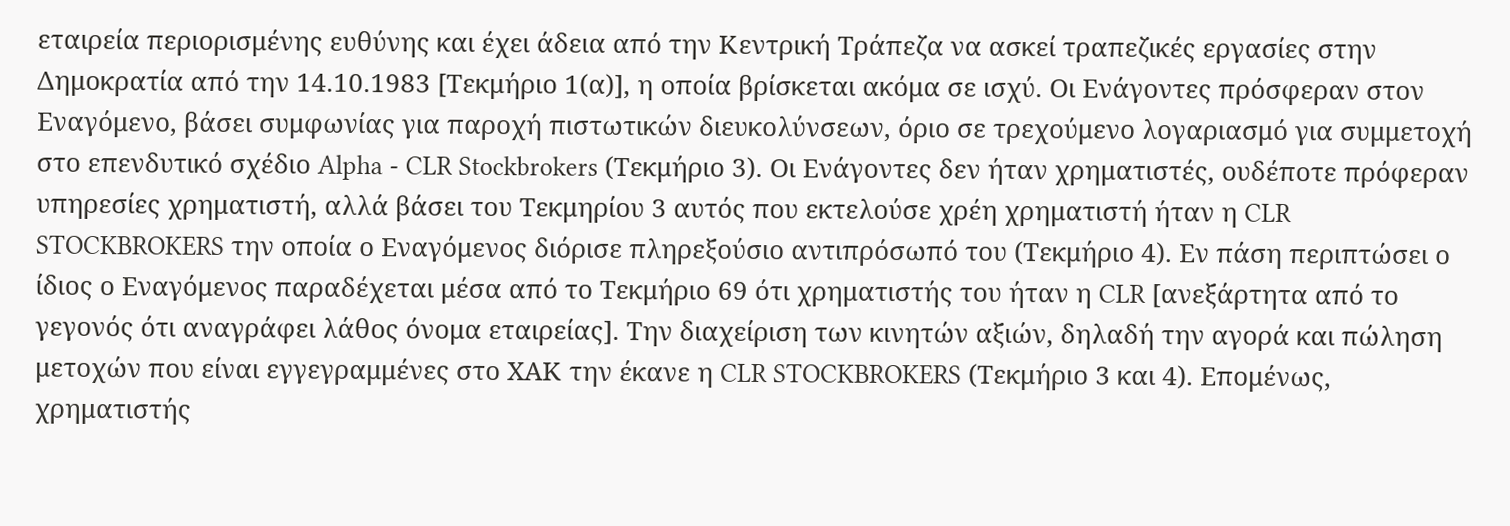εταιρεία περιορισμένης ευθύνης και έχει άδεια από την Κεντρική Τράπεζα να ασκεί τραπεζικές εργασίες στην Δημοκρατία από την 14.10.1983 [Τεκμήριο 1(α)], η οποία βρίσκεται ακόμα σε ισχύ. Οι Ενάγοντες πρόσφεραν στον Εναγόμενο, βάσει συμφωνίας για παροχή πιστωτικών διευκολύνσεων, όριο σε τρεχούμενο λογαριασμό για συμμετοχή στο επενδυτικό σχέδιο Alpha - CLR Stockbrokers (Τεκμήριο 3). Οι Ενάγοντες δεν ήταν χρηματιστές, ουδέποτε πρόφεραν υπηρεσίες χρηματιστή, αλλά βάσει του Τεκμηρίου 3 αυτός που εκτελούσε χρέη χρηματιστή ήταν η CLR STOCKBROKERS την οποία ο Εναγόμενος διόρισε πληρεξούσιο αντιπρόσωπό του (Τεκμήριο 4). Εν πάση περιπτώσει ο ίδιος ο Εναγόμενος παραδέχεται μέσα από το Τεκμήριο 69 ότι χρηματιστής του ήταν η CLR [ανεξάρτητα από το γεγονός ότι αναγράφει λάθος όνομα εταιρείας]. Την διαχείριση των κινητών αξιών, δηλαδή την αγορά και πώληση μετοχών που είναι εγγεγραμμένες στο ΧΑΚ την έκανε η CLR STOCKBROKERS (Τεκμήριο 3 και 4). Επομένως, χρηματιστής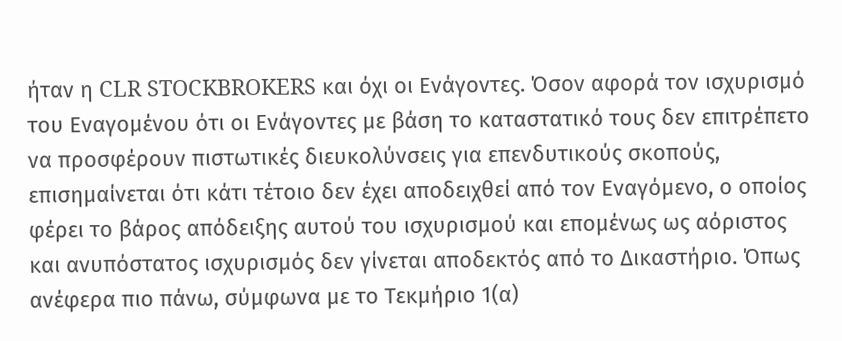ήταν η CLR STOCKBROKERS και όχι οι Ενάγοντες. Όσον αφορά τον ισχυρισμό του Εναγομένου ότι οι Ενάγοντες με βάση το καταστατικό τους δεν επιτρέπετο να προσφέρουν πιστωτικές διευκολύνσεις για επενδυτικούς σκοπούς, επισημαίνεται ότι κάτι τέτοιο δεν έχει αποδειχθεί από τον Εναγόμενο, ο οποίος φέρει το βάρος απόδειξης αυτού του ισχυρισμού και επομένως ως αόριστος και ανυπόστατος ισχυρισμός δεν γίνεται αποδεκτός από το Δικαστήριο. Όπως ανέφερα πιο πάνω, σύμφωνα με το Τεκμήριο 1(α)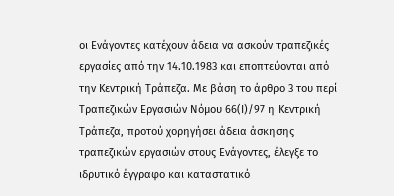οι Ενάγοντες κατέχουν άδεια να ασκούν τραπεζικές εργασίες από την 14.10.1983 και εποπτεύονται από την Κεντρική Τράπεζα. Με βάση το άρθρο 3 του περί Τραπεζικών Εργασιών Νόμου 66(Ι)/97 η Κεντρική Τράπεζα, προτού χορηγήσει άδεια άσκησης τραπεζικών εργασιών στους Ενάγοντες, έλεγξε το ιδρυτικό έγγραφο και καταστατικό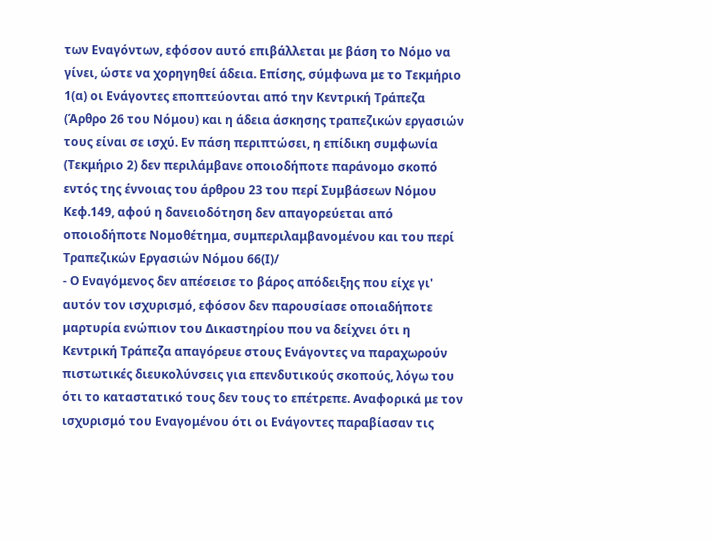των Εναγόντων, εφόσον αυτό επιβάλλεται με βάση το Νόμο να γίνει, ώστε να χορηγηθεί άδεια. Επίσης, σύμφωνα με το Τεκμήριο 1(α) οι Ενάγοντες εποπτεύονται από την Κεντρική Τράπεζα (Άρθρο 26 του Νόμου) και η άδεια άσκησης τραπεζικών εργασιών τους είναι σε ισχύ. Εν πάση περιπτώσει, η επίδικη συμφωνία (Τεκμήριο 2) δεν περιλάμβανε οποιοδήποτε παράνομο σκοπό εντός της έννοιας του άρθρου 23 του περί Συμβάσεων Νόμου Κεφ.149, αφού η δανειοδότηση δεν απαγορεύεται από οποιοδήποτε Νομοθέτημα, συμπεριλαμβανομένου και του περί Τραπεζικών Εργασιών Νόμου 66(Ι)/
- Ο Εναγόμενος δεν απέσεισε το βάρος απόδειξης που είχε γι' αυτόν τον ισχυρισμό, εφόσον δεν παρουσίασε οποιαδήποτε μαρτυρία ενώπιον του Δικαστηρίου που να δείχνει ότι η Κεντρική Τράπεζα απαγόρευε στους Ενάγοντες να παραχωρούν πιστωτικές διευκολύνσεις για επενδυτικούς σκοπούς, λόγω του ότι το καταστατικό τους δεν τους το επέτρεπε. Αναφορικά με τον ισχυρισμό του Εναγομένου ότι οι Ενάγοντες παραβίασαν τις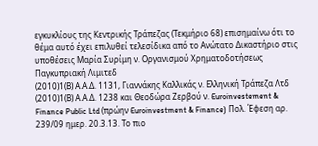εγκυκλίους της Κεντρικής Τράπεζας (Τεκμήριο 68) επισημαίνω ότι το θέμα αυτό έχει επιλυθεί τελεσίδικα από το Ανώτατο Δικαστήριο στις υποθέσεις Μαρία Συρίμη ν. Οργανισμού Χρηματοδοτήσεως Παγκυπριακή Λιμιτεδ
(2010)1(Β) Α.Α.Δ. 1131, Γιαννάκης Καλλικάς ν. Ελληνική Τράπεζα Λτδ
(2010)1(Β) Α.Α.Δ. 1238 και Θεοδώρα Ζερβού ν. Euroinvestement & Finance Public Ltd (πρώην Euroinvestment & Finance) Πολ. Έφεση αρ. 239/09 ημερ. 20.3.13. Το πιο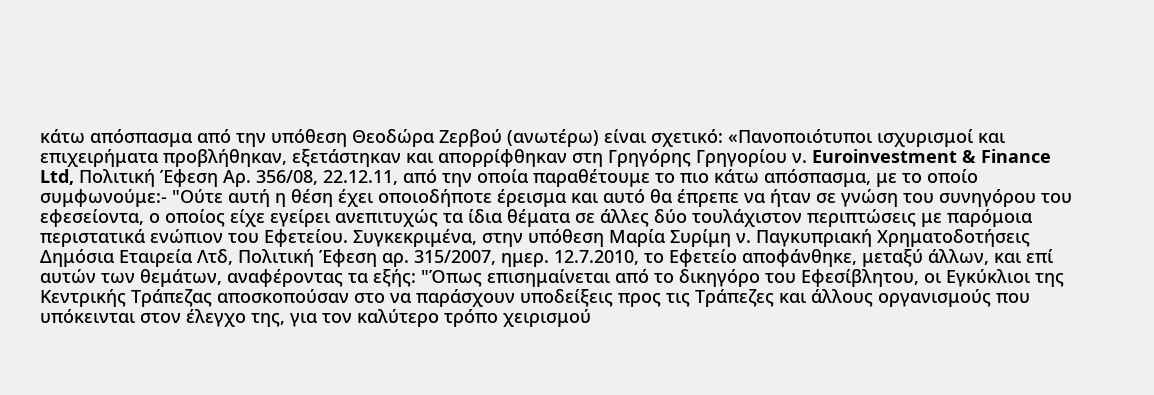κάτω απόσπασμα από την υπόθεση Θεοδώρα Ζερβού (ανωτέρω) είναι σχετικό: «Πανοποιότυποι ισχυρισμοί και επιχειρήματα προβλήθηκαν, εξετάστηκαν και απορρίφθηκαν στη Γρηγόρης Γρηγορίου ν. Euroinvestment & Finance Ltd, Πολιτική Έφεση Αρ. 356/08, 22.12.11, από την οποία παραθέτουμε το πιο κάτω απόσπασμα, με το οποίο συμφωνούμε:- "Ούτε αυτή η θέση έχει οποιοδήποτε έρεισμα και αυτό θα έπρεπε να ήταν σε γνώση του συνηγόρου του εφεσείοντα, ο οποίος είχε εγείρει ανεπιτυχώς τα ίδια θέματα σε άλλες δύο τουλάχιστον περιπτώσεις με παρόμοια περιστατικά ενώπιον του Εφετείου. Συγκεκριμένα, στην υπόθεση Μαρία Συρίμη ν. Παγκυπριακή Χρηματοδοτήσεις Δημόσια Εταιρεία Λτδ, Πολιτική Έφεση αρ. 315/2007, ημερ. 12.7.2010, το Εφετείο αποφάνθηκε, μεταξύ άλλων, και επί αυτών των θεμάτων, αναφέροντας τα εξής: "Όπως επισημαίνεται από το δικηγόρο του Εφεσίβλητου, οι Εγκύκλιοι της Κεντρικής Τράπεζας αποσκοπούσαν στο να παράσχουν υποδείξεις προς τις Τράπεζες και άλλους οργανισμούς που υπόκεινται στον έλεγχο της, για τον καλύτερο τρόπο χειρισμού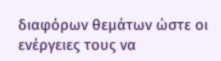διαφόρων θεμάτων ώστε οι ενέργειες τους να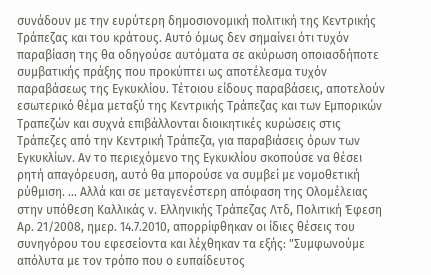συνάδουν με την ευρύτερη δημοσιονομική πολιτική της Κεντρικής Τράπεζας και του κράτους. Αυτό όμως δεν σημαίνει ότι τυχόν παραβίαση της θα οδηγούσε αυτόματα σε ακύρωση οποιασδήποτε συμβατικής πράξης που προκύπτει ως αποτέλεσμα τυχόν παραβάσεως της Εγκυκλίου. Τέτοιου είδους παραβάσεις, αποτελούν εσωτερικό θέμα μεταξύ της Κεντρικής Τράπεζας και των Εμπορικών Τραπεζών και συχνά επιβάλλονται διοικητικές κυρώσεις στις Τράπεζες από την Κεντρική Τράπεζα, για παραβιάσεις όρων των Εγκυκλίων. Αν το περιεχόμενο της Εγκυκλίου σκοπούσε να θέσει ρητή απαγόρευση, αυτό θα μπορούσε να συμβεί με νομοθετική ρύθμιση. ... Αλλά και σε μεταγενέστερη απόφαση της Ολομέλειας στην υπόθεση Καλλικάς ν. Ελληνικής Τράπεζας Λτδ, Πολιτική Έφεση Αρ. 21/2008, ημερ. 14.7.2010, απορρίφθηκαν οι ίδιες θέσεις του συνηγόρου του εφεσείοντα και λέχθηκαν τα εξής: "Συμφωνούμε απόλυτα με τον τρόπο που ο ευπαίδευτος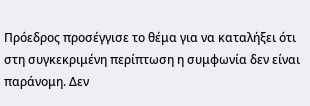Πρόεδρος προσέγγισε το θέμα για να καταλήξει ότι στη συγκεκριμένη περίπτωση η συμφωνία δεν είναι παράνομη. Δεν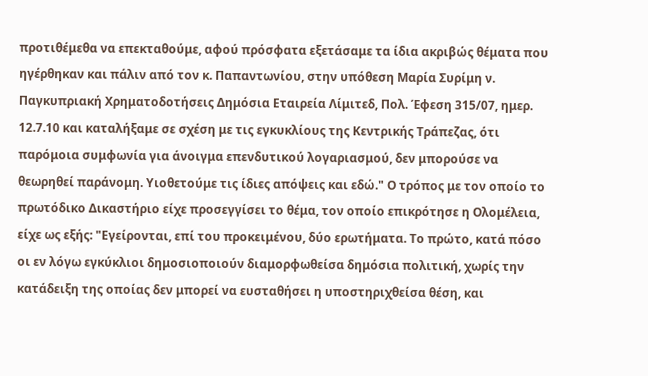προτιθέμεθα να επεκταθούμε, αφού πρόσφατα εξετάσαμε τα ίδια ακριβώς θέματα που ηγέρθηκαν και πάλιν από τον κ. Παπαντωνίου, στην υπόθεση Μαρία Συρίμη ν. Παγκυπριακή Χρηματοδοτήσεις Δημόσια Εταιρεία Λίμιτεδ, Πολ. Έφεση 315/07, ημερ. 12.7.10 και καταλήξαμε σε σχέση με τις εγκυκλίους της Κεντρικής Τράπεζας, ότι παρόμοια συμφωνία για άνοιγμα επενδυτικού λογαριασμού, δεν μπορούσε να θεωρηθεί παράνομη. Υιοθετούμε τις ίδιες απόψεις και εδώ." Ο τρόπος με τον οποίο το πρωτόδικο Δικαστήριο είχε προσεγγίσει το θέμα, τον οποίο επικρότησε η Ολομέλεια, είχε ως εξής: "Εγείρονται, επί του προκειμένου, δύο ερωτήματα. Το πρώτο, κατά πόσο οι εν λόγω εγκύκλιοι δημοσιοποιούν διαμορφωθείσα δημόσια πολιτική, χωρίς την κατάδειξη της οποίας δεν μπορεί να ευσταθήσει η υποστηριχθείσα θέση, και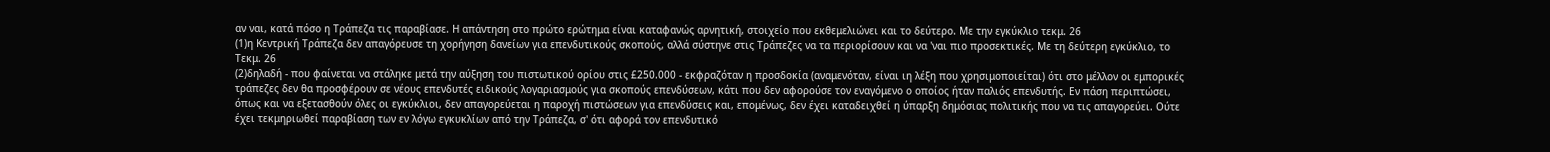αν ναι, κατά πόσο η Τράπεζα τις παραβίασε. Η απάντηση στο πρώτο ερώτημα είναι καταφανώς αρνητική, στοιχείο που εκθεμελιώνει και το δεύτερο. Με την εγκύκλιο τεκμ. 26
(1)η Κεντρική Τράπεζα δεν απαγόρευσε τη χορήγηση δανείων για επενδυτικούς σκοπούς, αλλά σύστηνε στις Τράπεζες να τα περιορίσουν και να 'ναι πιο προσεκτικές. Με τη δεύτερη εγκύκλιο, το Τεκμ. 26
(2)δηλαδή - που φαίνεται να στάληκε μετά την αύξηση του πιστωτικού ορίου στις £250.000 - εκφραζόταν η προσδοκία (αναμενόταν, είναι ιη λέξη που χρησιμοποιείται) ότι στο μέλλον οι εμπορικές τράπεζες δεν θα προσφέρουν σε νέους επενδυτές ειδικούς λογαριασμούς για σκοπούς επενδύσεων, κάτι που δεν αφορούσε τον εναγόμενο ο οποίος ήταν παλιός επενδυτής. Εν πάση περιπτώσει, όπως και να εξετασθούν όλες οι εγκύκλιοι, δεν απαγορεύεται η παροχή πιστώσεων για επενδύσεις και, επομένως, δεν έχει καταδειχθεί η ύπαρξη δημόσιας πολιτικής που να τις απαγορεύει. Ούτε έχει τεκμηριωθεί παραβίαση των εν λόγω εγκυκλίων από την Τράπεζα, σ' ότι αφορά τον επενδυτικό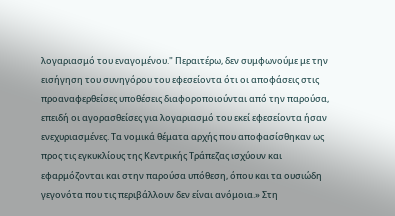λογαριασμό του εναγομένου." Περαιτέρω, δεν συμφωνούμε με την εισήγηση του συνηγόρου του εφεσείοντα ότι οι αποφάσεις στις προαναφερθείσες υποθέσεις διαφοροποιούνται από την παρούσα, επειδή οι αγορασθείσες για λογαριασμό του εκεί εφεσείοντα ήσαν ενεχυριασμένες. Τα νομικά θέματα αρχής που αποφασίσθηκαν ως προς τις εγκυκλίους της Κεντρικής Τράπεζας ισχύουν και εφαρμόζονται και στην παρούσα υπόθεση, όπου και τα ουσιώδη γεγονότα που τις περιβάλλουν δεν είναι ανόμοια.» Στη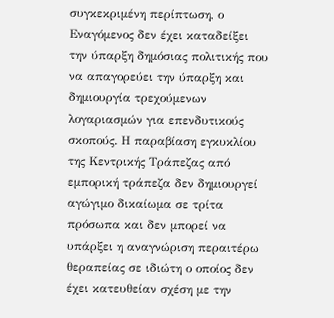συγκεκριμένη περίπτωση, ο Εναγόμενος δεν έχει καταδείξει την ύπαρξη δημόσιας πολιτικής που να απαγορεύει την ύπαρξη και δημιουργία τρεχούμενων λογαριασμών για επενδυτικούς σκοπούς. Η παραβίαση εγκυκλίου της Κεντρικής Τράπεζας από εμπορική τράπεζα δεν δημιουργεί αγώγιμο δικαίωμα σε τρίτα πρόσωπα και δεν μπορεί να υπάρξει η αναγνώριση περαιτέρω θεραπείας σε ιδιώτη ο οποίος δεν έχει κατευθείαν σχέση με την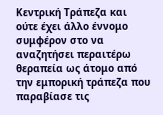Κεντρική Τράπεζα και ούτε έχει άλλο έννομο συμφέρον στο να αναζητήσει περαιτέρω θεραπεία ως άτομο από την εμπορική τράπεζα που παραβίασε τις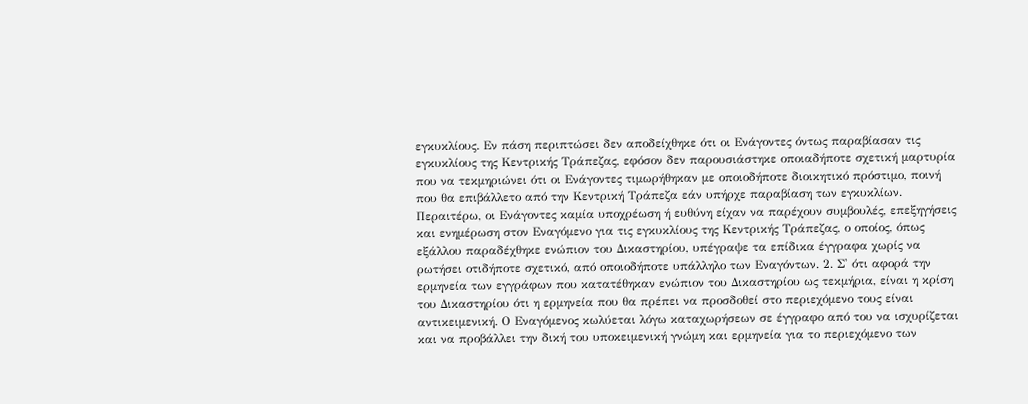εγκυκλίους. Εν πάση περιπτώσει δεν αποδείχθηκε ότι οι Ενάγοντες όντως παραβίασαν τις εγκυκλίους της Κεντρικής Τράπεζας, εφόσον δεν παρουσιάστηκε οποιαδήποτε σχετική μαρτυρία που να τεκμηριώνει ότι οι Ενάγοντες τιμωρήθηκαν με οποιοδήποτε διοικητικό πρόστιμο, ποινή που θα επιβάλλετο από την Κεντρική Τράπεζα εάν υπήρχε παραβίαση των εγκυκλίων. Περαιτέρω, οι Ενάγοντες καμία υποχρέωση ή ευθύνη είχαν να παρέχουν συμβουλές, επεξηγήσεις και ενημέρωση στον Εναγόμενο για τις εγκυκλίους της Κεντρικής Τράπεζας, ο οποίος, όπως εξάλλου παραδέχθηκε ενώπιον του Δικαστηρίου, υπέγραψε τα επίδικα έγγραφα χωρίς να ρωτήσει οτιδήποτε σχετικό, από οποιοδήποτε υπάλληλο των Εναγόντων. 2. Σ' ότι αφορά την ερμηνεία των εγγράφων που κατατέθηκαν ενώπιον του Δικαστηρίου ως τεκμήρια, είναι η κρίση του Δικαστηρίου ότι η ερμηνεία που θα πρέπει να προσδοθεί στο περιεχόμενο τους είναι αντικειμενική. Ο Εναγόμενος κωλύεται λόγω καταχωρήσεων σε έγγραφο από του να ισχυρίζεται και να προβάλλει την δική του υποκειμενική γνώμη και ερμηνεία για το περιεχόμενο των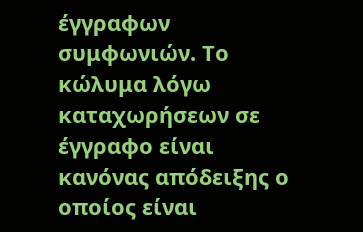έγγραφων συμφωνιών. Το κώλυμα λόγω καταχωρήσεων σε έγγραφο είναι κανόνας απόδειξης ο οποίος είναι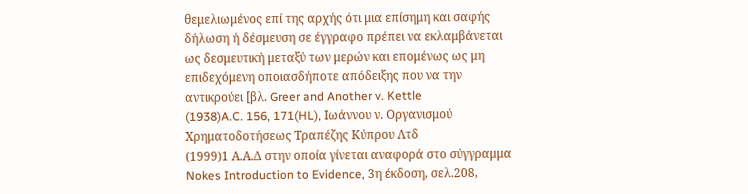θεμελιωμένος επί της αρχής ότι μια επίσημη και σαφής δήλωση ή δέσμευση σε έγγραφο πρέπει να εκλαμβάνεται ως δεσμευτική μεταξύ των μερών και επομένως ως μη επιδεχόμενη οποιασδήποτε απόδειξης που να την αντικρούει [βλ. Greer and Another v. Kettle
(1938)A.C. 156, 171(HL), Ιωάννου ν. Οργανισμού Χρηματοδοτήσεως Τραπέζης Κύπρου Λτδ
(1999)1 Α.Α.Δ στην οποία γίνεται αναφορά στο σύγγραμμα Nokes Introduction to Evidence, 3η έκδοση, σελ.208,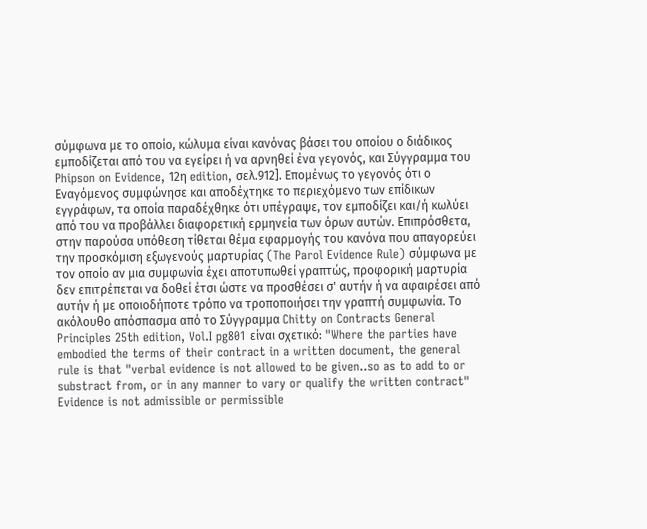σύμφωνα με το οποίο, κώλυμα είναι κανόνας βάσει του οποίου ο διάδικος εμποδίζεται από του να εγείρει ή να αρνηθεί ένα γεγονός, και Σύγγραμμα του Phipson on Evidence, 12η edition, σελ.912]. Επομένως το γεγονός ότι ο Εναγόμενος συμφώνησε και αποδέχτηκε το περιεχόμενο των επίδικων εγγράφων, τα οποία παραδέχθηκε ότι υπέγραψε, τον εμποδίζει και/ή κωλύει από του να προβάλλει διαφορετική ερμηνεία των όρων αυτών. Επιπρόσθετα, στην παρούσα υπόθεση τίθεται θέμα εφαρμογής του κανόνα που απαγορεύει την προσκόμιση εξωγενούς μαρτυρίας (The Parol Evidence Rule) σύμφωνα με τον οποίο αν μια συμφωνία έχει αποτυπωθεί γραπτώς, προφορική μαρτυρία δεν επιτρέπεται να δοθεί έτσι ώστε να προσθέσει σ' αυτήν ή να αφαιρέσει από αυτήν ή με οποιοδήποτε τρόπο να τροποποιήσει την γραπτή συμφωνία. Το ακόλουθο απόσπασμα από το Σύγγραμμα Chitty on Contracts General Principles 25th edition, Vol.I pg801 είναι σχετικό: "Where the parties have embodied the terms of their contract in a written document, the general rule is that "verbal evidence is not allowed to be given..so as to add to or substract from, or in any manner to vary or qualify the written contract" Evidence is not admissible or permissible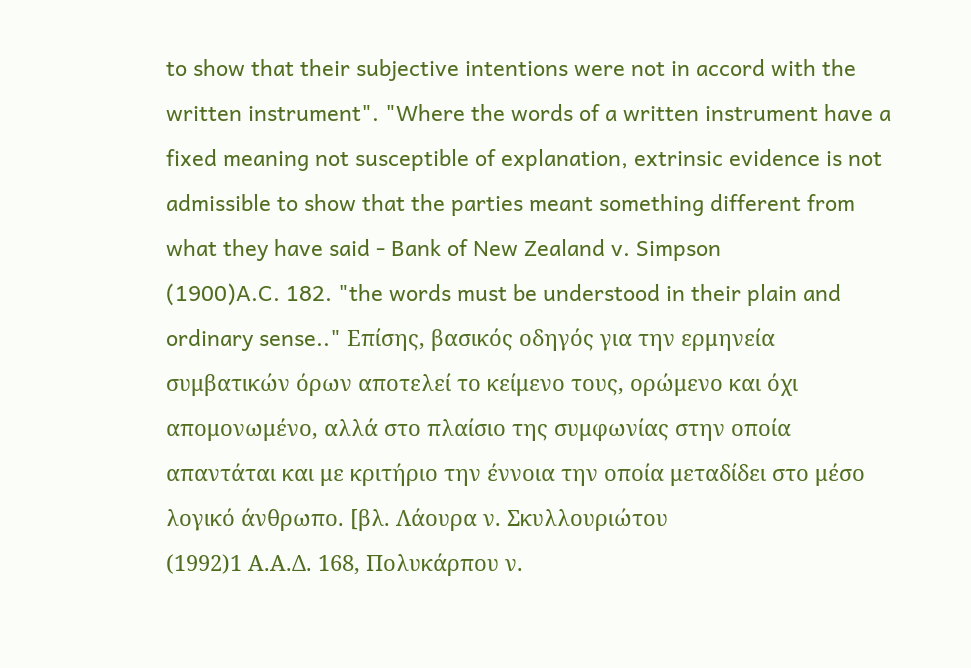to show that their subjective intentions were not in accord with the written instrument". "Where the words of a written instrument have a fixed meaning not susceptible of explanation, extrinsic evidence is not admissible to show that the parties meant something different from what they have said - Bank of New Zealand v. Simpson
(1900)A.C. 182. "the words must be understood in their plain and ordinary sense.." Επίσης, βασικός οδηγός για την ερμηνεία συμβατικών όρων αποτελεί το κείμενο τους, ορώμενο και όχι απομονωμένο, αλλά στο πλαίσιο της συμφωνίας στην οποία απαντάται και με κριτήριο την έννοια την οποία μεταδίδει στο μέσο λογικό άνθρωπο. [βλ. Λάουρα ν. Σκυλλουριώτου
(1992)1 Α.Α.Δ. 168, Πολυκάρπου ν.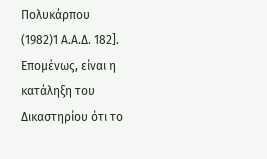Πολυκάρπου
(1982)1 Α.Α.Δ. 182]. Επομένως, είναι η κατάληξη του Δικαστηρίου ότι το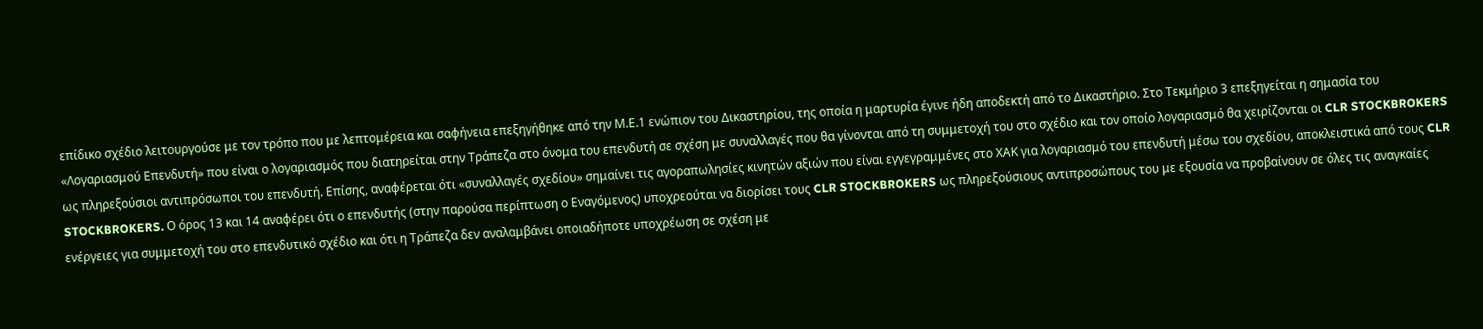επίδικο σχέδιο λειτουργούσε με τον τρόπο που με λεπτομέρεια και σαφήνεια επεξηγήθηκε από την Μ.Ε.1 ενώπιον του Δικαστηρίου, της οποία η μαρτυρία έγινε ήδη αποδεκτή από το Δικαστήριο. Στο Τεκμήριο 3 επεξηγείται η σημασία του «Λογαριασμού Επενδυτή» που είναι ο λογαριασμός που διατηρείται στην Τράπεζα στο όνομα του επενδυτή σε σχέση με συναλλαγές που θα γίνονται από τη συμμετοχή του στο σχέδιο και τον οποίο λογαριασμό θα χειρίζονται οι CLR STOCKBROKERS ως πληρεξούσιοι αντιπρόσωποι του επενδυτή. Επίσης, αναφέρεται ότι «συναλλαγές σχεδίου» σημαίνει τις αγοραπωλησίες κινητών αξιών που είναι εγγεγραμμένες στο ΧΑΚ για λογαριασμό του επενδυτή μέσω του σχεδίου, αποκλειστικά από τους CLR STOCKBROKERS. Ο όρος 13 και 14 αναφέρει ότι ο επενδυτής (στην παρούσα περίπτωση ο Εναγόμενος) υποχρεούται να διορίσει τους CLR STOCKBROKERS ως πληρεξούσιους αντιπροσώπους του με εξουσία να προβαίνουν σε όλες τις αναγκαίες ενέργειες για συμμετοχή του στο επενδυτικό σχέδιο και ότι η Τράπεζα δεν αναλαμβάνει οποιαδήποτε υποχρέωση σε σχέση με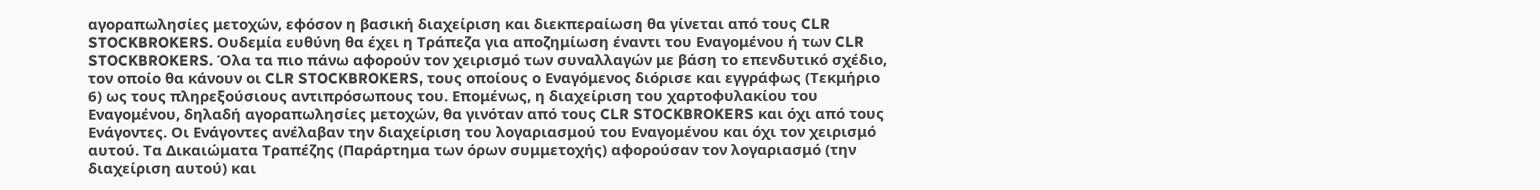αγοραπωλησίες μετοχών, εφόσον η βασική διαχείριση και διεκπεραίωση θα γίνεται από τους CLR STOCKBROKERS. Ουδεμία ευθύνη θα έχει η Τράπεζα για αποζημίωση έναντι του Εναγομένου ή των CLR STOCKBROKERS. Όλα τα πιο πάνω αφορούν τον χειρισμό των συναλλαγών με βάση το επενδυτικό σχέδιο, τον οποίο θα κάνουν οι CLR STOCKBROKERS, τους οποίους ο Εναγόμενος διόρισε και εγγράφως (Τεκμήριο 6) ως τους πληρεξούσιους αντιπρόσωπους του. Επομένως, η διαχείριση του χαρτοφυλακίου του Εναγομένου, δηλαδή αγοραπωλησίες μετοχών, θα γινόταν από τους CLR STOCKBROKERS και όχι από τους Ενάγοντες. Οι Ενάγοντες ανέλαβαν την διαχείριση του λογαριασμού του Εναγομένου και όχι τον χειρισμό αυτού. Τα Δικαιώματα Τραπέζης (Παράρτημα των όρων συμμετοχής) αφορούσαν τον λογαριασμό (την διαχείριση αυτού) και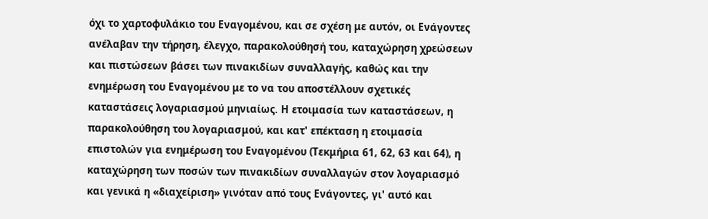όχι το χαρτοφυλάκιο του Εναγομένου, και σε σχέση με αυτόν, οι Ενάγοντες ανέλαβαν την τήρηση, έλεγχο, παρακολούθησή του, καταχώρηση χρεώσεων και πιστώσεων βάσει των πινακιδίων συναλλαγής, καθώς και την ενημέρωση του Εναγομένου με το να του αποστέλλουν σχετικές καταστάσεις λογαριασμού μηνιαίως. Η ετοιμασία των καταστάσεων, η παρακολούθηση του λογαριασμού, και κατ' επέκταση η ετοιμασία επιστολών για ενημέρωση του Εναγομένου (Τεκμήρια 61, 62, 63 και 64), η καταχώρηση των ποσών των πινακιδίων συναλλαγών στον λογαριασμό και γενικά η «διαχείριση» γινόταν από τους Ενάγοντες, γι' αυτό και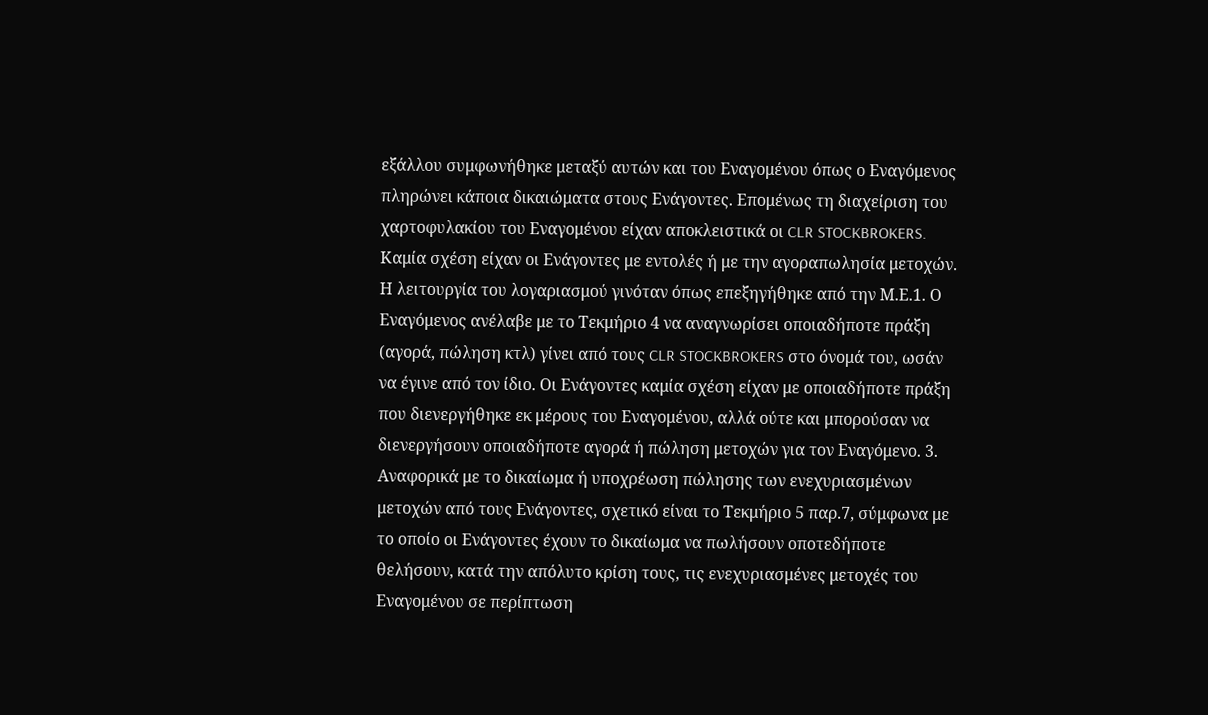εξάλλου συμφωνήθηκε μεταξύ αυτών και του Εναγομένου όπως ο Εναγόμενος πληρώνει κάποια δικαιώματα στους Ενάγοντες. Επομένως τη διαχείριση του χαρτοφυλακίου του Εναγομένου είχαν αποκλειστικά οι CLR STOCKBROKERS. Καμία σχέση είχαν οι Ενάγοντες με εντολές ή με την αγοραπωλησία μετοχών. Η λειτουργία του λογαριασμού γινόταν όπως επεξηγήθηκε από την Μ.Ε.1. Ο Εναγόμενος ανέλαβε με το Τεκμήριο 4 να αναγνωρίσει οποιαδήποτε πράξη (αγορά, πώληση κτλ) γίνει από τους CLR STOCKBROKERS στο όνομά του, ωσάν να έγινε από τον ίδιο. Οι Ενάγοντες καμία σχέση είχαν με οποιαδήποτε πράξη που διενεργήθηκε εκ μέρους του Εναγομένου, αλλά ούτε και μπορούσαν να διενεργήσουν οποιαδήποτε αγορά ή πώληση μετοχών για τον Εναγόμενο. 3. Αναφορικά με το δικαίωμα ή υποχρέωση πώλησης των ενεχυριασμένων μετοχών από τους Ενάγοντες, σχετικό είναι το Τεκμήριο 5 παρ.7, σύμφωνα με το οποίο οι Ενάγοντες έχουν το δικαίωμα να πωλήσουν οποτεδήποτε θελήσουν, κατά την απόλυτο κρίση τους, τις ενεχυριασμένες μετοχές του Εναγομένου σε περίπτωση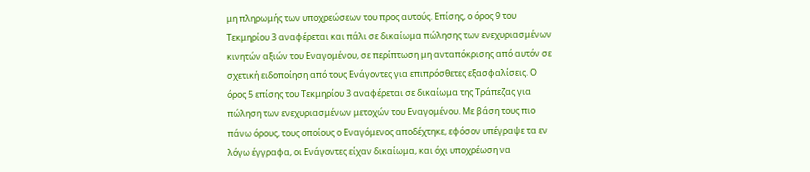μη πληρωμής των υποχρεώσεων του προς αυτούς. Επίσης, ο όρος 9 του Τεκμηρίου 3 αναφέρεται και πάλι σε δικαίωμα πώλησης των ενεχυριασμένων κινητών αξιών του Εναγομένου, σε περίπτωση μη ανταπόκρισης από αυτόν σε σχετική ειδοποίηση από τους Ενάγοντες για επιπρόσθετες εξασφαλίσεις. Ο όρος 5 επίσης του Τεκμηρίου 3 αναφέρεται σε δικαίωμα της Τράπεζας για πώληση των ενεχυριασμένων μετοχών του Εναγομένου. Με βάση τους πιο πάνω όρους, τους οποίους ο Εναγόμενος αποδέχτηκε, εφόσον υπέγραψε τα εν λόγω έγγραφα, οι Ενάγοντες είχαν δικαίωμα, και όχι υποχρέωση να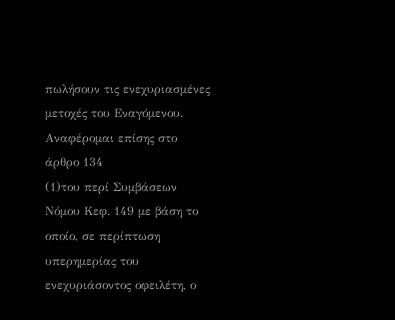πωλήσουν τις ενεχυριασμένες μετοχές του Εναγόμενου. Αναφέρομαι επίσης στο άρθρο 134
(1)του περί Συμβάσεων Νόμου Κεφ. 149 με βάση το οποίο, σε περίπτωση υπερημερίας του ενεχυριάσοντος οφειλέτη, ο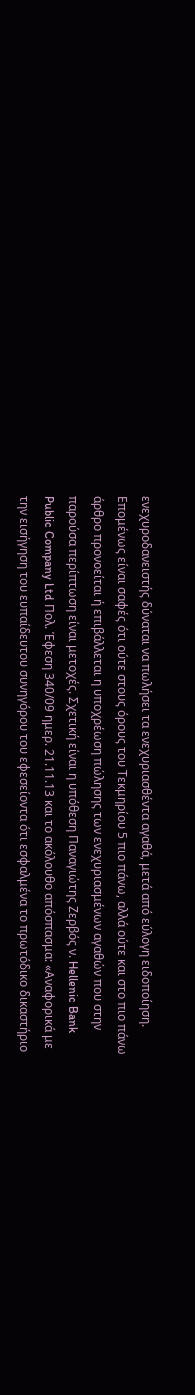ενεχυροδανειστής δύναται να πωλήσει τα ενεχυριασθέντα αγαθά, μετά από εύλογη ειδοποίηση. Επομένως είναι σαφές ότι ούτε στους όρους του Τεκμηρίου 5 πιο πάνω, αλλά ούτε και στο πιο πάνω άρθρο προνοείται ή επιβάλλεται η υποχρέωση πώλησης των ενεχυριασμένων αγαθών που στην παρούσα περίπτωση είναι μετοχές. Σχετική είναι η υπόθεση Παναγιώτης Ζερβός ν. Hellenic Bank Public Company Ltd Πολ. Έφεση 340/09 ημερ. 21.11.13 και το ακόλουθο απόσπασμα: «Αναφορικά με την εισήγηση του ευπαίδευτου συνηγόρου του εφεσείοντα ότι εσφαλμένα το πρωτόδικο δικαστήριο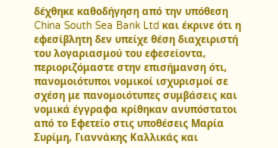δέχθηκε καθοδήγηση από την υπόθεση China South Sea Bank Ltd και έκρινε ότι η εφεσίβλητη δεν υπείχε θέση διαχειριστή του λογαριασμού του εφεσείοντα, περιοριζόμαστε στην επισήμανση ότι, πανομοιότυποι νομικοί ισχυρισμοί σε σχέση με πανομοιότυπες συμβάσεις και νομικά έγγραφα κρίθηκαν ανυπόστατοι από το Εφετείο στις υποθέσεις Μαρία Συρίμη, Γιαννάκης Καλλικάς και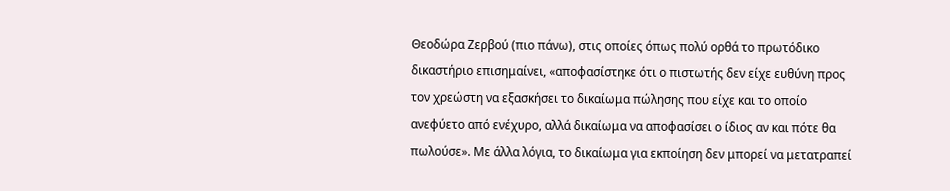Θεοδώρα Ζερβού (πιο πάνω), στις οποίες όπως πολύ ορθά το πρωτόδικο δικαστήριο επισημαίνει, «αποφασίστηκε ότι ο πιστωτής δεν είχε ευθύνη προς τον χρεώστη να εξασκήσει το δικαίωμα πώλησης που είχε και το οποίο ανεφύετο από ενέχυρο, αλλά δικαίωμα να αποφασίσει ο ίδιος αν και πότε θα πωλούσε». Με άλλα λόγια, το δικαίωμα για εκποίηση δεν μπορεί να μετατραπεί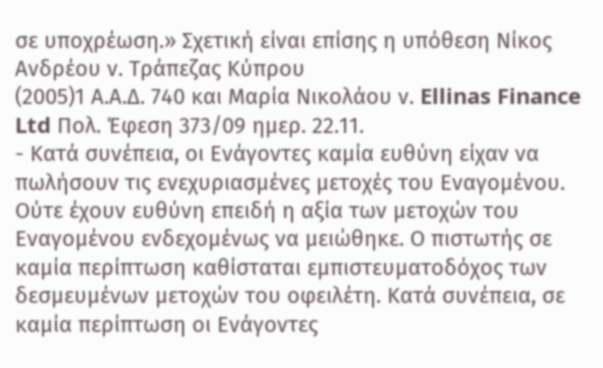σε υποχρέωση.» Σχετική είναι επίσης η υπόθεση Νίκος Ανδρέου ν. Τράπεζας Κύπρου
(2005)1 Α.Α.Δ. 740 και Μαρία Νικολάου ν. Ellinas Finance Ltd Πολ. Έφεση 373/09 ημερ. 22.11.
- Κατά συνέπεια, οι Ενάγοντες καμία ευθύνη είχαν να πωλήσουν τις ενεχυριασμένες μετοχές του Εναγομένου. Ούτε έχουν ευθύνη επειδή η αξία των μετοχών του Εναγομένου ενδεχομένως να μειώθηκε. Ο πιστωτής σε καμία περίπτωση καθίσταται εμπιστευματοδόχος των δεσμευμένων μετοχών του οφειλέτη. Κατά συνέπεια, σε καμία περίπτωση οι Ενάγοντες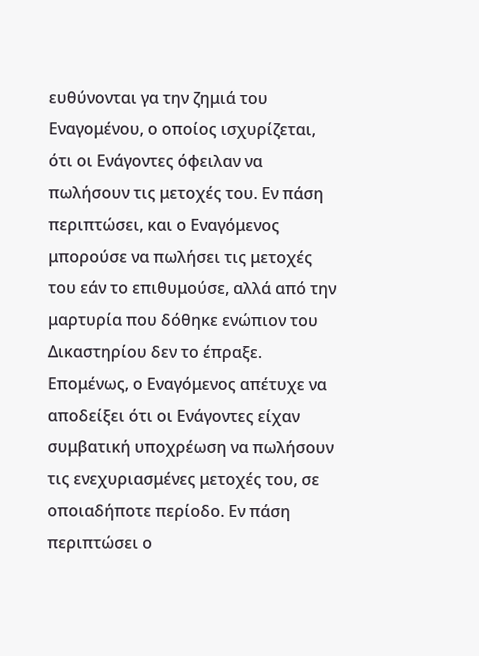ευθύνονται γα την ζημιά του Εναγομένου, ο οποίος ισχυρίζεται, ότι οι Ενάγοντες όφειλαν να πωλήσουν τις μετοχές του. Εν πάση περιπτώσει, και ο Εναγόμενος μπορούσε να πωλήσει τις μετοχές του εάν το επιθυμούσε, αλλά από την μαρτυρία που δόθηκε ενώπιον του Δικαστηρίου δεν το έπραξε. Επομένως, ο Εναγόμενος απέτυχε να αποδείξει ότι οι Ενάγοντες είχαν συμβατική υποχρέωση να πωλήσουν τις ενεχυριασμένες μετοχές του, σε οποιαδήποτε περίοδο. Εν πάση περιπτώσει ο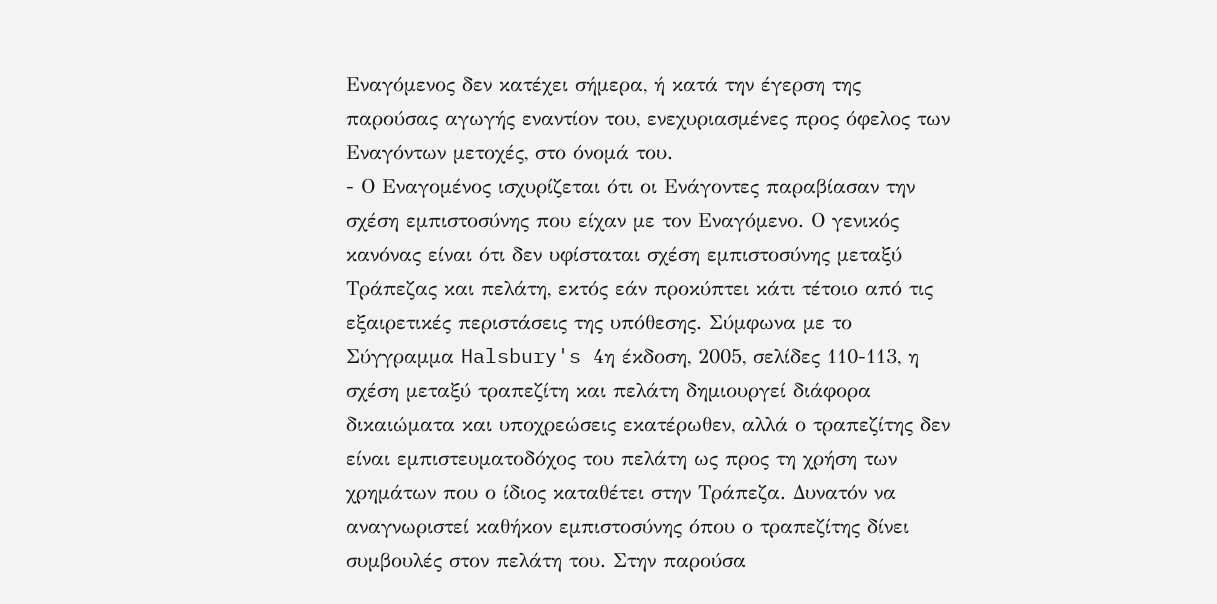Εναγόμενος δεν κατέχει σήμερα, ή κατά την έγερση της παρούσας αγωγής εναντίον του, ενεχυριασμένες προς όφελος των Εναγόντων μετοχές, στο όνομά του.
- Ο Εναγομένος ισχυρίζεται ότι οι Ενάγοντες παραβίασαν την σχέση εμπιστοσύνης που είχαν με τον Εναγόμενο. Ο γενικός κανόνας είναι ότι δεν υφίσταται σχέση εμπιστοσύνης μεταξύ Τράπεζας και πελάτη, εκτός εάν προκύπτει κάτι τέτοιο από τις εξαιρετικές περιστάσεις της υπόθεσης. Σύμφωνα με το Σύγγραμμα Halsbury's 4η έκδοση, 2005, σελίδες 110-113, η σχέση μεταξύ τραπεζίτη και πελάτη δημιουργεί διάφορα δικαιώματα και υποχρεώσεις εκατέρωθεν, αλλά ο τραπεζίτης δεν είναι εμπιστευματοδόχος του πελάτη ως προς τη χρήση των χρημάτων που ο ίδιος καταθέτει στην Τράπεζα. Δυνατόν να αναγνωριστεί καθήκον εμπιστοσύνης όπου ο τραπεζίτης δίνει συμβουλές στον πελάτη του. Στην παρούσα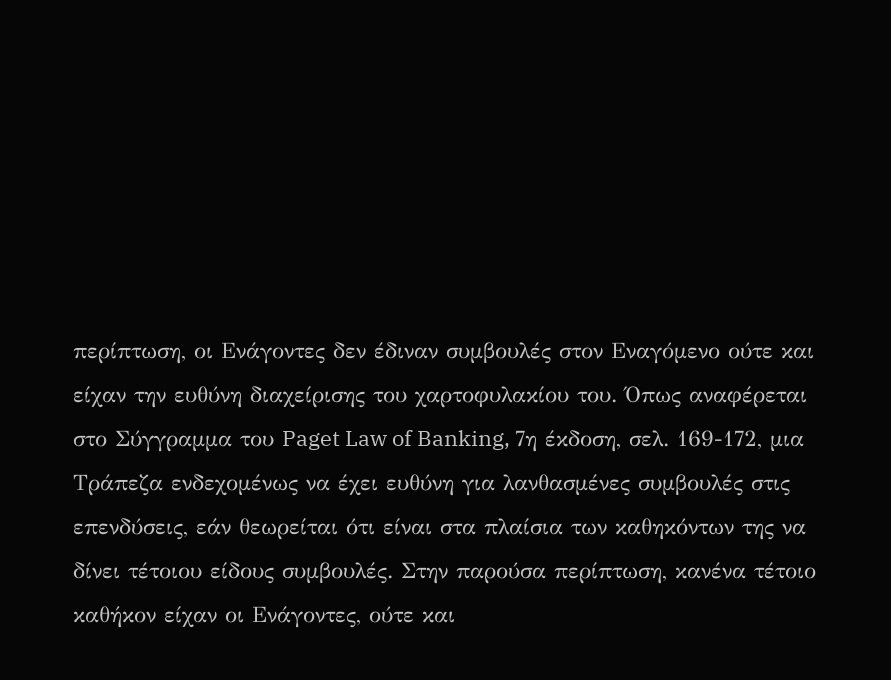περίπτωση, οι Ενάγοντες δεν έδιναν συμβουλές στον Εναγόμενο ούτε και είχαν την ευθύνη διαχείρισης του χαρτοφυλακίου του. Όπως αναφέρεται στο Σύγγραμμα του Paget Law of Banking, 7η έκδοση, σελ. 169-172, μια Τράπεζα ενδεχομένως να έχει ευθύνη για λανθασμένες συμβουλές στις επενδύσεις, εάν θεωρείται ότι είναι στα πλαίσια των καθηκόντων της να δίνει τέτοιου είδους συμβουλές. Στην παρούσα περίπτωση, κανένα τέτοιο καθήκον είχαν οι Ενάγοντες, ούτε και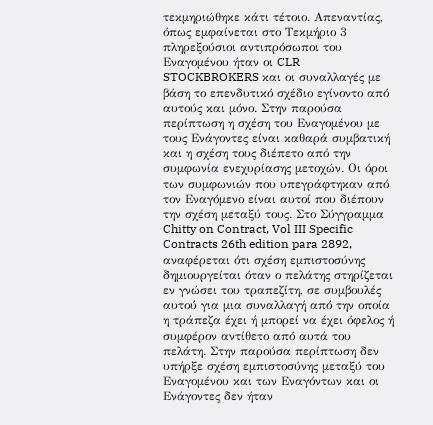τεκμηριώθηκε κάτι τέτοιο. Απεναντίας, όπως εμφαίνεται στο Τεκμήριο 3 πληρεξούσιοι αντιπρόσωποι του Εναγομένου ήταν οι CLR STOCKBROKERS και οι συναλλαγές με βάση το επενδυτικό σχέδιο εγίνοντο από αυτούς και μόνο. Στην παρούσα περίπτωση η σχέση του Εναγομένου με τους Ενάγοντες είναι καθαρά συμβατική και η σχέση τους διέπετο από την συμφωνία ενεχυρίασης μετοχών. Οι όροι των συμφωνιών που υπεγράφτηκαν από τον Εναγόμενο είναι αυτοί που διέπουν την σχέση μεταξύ τους. Στο Σύγγραμμα Chitty on Contract, Vol III Specific Contracts 26th edition para 2892, αναφέρεται ότι σχέση εμπιστοσύνης δημιουργείται όταν ο πελάτης στηρίζεται εν γνώσει του τραπεζίτη, σε συμβουλές αυτού για μια συναλλαγή από την οποία η τράπεζα έχει ή μπορεί να έχει όφελος ή συμφέρον αντίθετο από αυτά του πελάτη. Στην παρούσα περίπτωση δεν υπήρξε σχέση εμπιστοσύνης μεταξύ του Εναγομένου και των Εναγόντων και οι Ενάγοντες δεν ήταν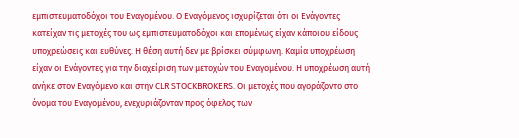εμπιστευματοδόχοι του Εναγομένου. Ο Εναγόμενος ισχυρίζεται ότι οι Ενάγοντες κατείχαν τις μετοχές του ως εμπιστευματοδόχοι και επομένως είχαν κάποιου είδους υποχρεώσεις και ευθύνες. Η θέση αυτή δεν με βρίσκει σύμφωνη. Καμία υποχρέωση είχαν οι Ενάγοντες για την διαχείριση των μετοχών του Εναγομένου. Η υποχρέωση αυτή ανήκε στον Εναγόμενο και στην CLR STOCKBROKERS. Οι μετοχές που αγοράζοντο στο όνομα του Εναγομένου, ενεχυριάζονταν προς όφελος των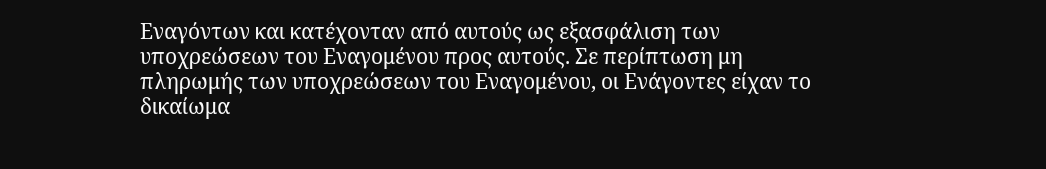Εναγόντων και κατέχονταν από αυτούς ως εξασφάλιση των υποχρεώσεων του Εναγομένου προς αυτούς. Σε περίπτωση μη πληρωμής των υποχρεώσεων του Εναγομένου, οι Ενάγοντες είχαν το δικαίωμα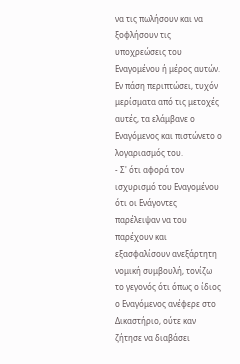να τις πωλήσουν και να ξοφλήσουν τις υποχρεώσεις του Εναγομένου ή μέρος αυτών. Εν πάση περιπτώσει, τυχόν μερίσματα από τις μετοχές αυτές, τα ελάμβανε ο Εναγόμενος και πιστώνετο ο λογαριασμός του.
- Σ' ότι αφορά τον ισχυρισμό του Εναγομένου ότι οι Ενάγοντες παρέλειψαν να του παρέχουν και εξασφαλίσουν ανεξάρτητη νομική συμβουλή, τονίζω το γεγονός ότι όπως ο ίδιος ο Εναγόμενος ανέφερε στο Δικαστήριο, ούτε καν ζήτησε να διαβάσει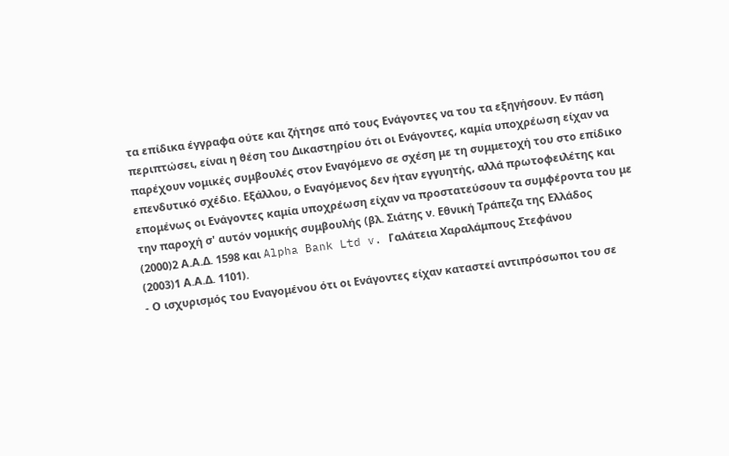τα επίδικα έγγραφα ούτε και ζήτησε από τους Ενάγοντες να του τα εξηγήσουν. Εν πάση περιπτώσει, είναι η θέση του Δικαστηρίου ότι οι Ενάγοντες, καμία υποχρέωση είχαν να παρέχουν νομικές συμβουλές στον Εναγόμενο σε σχέση με τη συμμετοχή του στο επίδικο επενδυτικό σχέδιο. Εξάλλου, ο Εναγόμενος δεν ήταν εγγυητής, αλλά πρωτοφειλέτης και επομένως οι Ενάγοντες καμία υποχρέωση είχαν να προστατεύσουν τα συμφέροντα του με την παροχή σ' αυτόν νομικής συμβουλής (βλ. Σιάτης ν. Εθνική Τράπεζα της Ελλάδος
(2000)2 Α.Α.Δ. 1598 και Alpha Bank Ltd v. Γαλάτεια Χαραλάμπους Στεφάνου
(2003)1 Α.Α.Δ. 1101).
- Ο ισχυρισμός του Εναγομένου ότι οι Ενάγοντες είχαν καταστεί αντιπρόσωποι του σε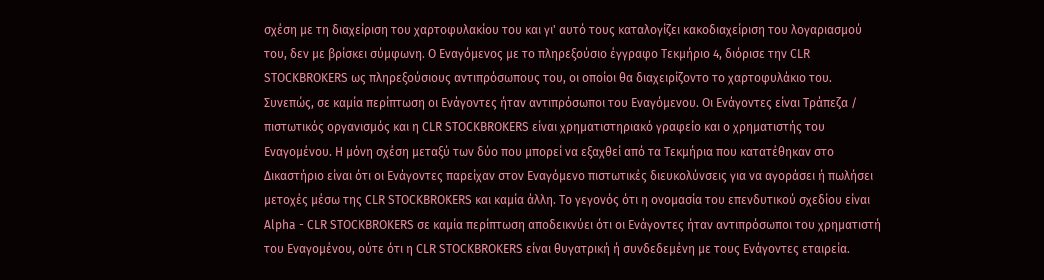σχέση με τη διαχείριση του χαρτοφυλακίου του και γι' αυτό τους καταλογίζει κακοδιαχείριση του λογαριασμού του, δεν με βρίσκει σύμφωνη. Ο Εναγόμενος με το πληρεξούσιο έγγραφο Τεκμήριο 4, διόρισε την CLR STOCKBROKERS ως πληρεξούσιους αντιπρόσωπους του, οι οποίοι θα διαχειρίζοντο το χαρτοφυλάκιο του. Συνεπώς, σε καμία περίπτωση οι Ενάγοντες ήταν αντιπρόσωποι του Εναγόμενου. Οι Ενάγοντες είναι Τράπεζα / πιστωτικός οργανισμός και η CLR STOCKBROKERS είναι χρηματιστηριακό γραφείο και ο χρηματιστής του Εναγομένου. Η μόνη σχέση μεταξύ των δύο που μπορεί να εξαχθεί από τα Τεκμήρια που κατατέθηκαν στο Δικαστήριο είναι ότι οι Ενάγοντες παρείχαν στον Εναγόμενο πιστωτικές διευκολύνσεις για να αγοράσει ή πωλήσει μετοχές μέσω της CLR STOCKBROKERS και καμία άλλη. Το γεγονός ότι η ονομασία του επενδυτικού σχεδίου είναι Alpha - CLR STOCKBROKERS σε καμία περίπτωση αποδεικνύει ότι οι Ενάγοντες ήταν αντιπρόσωποι του χρηματιστή του Εναγομένου, ούτε ότι η CLR STOCKBROKERS είναι θυγατρική ή συνδεδεμένη με τους Ενάγοντες εταιρεία.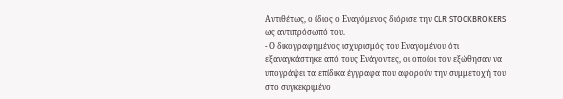Αντιθέτως, ο ίδιος ο Εναγόμενος διόρισε την CLR STOCKBROKERS ως αντιπρόσωπό του.
- Ο δικογραφημένος ισχυρισμός του Εναγομένου ότι εξαναγκάστηκε από τους Ενάγοντες, οι οποίοι τον εξώθησαν να υπογράψει τα επίδικα έγγραφα που αφορούν την συμμετοχή του στο συγκεκριμένο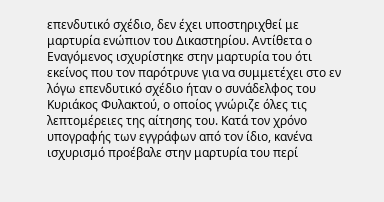επενδυτικό σχέδιο, δεν έχει υποστηριχθεί με μαρτυρία ενώπιον του Δικαστηρίου. Αντίθετα ο Εναγόμενος ισχυρίστηκε στην μαρτυρία του ότι εκείνος που τον παρότρυνε για να συμμετέχει στο εν λόγω επενδυτικό σχέδιο ήταν ο συνάδελφος του Κυριάκος Φυλακτού, ο οποίος γνώριζε όλες τις λεπτομέρειες της αίτησης του. Κατά τον χρόνο υπογραφής των εγγράφων από τον ίδιο, κανένα ισχυρισμό προέβαλε στην μαρτυρία του περί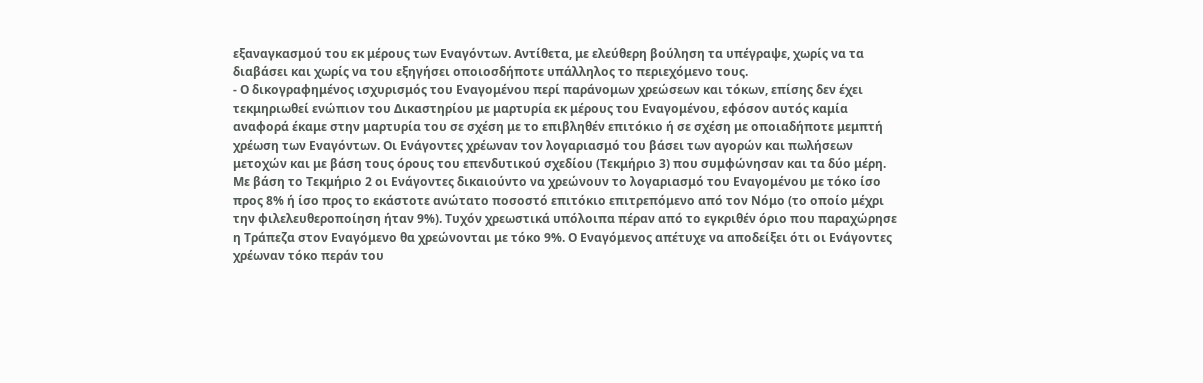εξαναγκασμού του εκ μέρους των Εναγόντων. Αντίθετα, με ελεύθερη βούληση τα υπέγραψε, χωρίς να τα διαβάσει και χωρίς να του εξηγήσει οποιοσδήποτε υπάλληλος το περιεχόμενο τους.
- Ο δικογραφημένος ισχυρισμός του Εναγομένου περί παράνομων χρεώσεων και τόκων, επίσης δεν έχει τεκμηριωθεί ενώπιον του Δικαστηρίου με μαρτυρία εκ μέρους του Εναγομένου, εφόσον αυτός καμία αναφορά έκαμε στην μαρτυρία του σε σχέση με το επιβληθέν επιτόκιο ή σε σχέση με οποιαδήποτε μεμπτή χρέωση των Εναγόντων. Οι Ενάγοντες χρέωναν τον λογαριασμό του βάσει των αγορών και πωλήσεων μετοχών και με βάση τους όρους του επενδυτικού σχεδίου (Τεκμήριο 3) που συμφώνησαν και τα δύο μέρη. Με βάση το Τεκμήριο 2 οι Ενάγοντες δικαιούντο να χρεώνουν το λογαριασμό του Εναγομένου με τόκο ίσο προς 8% ή ίσο προς το εκάστοτε ανώτατο ποσοστό επιτόκιο επιτρεπόμενο από τον Νόμο (το οποίο μέχρι την φιλελευθεροποίηση ήταν 9%). Τυχόν χρεωστικά υπόλοιπα πέραν από το εγκριθέν όριο που παραχώρησε η Τράπεζα στον Εναγόμενο θα χρεώνονται με τόκο 9%. Ο Εναγόμενος απέτυχε να αποδείξει ότι οι Ενάγοντες χρέωναν τόκο περάν του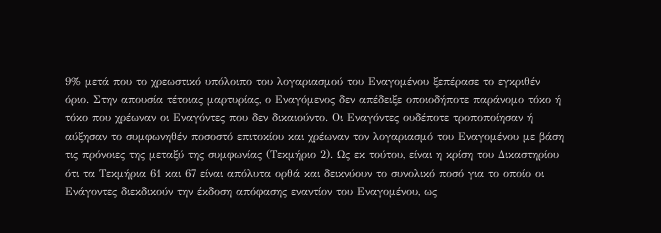9% μετά που το χρεωστικό υπόλοιπο του λογαριασμού του Εναγομένου ξεπέρασε το εγκριθέν όριο. Στην απουσία τέτοιας μαρτυρίας, ο Εναγόμενος δεν απέδειξε οποιοδήποτε παράνομο τόκο ή τόκο που χρέωναν οι Εναγόντες που δεν δικαιούντο. Οι Εναγόντες ουδέποτε τροποποίησαν ή αύξησαν το συμφωνηθέν ποσοστό επιτοκίου και χρέωναν τον λογαριασμό του Εναγομένου με βάση τις πρόνοιες της μεταξύ της συμφωνίας (Τεκμήριο 2). Ως εκ τούτου, είναι η κρίση του Δικαστηρίου ότι τα Τεκμήρια 61 και 67 είναι απόλυτα ορθά και δεικνύουν το συνολικό ποσό για το οποίο οι Ενάγοντες διεκδικούν την έκδοση απόφασης εναντίον του Εναγομένου, ως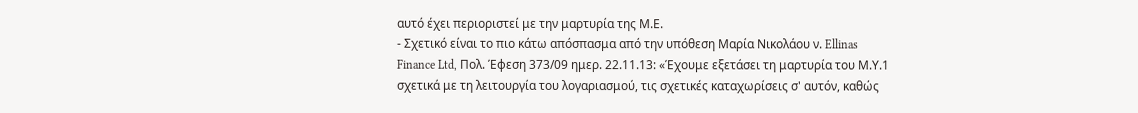αυτό έχει περιοριστεί με την μαρτυρία της Μ.Ε.
- Σχετικό είναι το πιο κάτω απόσπασμα από την υπόθεση Μαρία Νικολάου ν. Ellinas Finance Ltd, Πολ. Έφεση 373/09 ημερ. 22.11.13: «Έχουμε εξετάσει τη μαρτυρία του Μ.Υ.1 σχετικά με τη λειτουργία του λογαριασμού, τις σχετικές καταχωρίσεις σ' αυτόν, καθώς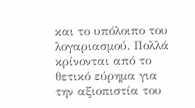και το υπόλοιπο του λογαριασμού. Πολλά κρίνονται από το θετικό εύρημα για την αξιοπιστία του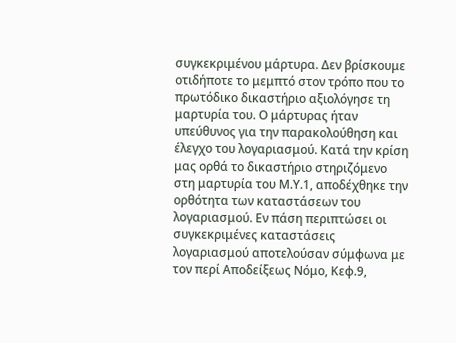συγκεκριμένου μάρτυρα. Δεν βρίσκουμε οτιδήποτε το μεμπτό στον τρόπο που το πρωτόδικο δικαστήριο αξιολόγησε τη μαρτυρία του. Ο μάρτυρας ήταν υπεύθυνος για την παρακολούθηση και έλεγχο του λογαριασμού. Κατά την κρίση μας ορθά το δικαστήριο στηριζόμενο στη μαρτυρία του Μ.Υ.1, αποδέχθηκε την ορθότητα των καταστάσεων του λογαριασμού. Εν πάση περιπτώσει οι συγκεκριμένες καταστάσεις λογαριασμού αποτελούσαν σύμφωνα με τον περί Αποδείξεως Νόμο, Κεφ.9,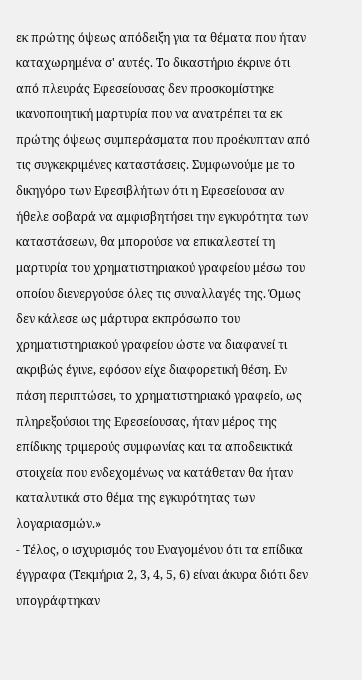εκ πρώτης όψεως απόδειξη για τα θέματα που ήταν καταχωρημένα σ' αυτές. Το δικαστήριο έκρινε ότι από πλευράς Εφεσείουσας δεν προσκομίστηκε ικανοποιητική μαρτυρία που να ανατρέπει τα εκ πρώτης όψεως συμπεράσματα που προέκυπταν από τις συγκεκριμένες καταστάσεις. Συμφωνούμε με το δικηγόρο των Εφεσιβλήτων ότι η Εφεσείουσα αν ήθελε σοβαρά να αμφισβητήσει την εγκυρότητα των καταστάσεων, θα μπορούσε να επικαλεστεί τη μαρτυρία του χρηματιστηριακού γραφείου μέσω του οποίου διενεργούσε όλες τις συναλλαγές της. Όμως δεν κάλεσε ως μάρτυρα εκπρόσωπο του χρηματιστηριακού γραφείου ώστε να διαφανεί τι ακριβώς έγινε, εφόσον είχε διαφορετική θέση. Εν πάση περιπτώσει, το χρηματιστηριακό γραφείο, ως πληρεξούσιοι της Εφεσείουσας, ήταν μέρος της επίδικης τριμερούς συμφωνίας και τα αποδεικτικά στοιχεία που ενδεχομένως να κατάθεταν θα ήταν καταλυτικά στο θέμα της εγκυρότητας των λογαριασμών.»
- Τέλος, ο ισχυρισμός του Εναγομένου ότι τα επίδικα έγγραφα (Τεκμήρια 2, 3, 4, 5, 6) είναι άκυρα διότι δεν υπογράφτηκαν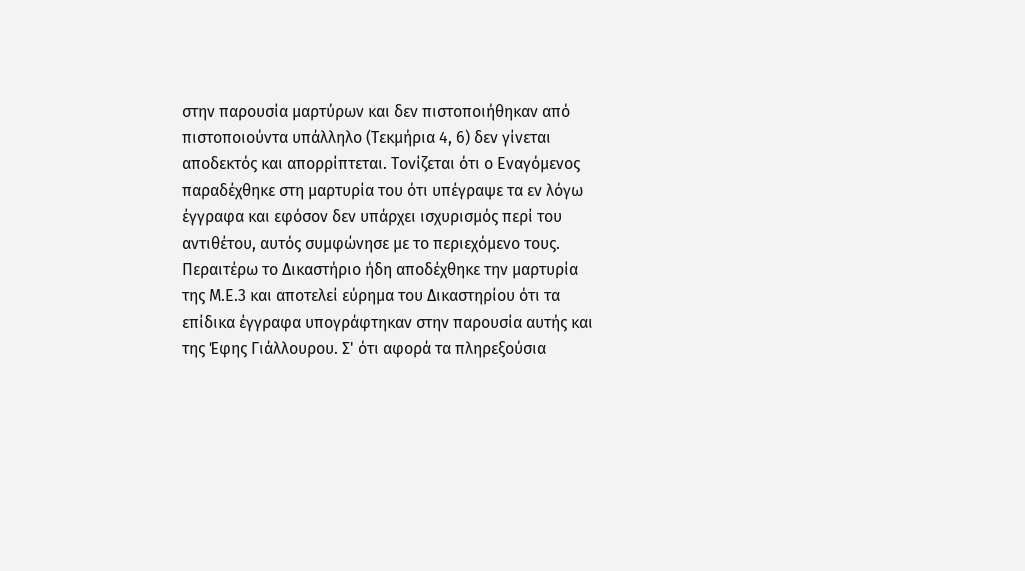στην παρουσία μαρτύρων και δεν πιστοποιήθηκαν από πιστοποιούντα υπάλληλο (Τεκμήρια 4, 6) δεν γίνεται αποδεκτός και απορρίπτεται. Τονίζεται ότι ο Εναγόμενος παραδέχθηκε στη μαρτυρία του ότι υπέγραψε τα εν λόγω έγγραφα και εφόσον δεν υπάρχει ισχυρισμός περί του αντιθέτου, αυτός συμφώνησε με το περιεχόμενο τους. Περαιτέρω το Δικαστήριο ήδη αποδέχθηκε την μαρτυρία της Μ.Ε.3 και αποτελεί εύρημα του Δικαστηρίου ότι τα επίδικα έγγραφα υπογράφτηκαν στην παρουσία αυτής και της Έφης Γιάλλουρου. Σ' ότι αφορά τα πληρεξούσια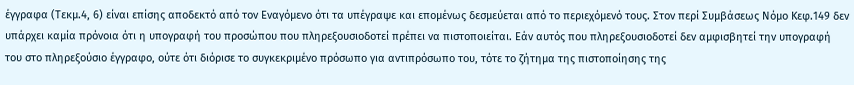έγγραφα (Τεκμ.4, 6) είναι επίσης αποδεκτό από τον Εναγόμενο ότι τα υπέγραψε και επομένως δεσμεύεται από το περιεχόμενό τους. Στον περί Συμβάσεως Νόμο Κεφ.149 δεν υπάρχει καμία πρόνοια ότι η υπογραφή του προσώπου που πληρεξουσιοδοτεί πρέπει να πιστοποιείται. Εάν αυτός που πληρεξουσιοδοτεί δεν αμφισβητεί την υπογραφή του στο πληρεξούσιο έγγραφο, ούτε ότι διόρισε το συγκεκριμένο πρόσωπο για αντιπρόσωπο του, τότε το ζήτημα της πιστοποίησης της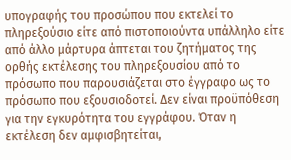υπογραφής του προσώπου που εκτελεί το πληρεξούσιο είτε από πιστοποιούντα υπάλληλο είτε από άλλο μάρτυρα άπτεται του ζητήματος της ορθής εκτέλεσης του πληρεξουσίου από το πρόσωπο που παρουσιάζεται στο έγγραφο ως το πρόσωπο που εξουσιοδοτεί. Δεν είναι προϋπόθεση για την εγκυρότητα του εγγράφου. Όταν η εκτέλεση δεν αμφισβητείται,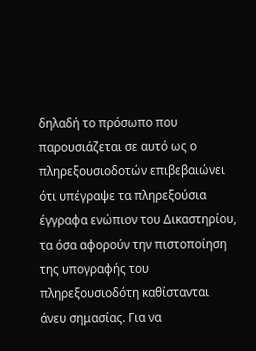δηλαδή το πρόσωπο που παρουσιάζεται σε αυτό ως ο πληρεξουσιοδοτών επιβεβαιώνει ότι υπέγραψε τα πληρεξούσια έγγραφα ενώπιον του Δικαστηρίου, τα όσα αφορούν την πιστοποίηση της υπογραφής του πληρεξουσιοδότη καθίστανται άνευ σημασίας. Για να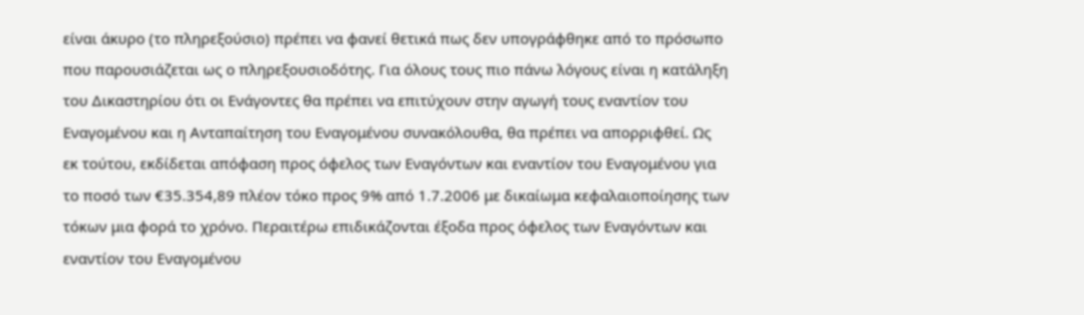είναι άκυρο (το πληρεξούσιο) πρέπει να φανεί θετικά πως δεν υπογράφθηκε από το πρόσωπο που παρουσιάζεται ως ο πληρεξουσιοδότης. Για όλους τους πιο πάνω λόγους είναι η κατάληξη του Δικαστηρίου ότι οι Ενάγοντες θα πρέπει να επιτύχουν στην αγωγή τους εναντίον του Εναγομένου και η Ανταπαίτηση του Εναγομένου συνακόλουθα, θα πρέπει να απορριφθεί. Ως εκ τούτου, εκδίδεται απόφαση προς όφελος των Εναγόντων και εναντίον του Εναγομένου για το ποσό των €35.354,89 πλέον τόκο προς 9% από 1.7.2006 με δικαίωμα κεφαλαιοποίησης των τόκων μια φορά το χρόνο. Περαιτέρω επιδικάζονται έξοδα προς όφελος των Εναγόντων και εναντίον του Εναγομένου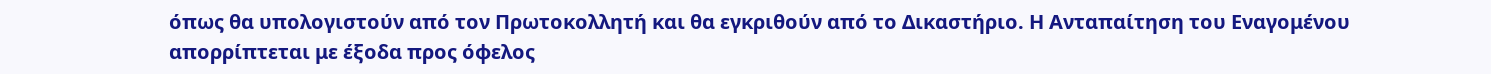όπως θα υπολογιστούν από τον Πρωτοκολλητή και θα εγκριθούν από το Δικαστήριο. Η Ανταπαίτηση του Εναγομένου απορρίπτεται με έξοδα προς όφελος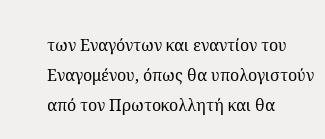των Εναγόντων και εναντίον του Εναγομένου, όπως θα υπολογιστούν από τον Πρωτοκολλητή και θα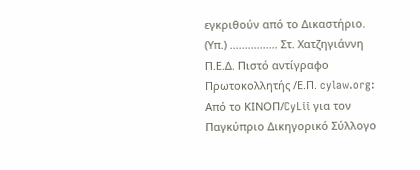εγκριθούν από το Δικαστήριο. (Υπ.) ................ Στ. Χατζηγιάννη Π.Ε.Δ. Πιστό αντίγραφο Πρωτοκολλητής /Ε.Π. cylaw.org: Από το ΚΙΝOΠ/CyLii για τον Παγκύπριο Δικηγορικό Σύλλογο